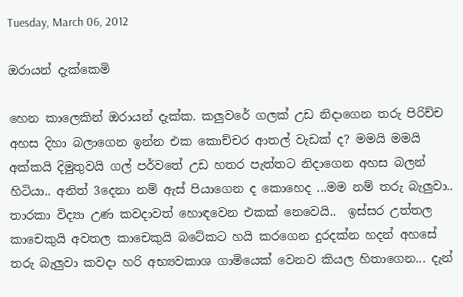Tuesday, March 06, 2012

ඔරායන් දැක්කෙමි

හෙන කාලෙකින් ඔරායන් දැක්ක. කලුවරේ ගලක් උඩ නිදාගෙන තරු පිරිච්ච අහස දිහා බලාගෙන ඉන්න එක කොච්චර ආතල් වැඩක් ද? මමයි මමයි අක්කයි දිමුතුවයි ගල් පර්වතේ උඩ හතර පැත්තට නිදාගෙන අහස බලන් හිටියා.. අනිත් 3දෙනා නම් ඇස් පියාගෙන ද කොහෙද ...මම නම් තරු බැලුවා..  තාරකා විද්‍යා උණ කවදාවත් හොඳවෙන එකක් නෙවෙයි..  ඉස්සර උත්තල කාචෙකුයි අවතල කාචෙකුයි බටේකට හයි කරගෙන දුරදක්න හදන් අහසේ තරු බැලුවා කවදා හරි අභ්‍යවකාශ ගාමියෙක් වෙනව කියල හිතාගෙන... දැන්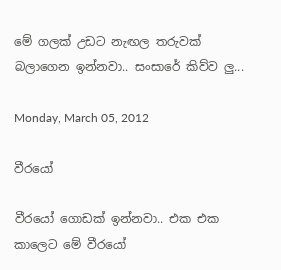මේ ගලක් උඩට නැඟල තරුවක් බලාගෙන ඉන්නවා.. සංසාරේ කිව්ව ලු...

Monday, March 05, 2012

වීරයෝ

වීරයෝ ගොඩක් ඉන්නවා.. එක එක කාලෙට මේ වීරයෝ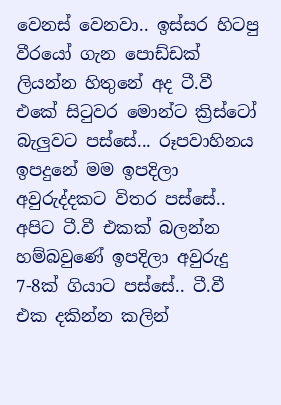වෙනස් වෙනවා.. ඉස්සර හිටපු වීරයෝ ගැන පොඩ්ඩක් ලියන්න හිතුනේ අද ටී.වී එකේ සිටුවර මොන්ට ක්‍රිස්ටෝ බැලුවට පස්සේ... රූපවාහිනය ඉපදුනේ මම ඉපදිලා අවුරුද්දකට විතර පස්සේ.. අපිට ටී.වී එකක් බලන්න හම්බවුණේ ඉපදිලා අවුරුදු 7-8ක් ගියාට පස්සේ.. ටී.වී එක දකින්න කලින්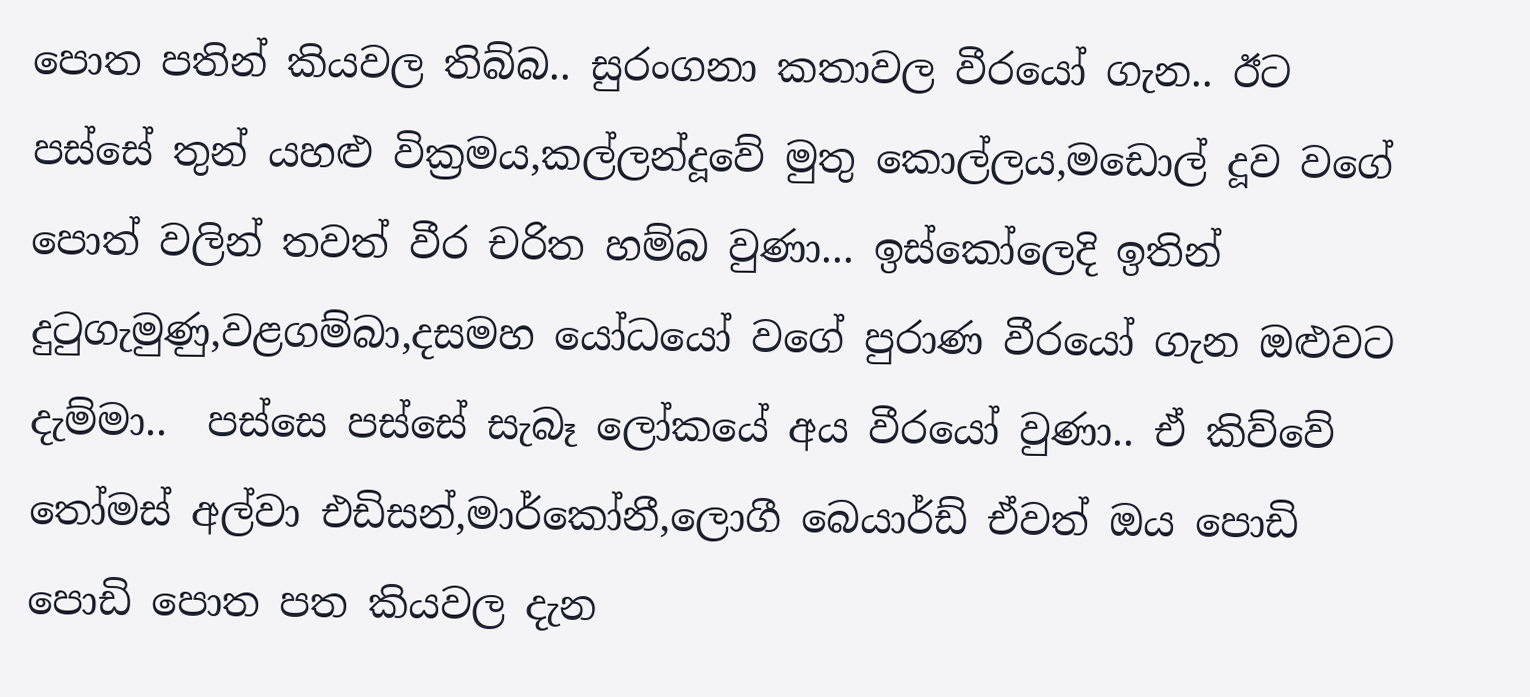පොත පතින් කියවල තිබ්බ.. සුරංගනා කතාවල වීරයෝ ගැන.. ඊට පස්සේ තුන් යහළු වික්‍රමය,කල්ලන්දූවේ මුතු කොල්ලය,මඩොල් දූව වගේ පොත් වලින් තවත් වීර චරිත හම්බ වුණා... ඉස්කෝලෙදි ඉතින් දුටුගැමුණු,වළගම්බා,දසමහ යෝධයෝ වගේ පුරාණ වීරයෝ ගැන ඔළුවට දැම්මා..  පස්සෙ පස්සේ සැබෑ ලෝකයේ අය වීරයෝ වුණා.. ඒ කිව්වේ තෝමස් අල්වා එඩිසන්,මාර්කෝනී,ලොගී බෙයාර්ඩ් ඒවත් ඔය පොඩි පොඩි පොත පත කියවල දැන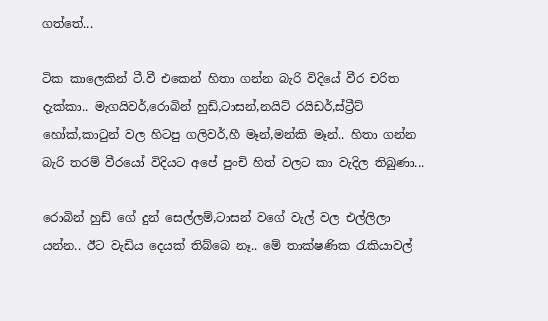ගත්තේ...

ටික කාලෙකින් ටී.වී එකෙන් හිතා ගන්න බැරි විදියේ වීර චරිත දැක්කා.. මැගයිවර්,රොබින් හුඩ්,ටාසන්,නයිට් රයිඩර්,ස්ට්‍රීට් හෝක්,කාටුන් වල හිටපු ගලිවර්,හී මෑන්,මන්කි මෑන්.. හිතා ගන්න බැරි තරම් වීරයෝ විදියට අපේ පුංචි හිත් වලට කා වැදිල තිබුණා...

රොබින් හුඩ් ගේ දුන් සෙල්ලම්,ටාසන් වගේ වැල් වල එල්ලිලා යන්න.. ඊට වැඩිය දෙයක් තිබ්බෙ නෑ.. මේ තාක්ෂණික රැකියාවල්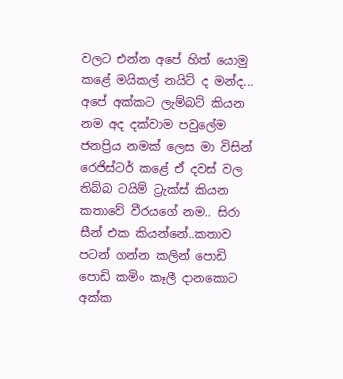වලට එන්න අපේ හිත් යොමු කළේ මයිකල් නයිට් ද මන්ද... අපේ අක්කට ලැම්බට් කියන නම අද දක්වාම පවුලේම ජනප්‍රිය නමක් ලෙස මා විසින් රෙජිස්ටර් කළේ ඒ දවස් වල තිබ්බ ටයිම් ට්‍රැක්ස් කියන කතාවේ වීරයගේ නම.. සිරා සීන් එක කියන්නේ..කතාව පටන් ගන්න කලින් පොඩි පොඩි කමිං කෑලී දානකොට අක්ක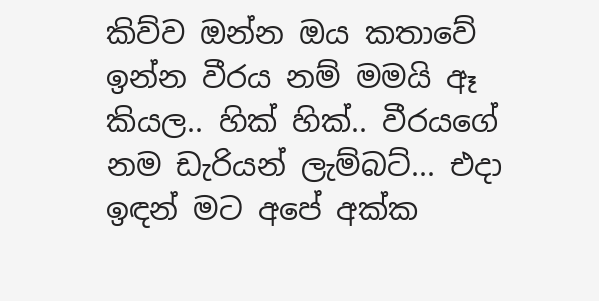කිව්ව ඔන්න ඔය කතාවේ ඉන්න වීරය නම් මමයි ඈ කියල.. හික් හික්.. වීරයගේ නම ඩැරියන් ලැම්බට්... එදා ඉඳන් මට අපේ අක්ක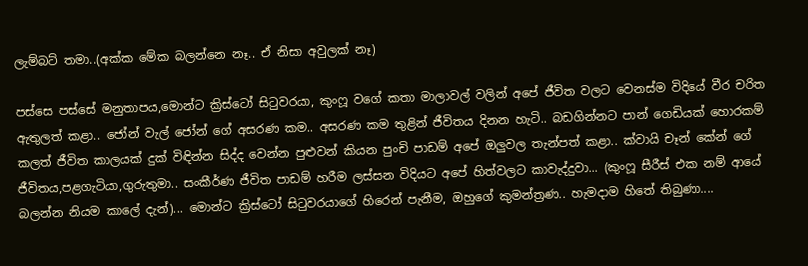ලැම්බට් තමා..(අක්ක මේක බලන්නෙ නෑ.. ඒ නිසා අවුලක් නෑ)

පස්සෙ පස්සේ මනුතාපය,මොන්ට ක්‍රිස්ටෝ සිටුවරයා, කුංෆූ වගේ කතා මාලාවල් වලින් අපේ ජීවිත වලට වෙනස්ම විදියේ වීර චරිත ඇතුලත් කළා.. ජෝන් වැල් ජෝන් ගේ අසරණ කම.. අසරණ කම තුළින් ජීවිතය දිනන හැටි.. බඩගින්නට පාන් ගෙඩියක් හොරකම් කලත් ජීවිත කාලයක් දුක් විඳින්න සිද්ද වෙන්න පුළුවන් කියන පුංචි පාඩම් අපේ ඔලුවල තැන්පත් කළා.. ක්වායි චෑන් කේන් ගේ ජීවිතය,පළගැටියා,ගුරුතුමා.. සංකීර්ණ ජීවිත පාඩම් හරීම ලස්සන විදියට අපේ හිත්වලට කාවැද්දුවා... (කුංෆූ සීරීස් එක නම් ආයේ බලන්න නියම කාලේ දැන්)... මොන්ට ක්‍රිස්ටෝ සිටුවරයාගේ හිරෙන් පැනීම, ඔහුගේ කුමන්ත්‍රණ.. හැමදාම හිතේ තිබුණා....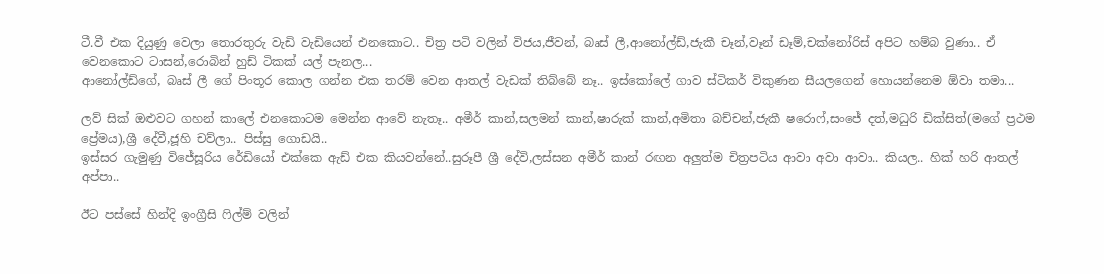ටී.වී එක දියුණු වෙලා තොරතුරු වැඩි වැඩියෙන් එනකොට.. චිත්‍ර පටි වලින් විජය,ජීවන්, බෘස් ලී,ආනෝල්ඩ්,ජැකී චෑන්,වෑන් ඩෑම්,චක්නෝරිස් අපිට හම්බ වුණා.. ඒ වෙනකොට ටාසන්,රොබින් හුඩ් ටිකක් යල් පැනල...
ආනෝල්ඩ්ගේ, බෘස් ලී ගේ පිංතූර කොල ගන්න එක තරම් වෙන ආතල් වැඩක් තිබ්බේ නෑ.. ඉස්කෝලේ ගාව ස්ටිකර් විකුණන සීයලගෙන් හොයන්නෙම ඕවා තමා...

ලව් සික් ඔළුවට ගහන් කාලේ එනකොටම මෙන්න ආවේ නැතෑ.. අමීර් කාන්,සලමන් කාන්,ෂාරුක් කාන්,අමිතා බච්චන්,ජැකී ෂරොෆ්,සංජේ දත්,මධුරි ඩික්සිත්(මගේ ප්‍රථම ප්‍රේමය),ශ්‍රී දේවී,ජූහි චව්ලා.. පිස්සු ගොඩයි..
ඉස්සර ගැමුණු විජේසූරිය රේඩියෝ එක්කෙ ඇඩ් එක කියවන්නේ..සුරූපී ශ්‍රී දේවි,ලස්සන අමීර් කාන් රඟන අලුත්ම චිත්‍රපටිය ආවා අවා ආවා.. කියල.. හික් හරි ආතල් අප්පා..

ඊට පස්සේ හින්දි ඉංග්‍රීසි ෆිල්ම් වලින්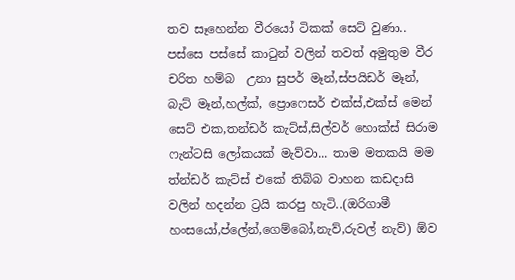තව සෑහෙන්න වීරයෝ ටිකක් සෙට් වුණා.. පස්සෙ පස්සේ කාටුන් වලින් තවත් අමුතුම වීර චරිත හම්බ  උනා සුපර් මෑන්,ස්පයිඩර් මෑන්, බැට් මෑන්,හල්ක්, ප්‍රොෆෙසර් එක්ස්,එක්ස් මෙන් සෙට් එක,තන්ඩර් කැට්ස්,සිල්වර් හොක්ස් සිරාම ෆැන්ටසි ලෝකයක් මැව්වා... තාම මතකයි මම ත්න්ඩර් කැට්ස් එකේ තිබ්බ වාහන කඩදාසි වලින් හදන්න ට්‍රයි කරපු හැටි..(ඔරිගාමී හංසයෝ,ප්ලේන්,ගෙම්බෝ,නැව්,රුවල් නැව්) ඕව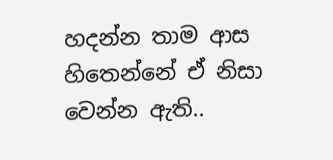හදන්න තාම ආස හිතෙන්නේ ඒ නිසා වෙන්න ඇති..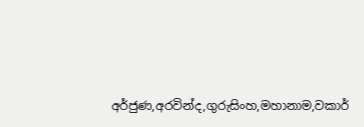අර්ජුණ,අරවින්ද,ගුරුසිංහ,මහානාම,වකාර්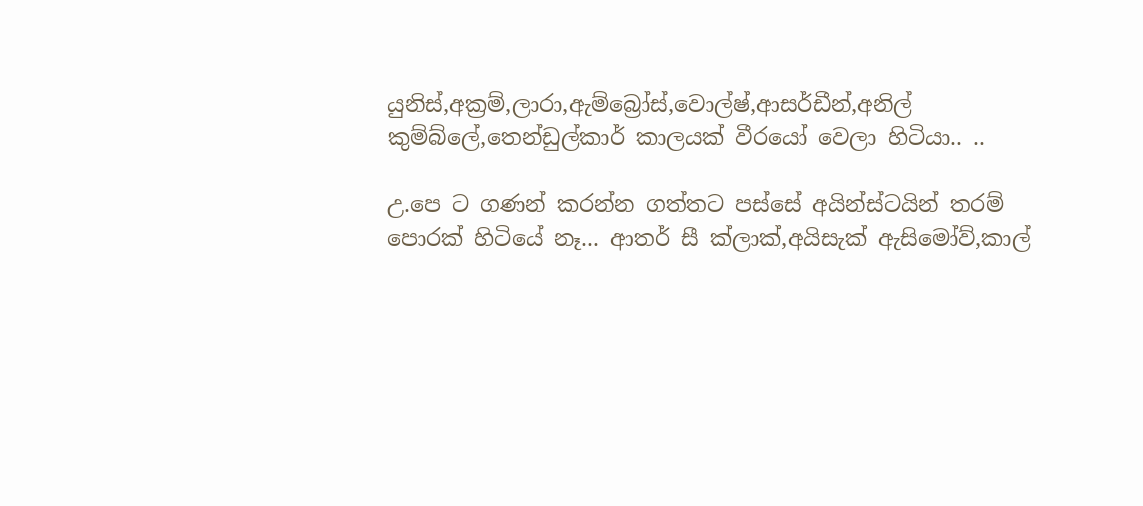යුනිස්,අක්‍රම්,ලාරා,ඇම්බ්‍රෝස්,වොල්ෂ්,ආසර්ඩීන්,අනිල් කුම්බ්ලේ,තෙන්ඩුල්කාර් කාලයක් වීරයෝ වෙලා හිටියා.. ..

උ.පෙ ට ගණන් කරන්න ගත්තට පස්සේ අයින්ස්ටයින් තරම් පොරක් හිටියේ නෑ... ආතර් සී ක්ලාක්,අයිසැක් ඇසිමෝව්,කාල්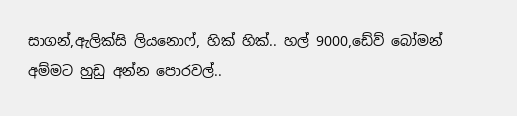සාගන්,ඇලික්සි ලියනොෆ්, හික් හික්.. හල් 9000,ඩේව් බෝමන් අම්මට හුඩු අන්න පොරවල්..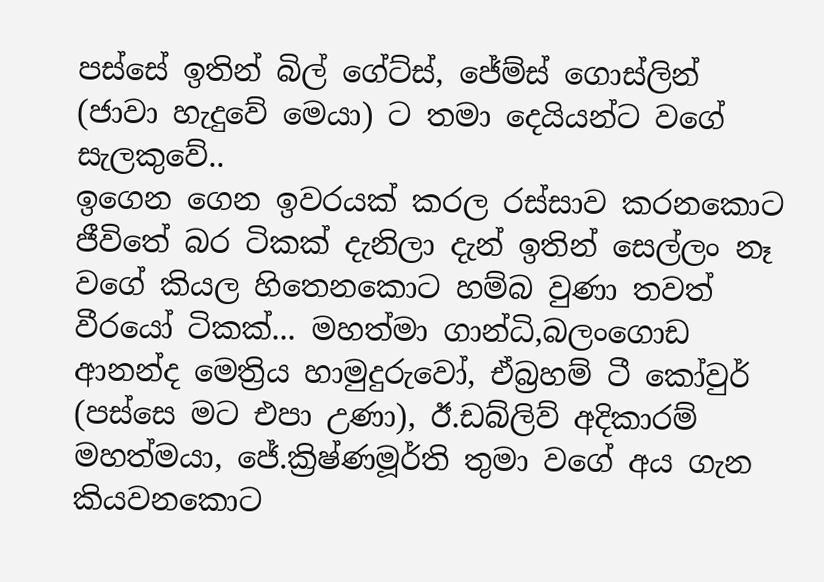පස්සේ ඉතින් බිල් ගේට්ස්, ජේම්ස් ගොස්ලින් (ජාවා හැදුවේ මෙයා) ට තමා දෙයියන්ට වගේ සැලකුවේ..
ඉගෙන ගෙන ඉවරයක් කරල රස්සාව කරනකොට ජීවිතේ බර ටිකක් දැනිලා දැන් ඉතින් සෙල්ලං නෑ වගේ කියල හිතෙනකොට හම්බ වුණා තවත් වීරයෝ ටිකක්... මහත්මා ගාන්ධි,බලංගොඩ ආනන්ද මෙත්‍රිය හාමුදුරුවෝ, ඒබ්‍රහම් ටී කෝවුර් (පස්සෙ මට එපා උණා), ඊ.ඩබ්ලිව් අදිකාරම් මහත්මයා, ජේ.ක්‍රිෂ්ණමූර්ති තුමා වගේ අය ගැන කියවනකොට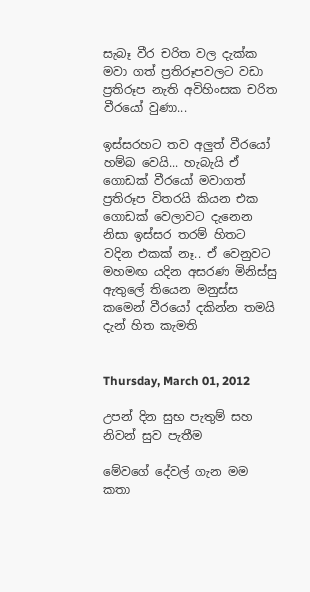සැබෑ වීර චරිත වල දැක්ක මවා ගත් ප්‍රතිරූපවලට වඩා ප්‍රතිරූප නැති අවිහිංසක චරිත වීරයෝ වුණා...

ඉස්සරහට තව අලුත් වීරයෝ හම්බ වෙයි... හැබැයි ඒ ගොඩක් වීරයෝ මවාගත් ප්‍රතිරූප විතරයි කියන එක ගොඩක් වෙලාවට දැනෙන නිසා ඉස්සර තරම් හිතට වදින එකක් නෑ.. ඒ වෙනුවට මහමඟ යදින අසරණ මිනිස්සු ඇතුලේ තියෙන මනුස්ස කමෙන් වීරයෝ දකින්න තමයි දැන් හිත කැමති


Thursday, March 01, 2012

උපන් දින සුභ පැතුම් සහ නිවන් සුව පැතීම

මේවගේ දේවල් ගැන මම කතා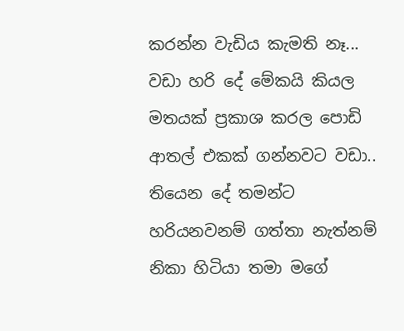කරන්න වැඩිය කැමති නෑ...  වඩා හරි දේ මේකයි කියල මතයක් ප්‍රකාශ කරල පොඩි ආතල් එකක් ගන්නවට වඩා.. තියෙන දේ තමන්ට හරියනවනම් ගත්තා නැත්නම් නිකා හිටියා තමා මගේ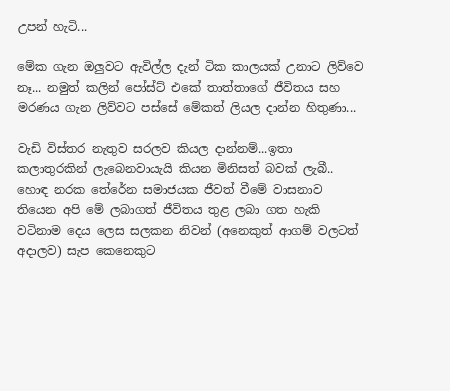උපන් හැටි...

මේක ගැන ඔලුවට ඇවිල්ල දැන් ටික කාලයක් උනාට ලිව්වෙ නෑ... නමුත් කලින් පෝස්ට් එකේ තාත්තාගේ ජීවිතය සහ මරණය ගැන ලිව්වට පස්සේ මේකත් ලියල දාන්න හිතුණා...

වැඩි විස්තර නැතුව සරලව කියල දාන්නම්...ඉතා කලාතුරකින් ලැබෙනවායැයි කියන මිනිසත් බවක් ලැබී.. හොඳ නරක තේරේන සමාජයක ජීවත් වීමේ වාසනාව තියෙන අපි මේ ලබාගත් ජීවිතය තුළ ලබා ගත හැකි වටිනාම දෙය ලෙස සලකන නිවන් (අනෙකුත් ආගම් වලටත් අදාලව) සැප කෙනෙකුට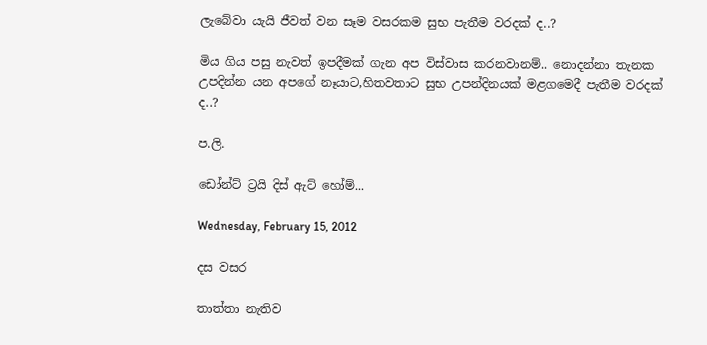ලැබේවා යැයි ජීවත් වන සෑම වසරකම සුභ පැතීම වරදක් ද..?

මිය ගිය පසු නැවත් ඉපදීමක් ගැන අප විස්වාස කරනවානම්.. නොදන්නා තැනක උපදින්න යන අපගේ නෑයාට,හිතවතාට සුභ උපන්දිනයක් මළගමෙදී පැතීම වරදක් ද..?

ප.ලි.

ඩෝන්ට් ට්‍රයි දිස් ඇට් හෝම්...

Wednesday, February 15, 2012

දස වසර

තාත්‍තා නැතිව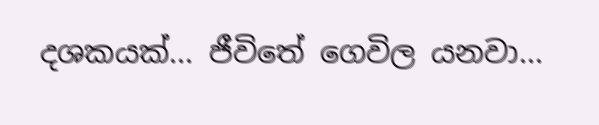දශකයක්... ජීවිතේ ගෙවිල යනවා...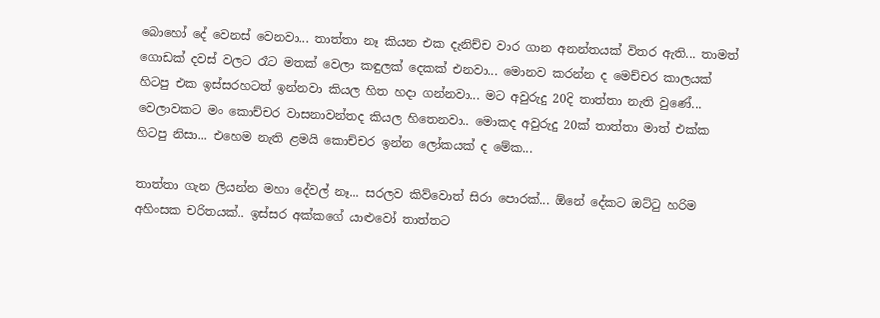බොහෝ දේ වෙනස් වෙනවා... තාත්තා නෑ කියන එක දැනිච්ච වාර ගාන අනන්තයක් විතර ඇති... තාමත් ගොඩක් දවස් වලට රෑට මතක් වෙලා කඳුලක් දෙකක් එනවා... මොනව කරන්න ද මෙච්චර කාලයක් හිටපු එක ඉස්සරහටත් ඉන්නවා කියල හිත හදා ගන්නවා... මට අවුරුදු 20දි තාත්තා නැති වුණේ... වෙලාවකට මං කොච්චර වාසනාවන්තද කියල හිතෙනවා.. මොකද අවුරුදු 20ක් තාත්තා මාත් එක්ක හිටපු නිසා... එහෙම නැති ළමයි කොච්චර ඉන්න ලෝකයක් ද මේක...

තාත්තා ගැන ලියන්න මහා දේවල් නෑ... සරලව කිව්වොත් සිරා පොරක්... ඕනේ දේකට ඔට්ටු හරිම අහිංසක චරිතයක්.. ඉස්සර අක්කගේ යාළුවෝ තාත්තට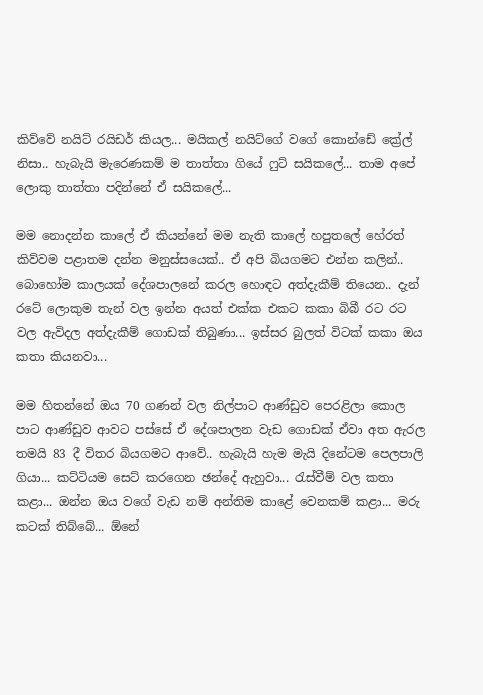කිව්වේ නයිට් රයිඩර් කියල... මයිකල් නයිට්ගේ වගේ කොන්ඩේ ක්‍රේල් නිසා.. හැබැයි මැරෙණකම් ම තාත්තා ගියේ ෆුට් සයිකලේ... තාම අපේ ලොකු තාත්තා පදින්නේ ඒ සයිකලේ...

මම නොදන්න කාලේ ඒ කියන්නේ මම නැති කාලේ හපුතලේ හේරත් කිව්වම පළාතම දන්න මනුස්සයෙක්.. ඒ අපි බියගමට එන්න කලින්..  බොහෝම කාලයක් දේශපාලනේ කරල හොඳට අත්දැකීම් තියෙන.. දැන් රටේ ලොකුම තැන් වල ඉන්න අයත් එක්ක එකට කකා බිබී රට රට වල ඇවිදල අත්දැකීම් ගොඩක් තිබුණා... ඉස්සර බුලත් විටක් කකා ඔය කතා කියනවා...

මම හිතන්නේ ඔය 70 ගණන් වල නිල්පාට ආණ්ඩුව පෙරළිලා කොල පාට ආණ්ඩුව ආවට පස්සේ ඒ දේශපාලන වැඩ ගොඩක් ඒවා අත ඇරල තමයි 83 දී විතර බියගමට ආවේ.. හැබැයි හැම මැයි දිනේටම පෙලපාලි ගියා... කට්ටියම සෙට් කරගෙන ඡන්දේ ඇහුවා... රැස්වීම් වල කතා කළා... ඔන්න ඔය වගේ වැඩ නම් අන්තිම කාළේ වෙනකම් කළා... මරු කටක් තිබ්බේ... ඕනේ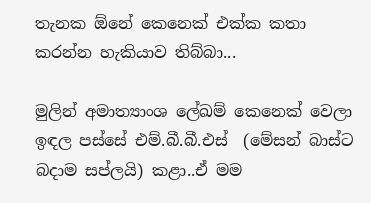තැනක ඕනේ කෙනෙක් එක්ක කතා කරන්න හැකියාව තිබ්බා...

මුලින් අමාත්‍යාංශ ලේඛම් කෙනෙක් වෙලා ඉඳල පස්සේ එම්.බී.බී.එස්  (මේසන් බාස්ට බදාම සප්ලයි) කළා..ඒ මම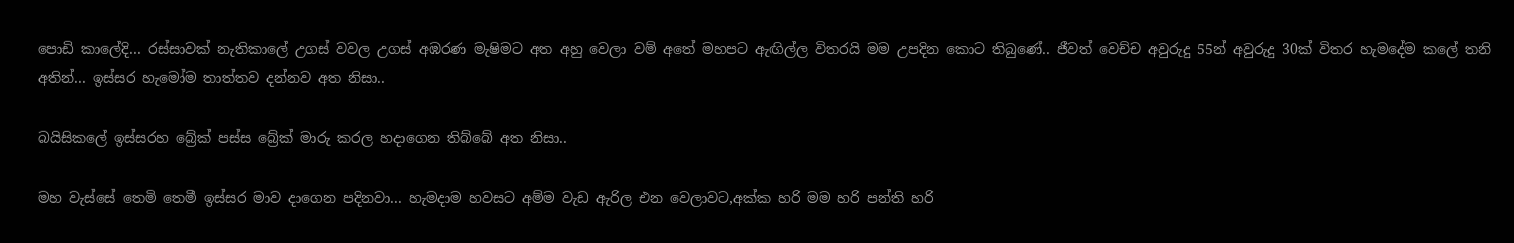පොඩි කාලේදි... රස්සාවක් නැතිකාලේ උගස් වවල උගස් අඹරණ මැෂිමට අත අහු වෙලා වම් අතේ මහපට ඇඟිල්ල විතරයි මම උපදින කොට තිබුණේ.. ජීවත් වෙච්ච අවුරුදු 55න් අවුරුදු 30ක් විතර හැමදේම කලේ තනි අතින්... ඉස්සර හැමෝම තාත්තව දන්නව අත නිසා..

බයිසිකලේ ඉස්සරහ බ්‍රේක් පස්ස බ්‍රේක් මාරු කරල හදාගෙන තිබ්බේ අත නිසා..

මහ වැස්සේ තෙමි තෙමී ඉස්සර මාව දාගෙන පදිනවා... හැමදාම හවසට අම්ම වැඩ ඇරිල එන වෙලාවට,අක්ක හරි මම හරි පන්ති හරි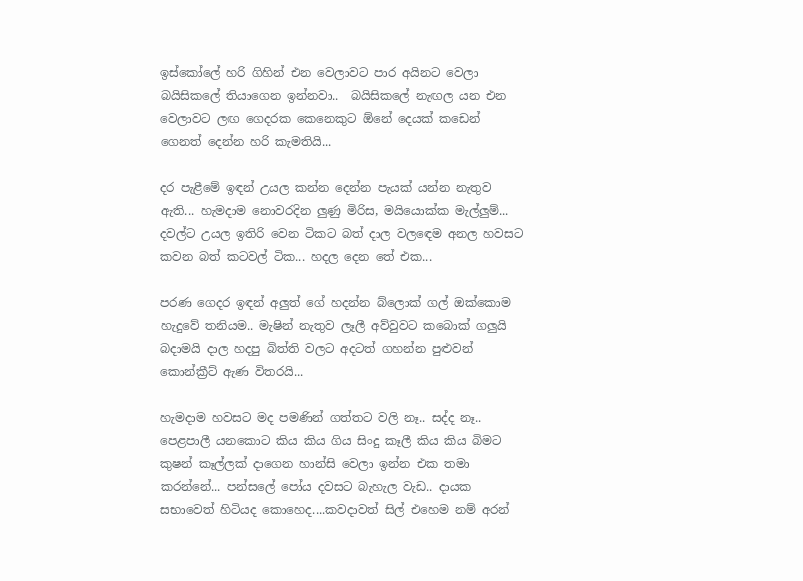ඉස්කෝලේ හරි ගිහින් එන වෙලාවට පාර අයිනට වෙලා බයිසිකලේ තියාගෙන ඉන්නවා..  බයිසිකලේ නැඟල යන එන වෙලාවට ලඟ ගෙදරක කෙනෙකුට ඕනේ දෙයක් කඩෙන් ගෙනත් දෙන්න හරි කැමතියි...

දර පැළීමේ ඉඳන් උයල කන්න දෙන්න පැයක් යන්න නැතුව ඇති... හැමදාම නොවරදින ලුණු මිරිස, මයියොක්ක මැල්ලුම්... දවල්ට උයල ඉතිරි වෙන ටිකට බත් දාල වලඳෙම අනල හවසට කවන බත් කටවල් ටික... හදල දෙන තේ එක...

පරණ ගෙදර ඉඳන් අලුත් ගේ හදන්න බ්ලොක් ගල් ඔක්කොම හැදුවේ තනියම.. මැෂින් නැතුව ලෑලී අව්වුවට කබොක් ගලුයි බදාමයි දාල හදපු බිත්ති වලට අදටත් ගහන්න පුළුවන් කොන්ක්‍රීට් ඇණ විතරයි...

හැමදාම හවසට මද පමණින් ගත්තට වලි නෑ.. සද්ද නෑ.. පෙළපාලී යනකොට කිය කිය ගිය සිංදු කෑලී කිය කිය බිමට කුෂන් කෑල්ලක් දාගෙන හාන්සි වෙලා ඉන්න එක තමා කරන්නේ... පන්සලේ පෝය දවසට බැහැල වැඩ.. දායක සභාවෙත් හිටියද කොහෙද....කවදාවත් සිල් එහෙම නම් අරන්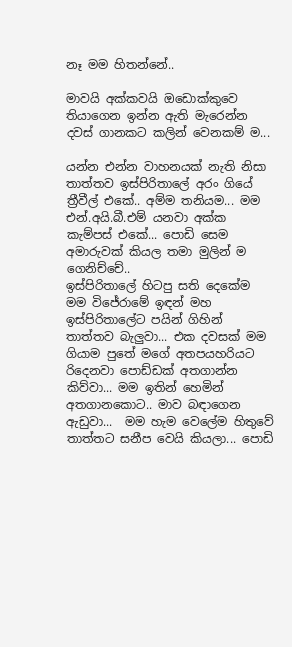නෑ මම හිතන්නේ..

මාවයි අක්කවයි ඔඩොක්කුවෙ තියාගෙන ඉන්න ඇති මැරෙන්න දවස් ගානකට කලින් වෙනකම් ම...

යන්න එන්න වාහනයක් නැති නිසා තාත්තව ඉස්පිරිතාලේ අරං ගියේ ත්‍රීවීල් එකේ.. අම්ම තනියම... මම එන්.අයි.බී.එම් යනවා අක්ක කැම්පස් එකේ... පොඩි සෙම අමාරුවක් කියල තමා මුලින් ම ගෙනිච්චේ..
ඉස්පිරිතාලේ හිටපු සති දෙකේම මම විජේරාමේ ඉඳන් මහ ඉස්පිරිතාලේට පයින් ගිහින් තාත්තව බැලුවා... එක දවසක් මම ගියාම පුතේ මගේ අතපයහරියට රිදෙනවා පොඩ්ඩක් අතගාන්න කිව්වා... මම ඉතින් හෙමින් අතගානකොට.. මාව බඳාගෙන ඇඩුවා...  මම හැම වෙලේම හිතුවේ තාත්තට සනීප වෙයි කියලා... පොඩි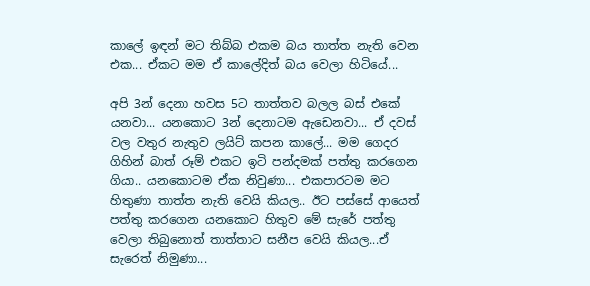කාලේ ඉඳන් මට තිබ්බ එකම බය තාත්ත නැති වෙන එක... ඒකට මම ඒ කාලේදිත් බය වෙලා හිටියේ...

අපි 3න් දෙනා හවස 5ට තාත්තව බලල බස් එකේ යනවා... යනකොට 3න් දෙනාටම ඇඩෙනවා... ඒ දවස් වල වතුර නැතුව ලයිට් කපන කාලේ... මම ගෙදර ගිහින් බාත්‍ රූම් එකට ඉටි පන්දමක් පත්තු කරගෙන ගියා.. යනකොටම ඒක නිවුණා... එකපාරටම මට හිතුණා තාත්ත නැති වෙයි කියල.. ඊට පස්සේ ආයෙත් පත්තු කරගෙන යනකොට හිතුව මේ සැරේ පත්තු වෙලා තිබුනොත් තාත්තාට සනීප වෙයි කියල...ඒ සැරෙත් නිමුණා...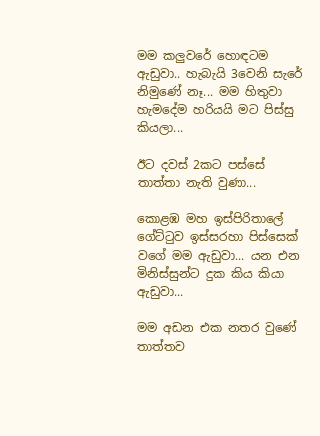මම කලුවරේ හොඳටම ඇඩුවා.. හැබැයි 3වෙනි සැරේ නිමුණේ නෑ... මම හිතුවා හැමදේම හරියයි මට පිස්සු කියලා...

ඊට දවස් 2කට පස්සේ තාත්තා නැති වුණා...

කොළඹ මහ ඉස්පිරිතාලේ ගේට්ටුව ඉස්සරහා පිස්සෙක් වගේ මම ඇඩුවා... යන එන මිනිස්සුන්ට දුක කිය කියා ඇඩුවා...

මම අඩන එක නතර වුණේ තාත්තව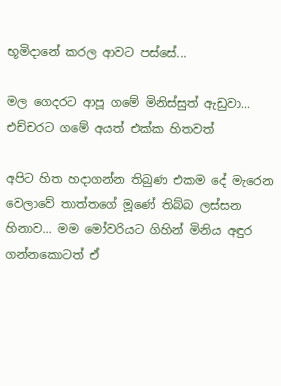භූමිදානේ කරල ආවට පස්සේ...

මල ගෙදරට ආපූ ගමේ මිනිස්සුත් ඇඩුවා... එච්චරට ගමේ අයත් එක්ක හිතවත්

අපිට හිත හදාගන්න තිබුණ එකම දේ මැරෙන වෙලාවේ තාත්තගේ මූණේ තිබ්බ ලස්සන හිනාව... මම මෝවරියට ගිහින් මිනිය අඳුර ගන්නකොටත් ඒ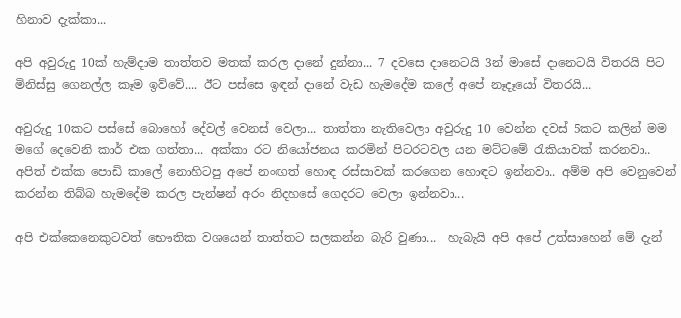හිනාව දැක්කා...

අපි අවුරුදු 10ක් හැම්දාම තාත්තව මතක් කරල දානේ දුන්නා... 7 දවසෙ දානෙටයි 3න් මාසේ දානෙටයි විතරයි පිට මිනිස්සු ගෙනල්ල කෑම ඉව්වේ.... ඊට පස්සෙ ඉඳන් දානේ වැඩ හැමදේම කලේ අපේ නෑදෑයෝ විතරයි...

අවුරුදු 10කට පස්සේ බොහෝ දේවල් වෙනස් වෙලා... තාත්තා නැතිවෙලා අවුරුදු 10 වෙන්න දවස් 5කට කලින් මම මගේ දෙවෙනි කාර් එක ගත්තා... අක්කා රට නියෝජනය කරමින් පිටරටවල යන මට්ටමේ රැකියාවක් කරනවා.. අපිත් එක්ක පොඩි කාලේ නොහිටපු අපේ නංඟත් හොඳ රස්සාවක් කරගෙන හොඳට ඉන්නවා.. අම්ම අපි වෙනුවෙන් කරන්න තිබ්බ හැමදේම කරල පැන්ෂන් අරං නිදහසේ ගෙදරට වෙලා ඉන්නවා...

අපි එක්කෙනෙකුටවත් භෞතික වශයෙන් තාත්තට සලකන්න බැරි වුණා...  හැබැයි අපි අපේ උත්සාහෙන් මේ දැන්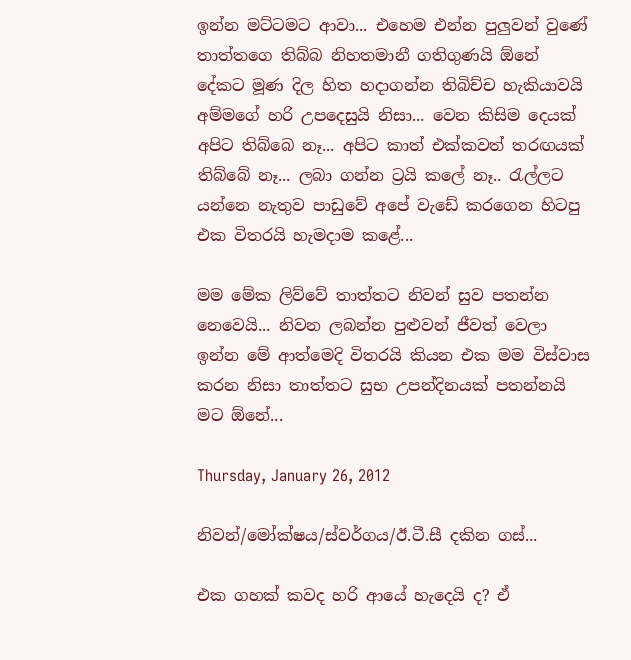ඉන්න මට්ටමට ආවා... එහෙම එන්න පුලුවන් වුණේ තාත්තගෙ තිබ්බ නිහතමානී ගතිගුණයි ඕනේ දේකට මූණ දිල හිත හදාගන්න තිබිච්ච හැකියාවයි අම්මගේ හරි උපදෙසුයි නිසා... වෙන කිසිම දෙයක් අපිට තිබ්බෙ නෑ... අපිට කාත් එක්කවත් තරඟයක් තිබ්බේ නෑ... ලබා ගන්න ට්‍රයි කලේ නෑ.. රැල්ලට යන්නෙ නැතුව පාඩුවේ අපේ වැඩේ කරගෙන හිටපු එක විතරයි හැමදාම කළේ...

මම මේක ලිව්වේ තාත්තට නිවන් සුව පතන්න නෙවෙයි... නිවන ලබන්න පුළුවන් ජීවත් වෙලා ඉන්න මේ ආත්මෙදි විතරයි කියන එක මම විස්වාස කරන නිසා තාත්තට සුභ උපන්දිනයක් පතන්නයි මට ඕනේ...

Thursday, January 26, 2012

නිවන්/මෝක්ෂය/ස්වර්ගය/ඊ.ටී.සී දකින ගස්...

එක ගහක් කවද හරි ආයේ හැදෙයි ද? ඒ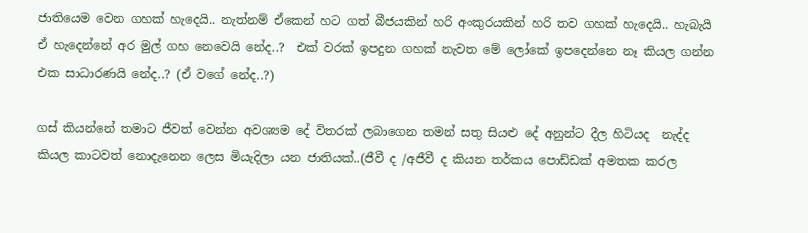ජාතියෙම වෙන ගහක් හැදෙයි.. නැත්නම් ඒකෙන් හට ගත් බීජයකින් හරි අංකුරයකින් හරි තව ගහක් හැදෙයි.. හැබැයි ඒ හැදෙන්නේ අර මුල් ගහ නෙවෙයි නේද..?  එක් වරක් ඉපදුන ගහක් නැවත මේ ලෝකේ ඉපදෙන්නෙ නෑ කියල ගන්න එක සාධාරණයි නේද..? (ඒ වගේ නේද..?)

ගස් කියන්නේ තමාට ජීවත් වෙන්න අවශ්‍යම දේ විතරක් ලබාගෙන තමන් සතු සියළු දේ අනුන්ට දීල හිටියද  නැද්ද කියල කාටවත් නොදැනෙන ලෙස මියැදිලා යන ජාතියක්..(ජීවී ද /අජීවී ද කියන තර්කය පොඩ්ඩක් අමතක කරල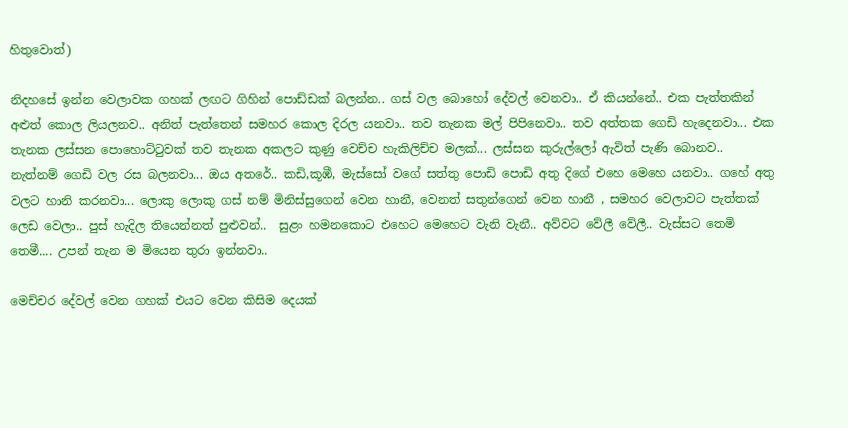හිතුවොත්)

නිදහසේ ඉන්න වෙලාවක ගහක් ලඟට ගිහින් පොඩ්ඩක් බලන්න.. ගස් වල බොහෝ දේවල් වෙනවා.. ඒ කියන්නේ.. එක පැත්තකින් අළුත් කොල ලියලනව.. අනිත් පැත්තෙන් සමහර කොල දිරල යනවා.. තව තැනක මල් පිපිනෙවා.. තව අත්තක ගෙඩි හැදෙනවා... එක තැනක ලස්සන පොහොට්ටුවක් තව තැනක අකලට කුණු වෙච්ච හැකිලිච්ච මලක්... ලස්සන කුරුල්ලෝ ඇවිත් පැණි බොනව.. නැත්නම් ගෙඩි වල රස බලනවා... ඔය අතරේ.. කඩි,කූඹී, මැස්සෝ වගේ සත්තු පොඩි පොඩි අතු දිගේ එහෙ මෙහෙ යනවා.. ගහේ අතු වලට හානි කරනවා... ලොකු ලොකු ගස් නම් මිනිස්සුගෙන් වෙන හානී, වෙනත් සතුන්ගෙන් වෙන හානී , සමහර වෙලාවට පැත්තක් ලෙඩ වෙලා.. පුස් හැදිල තියෙන්නත් පුළුවන්..  සුළං හමනකොට එහෙට මෙහෙට වැනි වැනී.. අව්වට වේලී වේලී.. වැස්සට තෙමි තෙමී.... උපන් තැන ම මියෙන තුරා ඉන්නවා..

මෙච්චර දේවල් වෙන ගහක් එයට වෙන කිසිම දෙයක්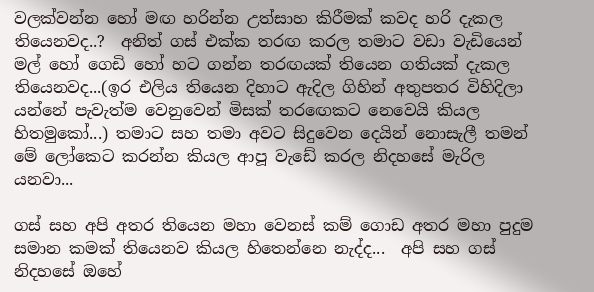වලක්වන්න හෝ මඟ හරින්න උත්සාහ කිරීමක් කවද හරි දැකල තියෙනවද..?  අනිත් ගස් එක්ක තරඟ කරල තමාට වඩා වැඩියෙන් මල් හෝ ගෙඩි හෝ හට ගන්න තරඟයක් තියෙන ගතියක් දැකල තියෙනවද...(ඉර එලිය තියෙන දිහාට ඇදිල ගිහින් අතුපතර විහිදිලා යන්නේ පැවැත්ම වෙනුවෙන් මිසක් තරඟෙකට නෙවෙයි කියල හිතමුකෝ...) තමාට සහ තමා අවට සිදුවෙන දෙයින් නොසැලී තමන් මේ ලෝකෙට කරන්න කියල ආපූ වැඩේ කරල නිදහසේ මැරිල යනවා...

ගස් සහ අපි අතර තියෙන මහා වෙනස් කම් ගොඩ අතර මහා පුදුම සමාන කමක් තියෙනව කියල හිතෙන්නෙ නැද්ද...  අපි සහ ගස් නිදහසේ ඔහේ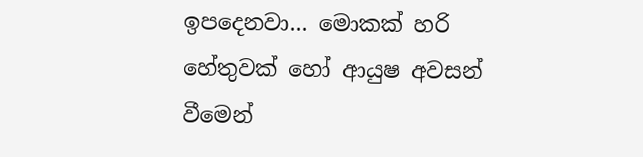ඉපදෙනවා... මොකක් හරි හේතුවක් හෝ ආයුෂ අවසන් වීමෙන්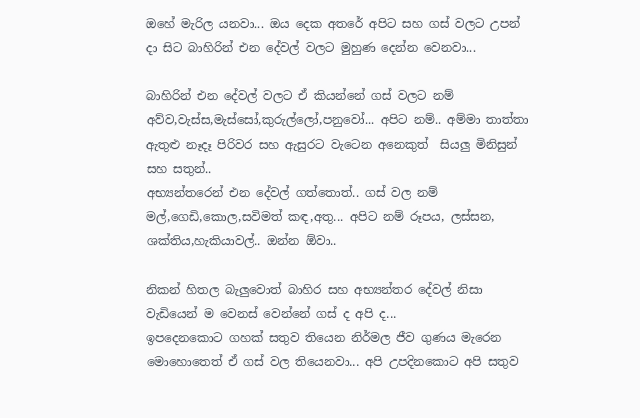ඔහේ මැරිල යනවා... ඔය දෙක අතරේ අපිට සහ ගස් වලට උපන් දා සිට බාහිරින් එන දේවල් වලට මුහුණ දෙන්න වෙනවා...

බාහිරින් එන දේවල් වලට ඒ කියන්නේ ගස් වලට නම් අව්ව,වැස්ස,මැස්සෝ,කුරුල්ලෝ,පනුවෝ... අපිට නම්.. අම්මා තාත්තා ඇතුළු නෑදෑ පිරිවර සහ ඇසුරට වැටෙන අනෙකුත්  සියලු මිනිසුන් සහ සතුන්..
අභ්‍යන්තරෙන් එන දේවල් ගත්තොත්.. ගස් වල නම් මල්,ගෙඩි,කොල,සවිමත් කඳ,අතු... අපිට නම් රූපය, ලස්සන, ශක්තිය,හැකියාවල්.. ඔන්න ඕවා..

නිකන් හිතල බැලුවොත් බාහිර සහ අභ්‍යන්තර දේවල් නිසා වැඩියෙන් ම වෙනස් වෙන්නේ ගස් ද අපි ද...
ඉපදෙනකොට ගහක් සතුව තියෙන නිර්මල ජීව ගුණය මැරෙන මොහොතෙත් ඒ ගස් වල තියෙනවා... අපි උපදිනකොට අපි සතුව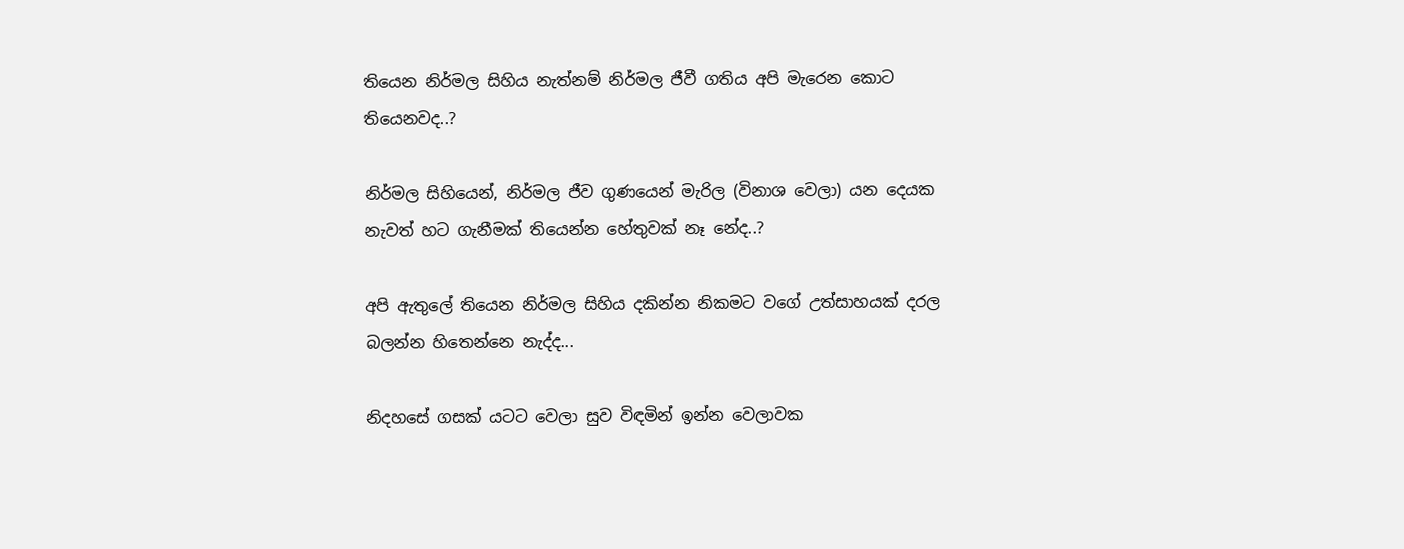තියෙන නිර්මල සිහිය නැත්නම් නිර්මල ජීවී ගතිය අපි මැරෙන කොට තියෙනවද..?

නිර්මල සිහියෙන්, නිර්මල ජීව ගුණයෙන් මැරිල (විනාශ වෙලා) යන දෙයක නැවත් හට ගැනීමක් තියෙන්න හේතුවක් නෑ නේද..?

අපි ඇතුලේ තියෙන නිර්මල සිහිය දකින්න නිකමට වගේ උත්සාහයක් දරල බලන්න හිතෙන්නෙ නැද්ද...

නිදහසේ ගසක් යටට වෙලා සුව විඳමින් ඉන්න වෙලාවක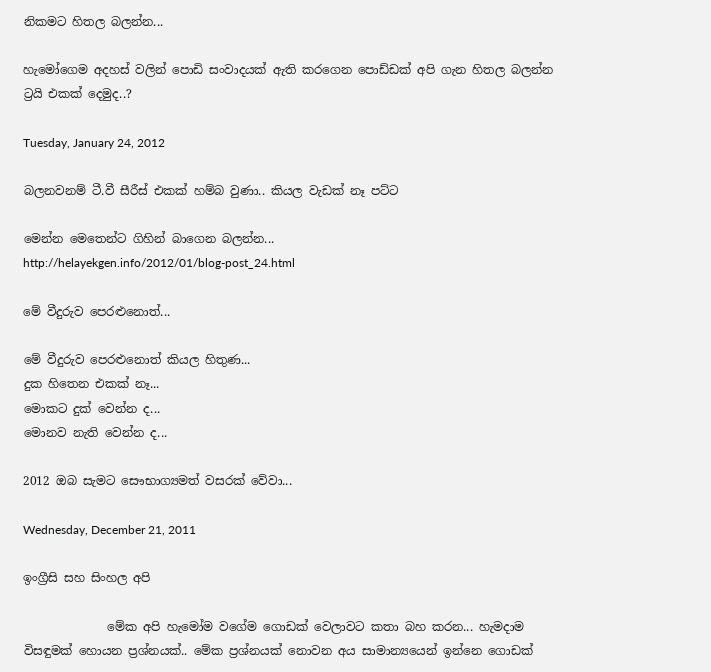නිකමට හිතල බලන්න...

හැමෝගෙම අදහස් වලින් පොඩි සංවාදයක් ඇති කරගෙන පොඩ්ඩක් අපි ගැන හිතල බලන්න ට්‍රයි එකක් දෙමුද..?

Tuesday, January 24, 2012

බලනවනම් ටී.වී සීරීස් එකක් හම්බ වුණා.. කියල වැඩක් නෑ පට්ට

මෙන්න මෙතෙන්ට ගිහින් බාගෙන බලන්න...
http://helayekgen.info/2012/01/blog-post_24.html

මේ වීදුරුව පෙරළුනොත්...

මේ වීදුරුව පෙරළුනොත් කියල හිතුණ...
දුක හිතෙන එකක් නෑ...
මොකට දුක් වෙන්න ද...
මොනව නැති වෙන්න ද...

2012 ඔබ සැමට සෞභාග්‍යමත් වසරක් වේවා...

Wednesday, December 21, 2011

ඉංග්‍රීසි සහ සිංහල අපි

              මේක අපි හැමෝම වගේම ගොඩක් වෙලාවට කතා බහ කරන... හැමදාම විසඳුමක් හොයන ප්‍රශ්නයක්.. මේක ප්‍රශ්නයක් නොවන අය සාමාන්‍යයෙන් ඉන්නෙ ගොඩක්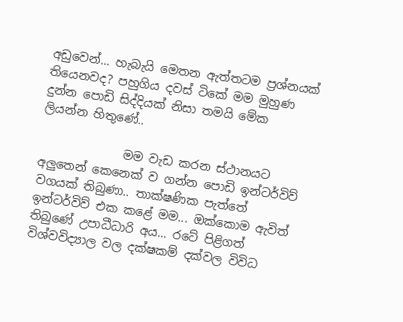අඩුවෙන්... හැබැයි මෙතන ඇත්තටම ප්‍රශ්නයක් තියෙනවද? පහුගිය දවස් ටිකේ මම මුහුණ දුන්න පොඩි සිද්දියක් නිසා තමයි මේක ලියන්න හිතුණේ..

              මම වැඩ කරන ස්ථානයට අලුතෙන් කෙනෙක් ව ගන්න පොඩි ඉන්ටර්විව් වගයක් තිබුණා.. තාක්ෂණික පැත්තේ ඉන්ටර්විව් එක කළේ මම... ඔක්කොම ඇවිත් තිබුණේ උපාධීධාරි අය... රටේ පිළිගත් විශ්වවිද්‍යාල වල දක්ෂකම් දක්වල විවිධ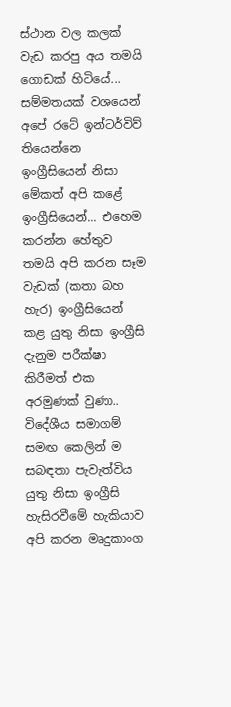ස්ථාන වල කලක් වැඩ කරපු අය තමයි ගොඩක් හිටියේ... සම්මතයක් වශයෙන් අපේ රටේ ඉන්ටර්විව් තියෙන්නෙ ඉංග්‍රීසියෙන් නිසා මේකත් අපි කළේ ඉංග්‍රීසියෙන්... එහෙම කරන්න හේතුව තමයි අපි කරන සෑම වැඩක් (කතා බහ හැර) ඉංග්‍රීසියෙන් කළ යුතු නිසා ඉංග්‍රීසි දැනුම පරීක්ෂා කිරීමත් එක අරමුණක් වුණා.. විදේශීය සමාගම් සමඟ කෙලින් ම සබඳතා පැවැත්විය යුතු නිසා ඉංග්‍රීසි හැසිරවීමේ හැකියාව අපි කරන මෘදුකාංග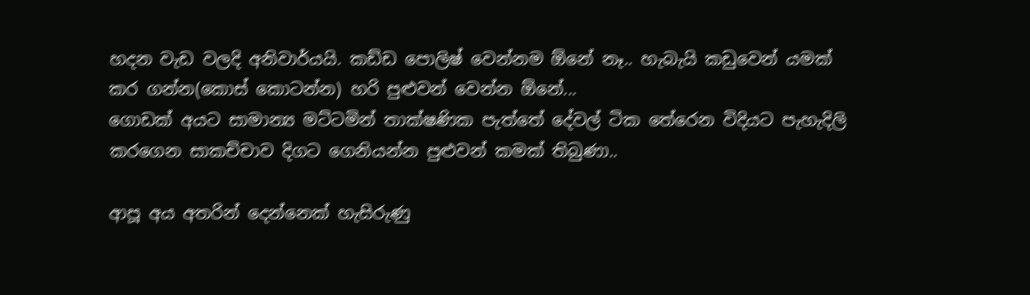හදන වැඩ වලදි අනිවාර්යයි. කඩ්ඩ පොලිෂ් වෙන්නම ඕනේ නෑ.. හැබැයි කඩුවෙන් යමක් කර ගන්න(කොස් කොටන්න) හරි පුළුවන් වෙන්න ඕනේ...
ගොඩක් අයට සාමාන්‍ය මට්ටමින් තාක්ෂණික පැත්තේ දේවල් ටික තේරෙන විදියට පැහැදිලි කරගෙන සාකච්චාව දිගට ගෙනියන්න පුළුවන් කමක් තිබුණා..

ආපූ අය අතරින් දෙන්නෙක් හැසිරුණු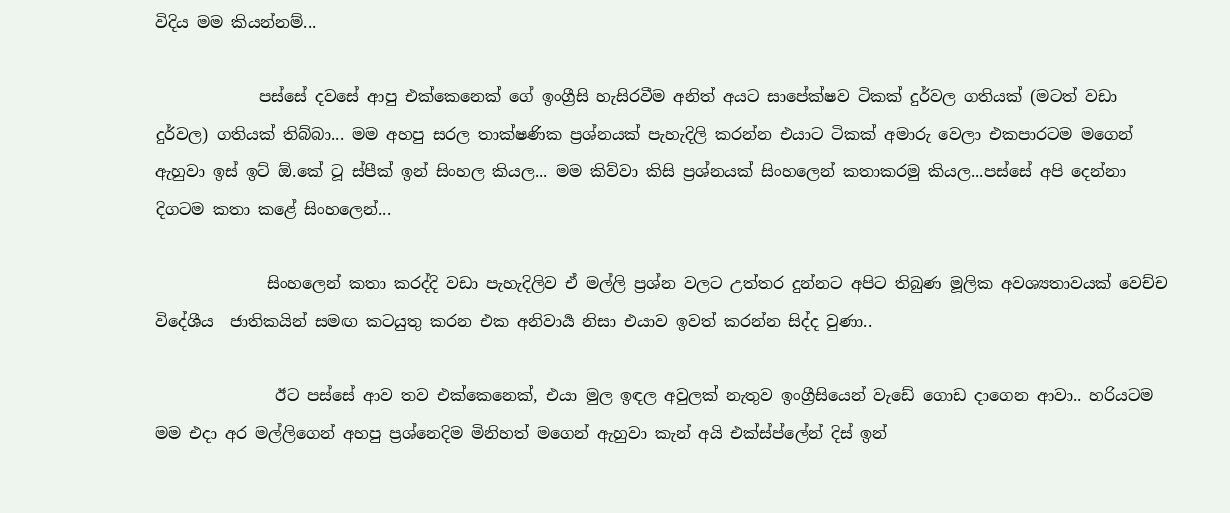විදිය මම කියන්නම්...

             පස්සේ දවසේ ආපු එක්කෙනෙක් ගේ ඉංග්‍රීසි හැසිරවීම අනිත් අයට සාපේක්ෂව ටිකක් දුර්වල ගතියක් (මටත් වඩා දුර්වල) ගතියක් තිබ්බා... මම අහපු සරල තාක්ෂණික ප්‍රශ්නයක් පැහැදිලි කරන්න එයාට ටිකක් අමාරු වෙලා එකපාරටම මගෙන් ඇහුවා ඉස් ඉට් ඕ.කේ ටූ ස්පීක් ඉන් සිංහල කියල... මම කිව්වා කිසි ප්‍රශ්නයක් සිංහලෙන් කතාකරමු කියල...පස්සේ අපි දෙන්නා දිගටම කතා කළේ සිංහලෙන්...

              සිංහලෙන් කතා කරද්දි වඩා පැහැදිලිව ඒ මල්ලි ප්‍රශ්න වලට උත්තර දුන්නට අපිට තිබුණ මූලික අවශ්‍යතාවයක් වෙච්ච විදේශීය  ජාතිකයින් සමඟ කටයුතු කරන එක අනිවාර්‍ය නිසා එයාව ඉවත් කරන්න සිද්ද වුණා..

               ඊට පස්සේ ආව තව එක්කෙනෙක්, එයා මුල ඉඳල අවුලක් නැතුව ඉංග්‍රීසියෙන් වැඩේ ගොඩ දාගෙන ආවා.. හරියටම මම එදා අර මල්ලිගෙන් අහපු ප්‍රශ්නෙදිම මිනිහත් මගෙන් ඇහුවා කැන් අයි එක්ස්ප්ලේන් දිස් ඉන්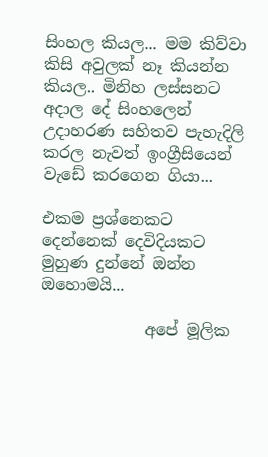සිංහල කියල... මම කිව්වා කිසි අවුලක් නෑ කියන්න කියල.. මිනිහ ලස්සනට අදාල දේ සිංහලෙන් උදාහරණ සහිතව පැහැදිලි කරල නැවත් ඉංග්‍රීසියෙන් වැඩේ කරගෙන ගියා...

එකම ප්‍රශ්නෙකට දෙන්නෙක් දෙවිදියකට මුහුණ දුන්නේ ඔන්න ඔහොමයි...

             අපේ මූලික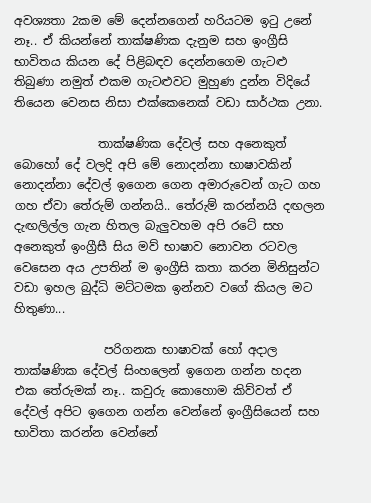අවශ්‍යතා 2කම මේ දෙන්නගෙන් හරියටම ඉටු උනේ නෑ.. ඒ කියන්නේ තාක්ෂණික දැනුම සහ ඉංග්‍රීසි භාවිතය කියන දේ පිළිබඳව දෙන්නගෙම ගැටළු තිබුණා නමුත් එකම ගැටළුවට මුහුණ දුන්න විදියේ තියෙන වෙනස නිසා එක්කෙනෙක් වඩා සාර්ථක උනා.

              තාක්ෂණික දේවල් සහ අනෙකුත් බොහෝ දේ වලදි අපි මේ නොදන්නා භාෂාවකින් නොදන්නා දේවල් ඉගෙන ගෙන අමාරුවෙන් ගැට ගහ ගහ ඒවා තේරුම් ගන්නයි.. තේරුම් කරන්නයි දඟලන දැඟලිල්ල ගැන හිතල බැලුවහම අපි රටේ සහ අනෙකුත් ඉංග්‍රීසී සිය මව් භාෂාව නොවන රටවල වෙසෙන අය උපතින් ම ඉංග්‍රීසි කතා කරන මිනිසුන්ට වඩා ඉහල බුද්ධි මට්ටමක ඉන්නව වගේ කියල මට හිතුණා...

               පරිගනක භාෂාවක් හෝ අදාල තාක්ෂණික දේවල් සිංහලෙන් ඉගෙන ගන්න හදන එක තේරුමක් නෑ.. කවුරු කොහොම කිව්වත් ඒ දේවල් අපිට ඉගෙන ගන්න වෙන්නේ ඉංග්‍රීසියෙන් සහ භාවිතා කරන්න වෙන්නේ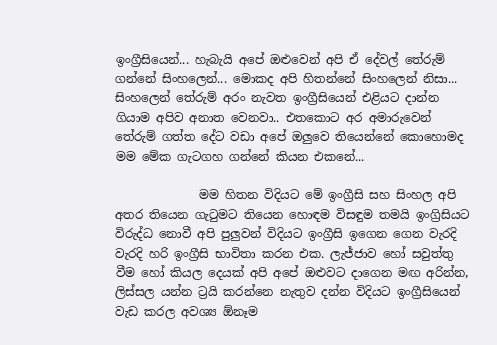ඉංග්‍රීසියෙන්... හැබැයි අපේ ඔළුවෙන් අපි ඒ දේවල් තේරුම් ගන්නේ සිංහලෙන්... මොකද අපි හිතන්නේ සිංහලෙන් නිසා... සිංහලෙන් තේරුම් අරං නැවත ඉංග්‍රීසියෙන් එළියට දාන්න ගියාම අපිව අනාත වෙනවා.. එතකොට අර අමාරුවෙන් තේරුම් ගත්ත දේට වඩා අපේ ඔලුවෙ තියෙන්නේ කොහොමද මම මේක ගැටගහ ගන්නේ කියන එකනේ...

              මම හිතන විදියට මේ ඉංග්‍රීසි සහ සිංහල අපි අතර තියෙන ගැටුමට තියෙන හොඳම විසඳුම තමයි ඉංග්‍රිසියට විරුද්ධ නොවී අපි පුලුවන් විදියට ඉංග්‍රීසි ඉගෙන ගෙන වැරදි වැරදි හරි ඉංග්‍රීසි භාවිතා කරන එක. ලැජ්ජාව හෝ සවුත්තු වීම හෝ කියල දෙයක් අපි අපේ ඔළුවට දාගෙන මඟ අරින්න, ලිස්සල යන්න ට්‍රයි කරන්නෙ නැතුව දන්න විදියට ඉංග්‍රීසියෙන් වැඩ කරල අවශ්‍ය ඕනෑම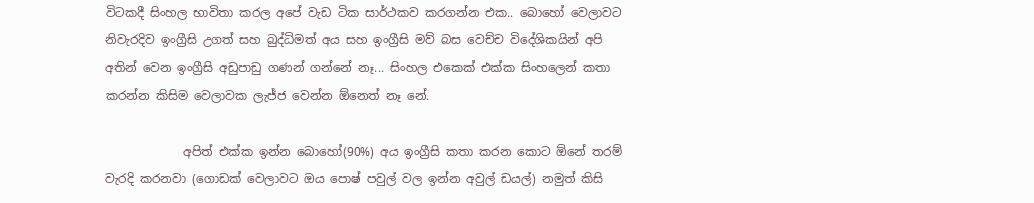විටකදී සිංහල භාවිතා කරල අපේ වැඩ ටික සාර්ථකව කරගන්න එක.. බොහෝ වෙලාවට නිවැරදිව ඉංග්‍රීසි උගත් සහ බුද්ධිමත් අය සහ ඉංග්‍රීසි මව් බස වෙච්ච විදේශිකයින් අපි අතින් වෙන ඉංග්‍රීසි අඩුපාඩු ගණන් ගන්නේ නෑ... සිංහල එකෙක් එක්ක සිංහලෙන් කතා කරන්න කිසිම වෙලාවක ලැජ්ජ වෙන්න ඕනෙත් නෑ නේ.

             අපිත් එක්ක ඉන්න බොහෝ(90%) අය ඉංග්‍රීසි කතා කරන කොට ඕනේ තරම් වැරදි කරනවා (ගොඩක් වෙලාවට ඔය පොෂ් පවුල් වල ඉන්න අවුල් ඩයල්) නමුත් කිසි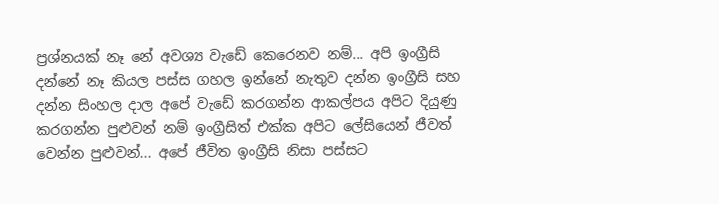ප්‍රශ්නයක් නෑ නේ අවශ්‍ය වැඩේ කෙරෙනව නම්... අපි ඉංග්‍රීසි දන්නේ නෑ කියල පස්ස ගහල ඉන්නේ නැතුව දන්න ඉංග්‍රීසි සහ දන්න සිංහල දාල අපේ වැඩේ කරගන්න ආකල්පය අපිට දියුණු කරගන්න පුළුවන් නම් ඉංග්‍රීසිත් එක්ක අපිට ලේසියෙන් ජීවත් වෙන්න පුළුවන්... අපේ ජීවිත ඉංග්‍රීසි නිසා පස්සට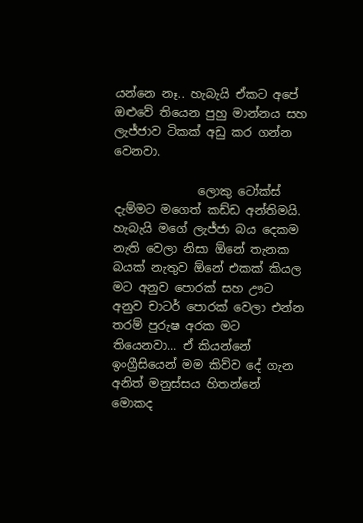යන්නෙ නෑ.. හැබැයි ඒකට අපේ ඔළුවේ තියෙන පුහු මාන්නය සහ ලැජ්ජාව ටිකක් අඩු කර ගන්න වෙනවා.

              ලොකු ටෝක්ස් දැම්මට මගෙත් කඩ්ඩ අන්තිමයි. හැබැයි මගේ ලැජ්ජා බය දෙකම නැති වෙලා නිසා ඕනේ තැනක බයක් නැතුව ඕනේ එකක් කියල මට අනුව පොරක් සහ ඌට අනුව චාටර් පොරක් වෙලා එන්න තරම් පුරුෂ අරක මට තියෙනවා... ඒ කියන්නේ ඉංග්‍රීසියෙන් මම කිව්ව දේ ගැන අනිත් මනුස්සය හිතන්නේ මොකද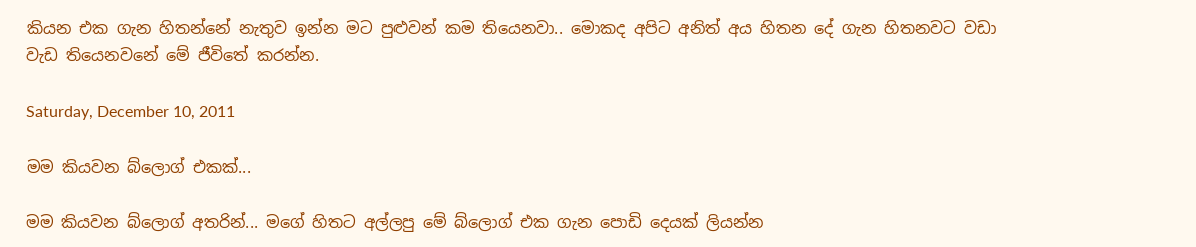කියන එක ගැන හිතන්නේ නැතුව ඉන්න මට පුළුවන් කම තියෙනවා.. මොකද අපිට අනිත් අය හිතන දේ ගැන හිතනවට වඩා වැඩ තියෙනවනේ මේ ජීවිතේ කරන්න.

Saturday, December 10, 2011

මම කියවන බ්ලොග් එකක්...

මම කියවන බ්ලොග් අතරින්... මගේ හිතට අල්ලපු මේ බ්ලොග් එක ගැන පොඩි දෙයක් ලියන්න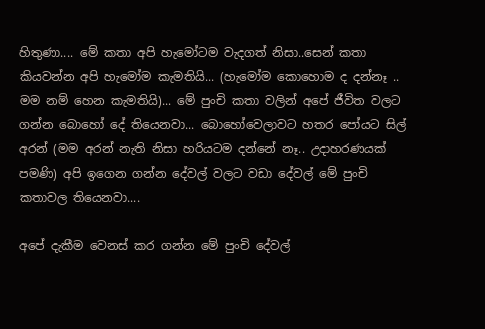හිතුණා.... මේ කතා අපි හැමෝටම වැදගත් නිසා..සෙන් කතා කියවන්න අපි හැමෝම කැමතියි... (හැමෝම කොහොම ද දන්නෑ .. මම නම් හෙන කැමතියි)... මේ පුංචි කතා වලින් අපේ ජීවිත වලට ගන්න බොහෝ දේ තියෙනවා... බොහෝවෙලාවට හතර පෝයට සිල් අරන් (මම අරන් නැති නිසා හරියටම දන්නේ නෑ.. උදාහරණයක් පමණි) අපි ඉගෙන ගන්න දේවල් වලට වඩා දේවල් මේ පුංචි කතාවල තියෙනවා....

අපේ දැකීම වෙනස් කර ගන්න මේ පුංචි දේවල්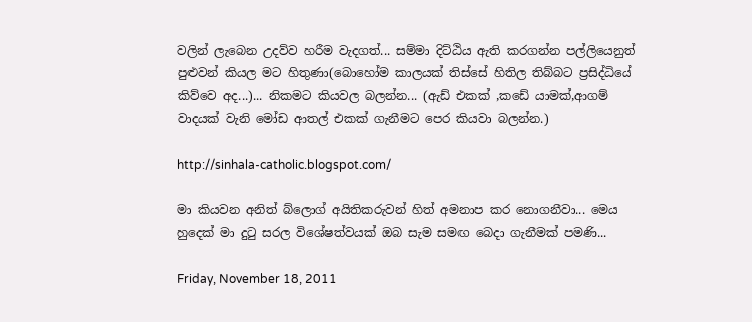වලින් ලැබෙන උදව්ව හරීම වැදගත්... සම්මා දිට්ඨිය ඇති කරගන්න පල්ලියෙනුත් පුළුවන් කියල මට හිතුණා(බොහෝම කාලයක් තිස්සේ හිතිල තිබ්බට ප්‍රසිද්ධියේ කිව්වෙ අද...)... නිකමට කියවල බලන්න... (ඇඩ් එකක් ,කඩේ යාමක්,ආගම් වාදයක් වැනි මෝඩ ආතල් එකක් ගැනීමට පෙර කියවා බලන්න.)

http://sinhala-catholic.blogspot.com/

මා කියවන අනිත් බ්ලොග් අයිතිකරුවන් හිත් අමනාප කර නොගනීවා... මෙය හුදෙක් මා දුටු සරල විශේෂත්වයක් ඔබ සැම සමඟ බෙදා ගැනීමක් පමණි...

Friday, November 18, 2011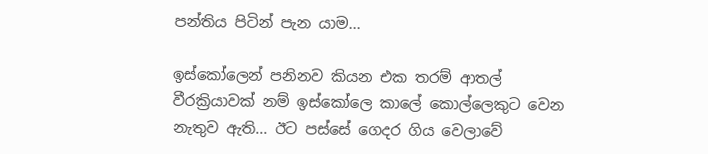පන්තිය පිටින් පැන යාම...

ඉස්කෝලෙන් පනිනව කියන එක තරම් ආතල් වීරක්‍රියාවක් නම් ඉස්කෝලෙ කාලේ කොල්ලෙකුට වෙන නැතුව ඇති... ඊට පස්සේ ගෙදර ගිය වෙලාවේ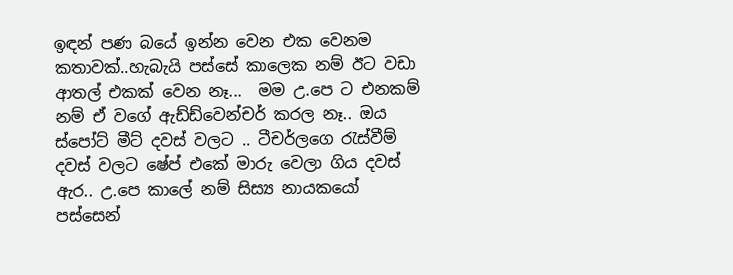ඉඳන් පණ බයේ ඉන්න වෙන එක වෙනම කතාවක්..හැබැයි පස්සේ කාලෙක නම් ඊට වඩා ආතල් එකක් වෙන නෑ...  මම උ.පෙ ට එනකම් නම් ඒ වගේ ඇඩ්ඩ්වෙන්චර් කරල නෑ.. ඔය ස්පෝට් මීට් දවස් වලට .. ටීචර්ලගෙ රැස්වීම් දවස් වලට ෂේප් එකේ මාරු වෙලා ගිය දවස් ඇර.. උ.පෙ කාලේ නම් සිස්‍ය නායකයෝ පස්සෙන්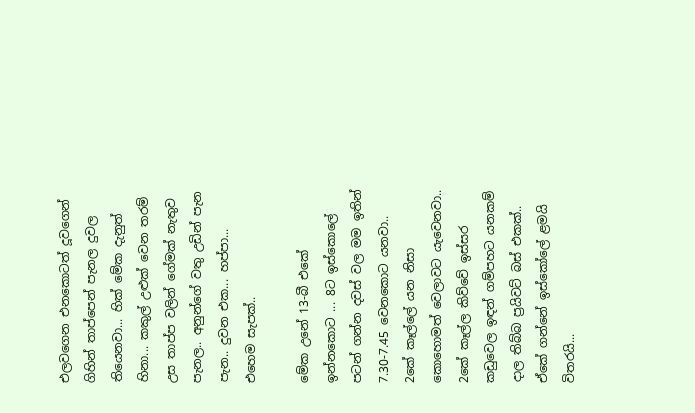එලවගෙන එනකොටත් දූවගෙන් ගිහින් තාප්පෙන් පැනල දුවල තියෙනවා... හික් මේක දැනුත් හිනා... කකුල් උළුක් වෙන තරම් උස තාප්ප වලින් ගේමක් නැතුව පැනල.. අනුන්ගේ වතු උඩින් පැන පැන.. දුවන එක... හප්පා... එහෙම සැපක්..

මේක උනේ 13-බී එකේ ඉන්නකොට ... 8ට ඉස්කොලේ පටන් ගන්න දවස් වල මම ඉතින් 7.30-7.45 වෙනකොට යනවා.. 2කේ කෑල්ලේ යන නිසා කොහොමත් වෙලාවට යැවෙනවා.. 2කේ කෑල්ල කිව්වේ ඉස්සර කඩුවෙල ඉඳන් ගම්පහට යනකම් දාල තිබ්බ ප්‍රයිවට් බස් එකක්.. ඒකේ ගන්නේ ඉස්කෝලේ ළමයි විතරයි...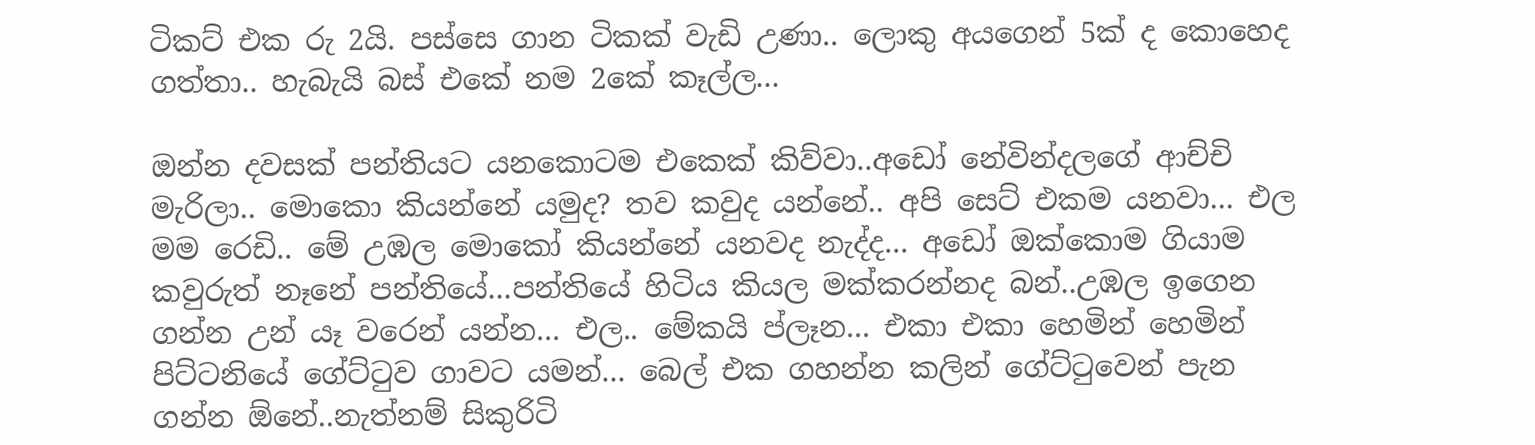ටිකට් එක රු 2යි. පස්සෙ ගාන ටිකක් වැඩි උණා.. ලොකු අයගෙන් 5ක් ද කොහෙද ගත්තා.. හැබැයි බස් එකේ නම 2කේ කෑල්ල...

ඔන්න දවසක් පන්තියට යනකොටම එකෙක් කිව්වා..අඩෝ නේවින්දලගේ ආච්චි මැරිලා.. මොකො කියන්නේ යමුද? තව කවුද යන්නේ.. අපි සෙට් එකම යනවා... එල මම රෙඩි.. මේ උඹල මොකෝ කියන්නේ යනවද නැද්ද... අඩෝ ඔක්කොම ගියාම කවුරුත් නෑනේ පන්තියේ...පන්තියේ හිටිය කියල මක්කරන්නද බන්..උඹල ඉගෙන ගන්න උන් යෑ වරෙන් යන්න... එල.. මේකයි ප්ලෑන... එකා එකා හෙමින් හෙමින් පිට්ටනියේ ගේට්ටුව ගාවට යමන්... බෙල් එක ගහන්න කලින් ගේට්ටුවෙන් පැන ගන්න ඕනේ..නැත්නම් සිකුරිටි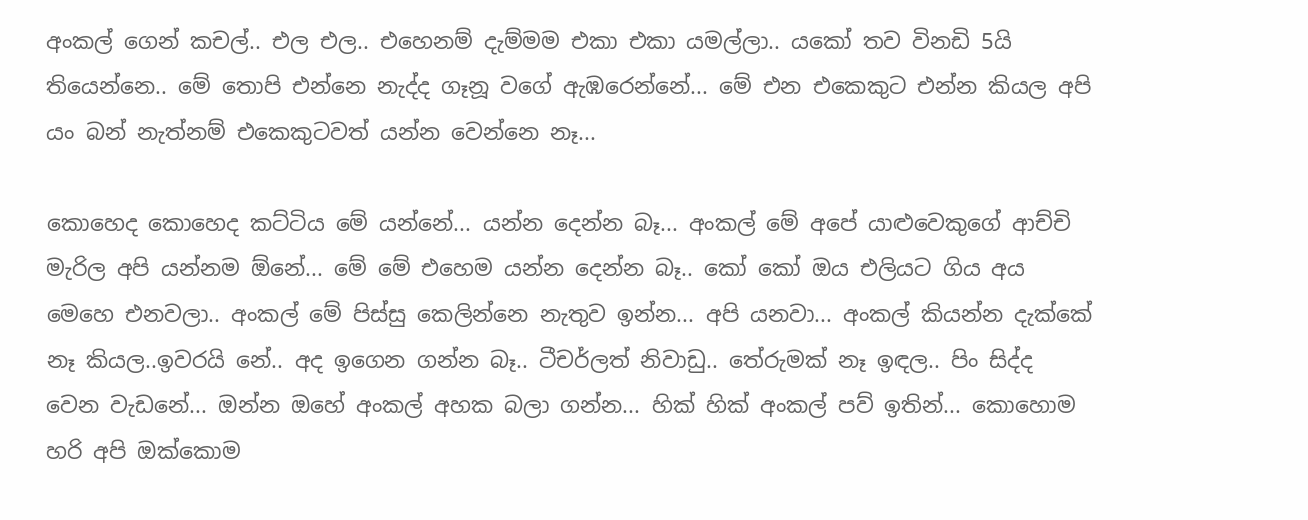අංකල් ගෙන් කචල්.. එල එල.. එහෙනම් දැම්මම එකා එකා යමල්ලා.. යකෝ තව විනඩි 5යි තියෙන්නෙ.. මේ තොපි එන්නෙ නැද්ද ගෑනූ වගේ ඇඹරෙන්නේ... මේ එන එකෙකුට එන්න කියල අපි යං බන් නැත්නම් එකෙකුටවත් යන්න වෙන්නෙ නෑ...

කොහෙද කොහෙද කට්ටිය මේ යන්නේ... යන්න දෙන්න බෑ... අංකල් මේ අපේ යාළුවෙකුගේ ආච්චි මැරිල අපි යන්නම ඕනේ... මේ මේ එහෙම යන්න දෙන්න බෑ.. කෝ කෝ ඔය එලියට ගිය අය මෙහෙ එනවලා.. අංකල් මේ පිස්සු කෙලින්නෙ නැතුව ඉන්න... අපි යනවා... අංකල් කියන්න දැක්කේ නෑ කියල..ඉවරයි නේ.. අද ඉගෙන ගන්න බෑ.. ටීචර්ලත් නිවාඩු.. තේරුමක් නෑ ඉඳල.. පිං සිද්ද වෙන වැඩනේ... ඔන්න ඔහේ අංකල් අහක බලා ගන්න... හික් හික් අංකල් පව් ඉතින්... කොහොම හරි අපි ඔක්කොම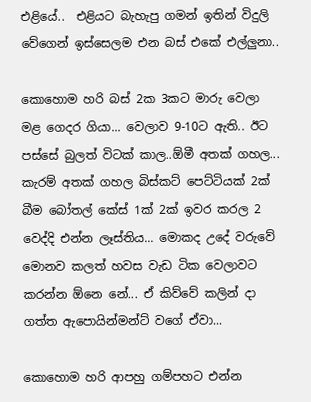එළියේ..  එළියට බැහැපු ගමන් ඉතින් විදුලි වේගෙන් ඉස්සෙලම එන බස් එකේ එල්ලුනා..

කොහොම හරි බස් 2ක 3කට මාරු වෙලා මළ ගෙදර ගියා... වෙලාව 9-10ට ඇති.. ඊට පස්සේ බුලත් විටක් කාල..ඕමී අතක් ගහල... කැරම් අතක් ගහල බිස්කට් පෙට්ටියක් 2ක් බීම බෝතල් කේස් 1ක් 2ක් ඉවර කරල 2 වෙද්දි එන්න ලෑස්තිය... මොකද උදේ වරුවේ මොනව කලත් හවස වැඩ ටික වෙලාවට කරන්න ඕනෙ නේ... ඒ කිව්වේ කලින් දා ගත්ත ඇපොයින්මන්ට් වගේ ඒවා...

කොහොම හරි ආපහු ගම්පහට එන්න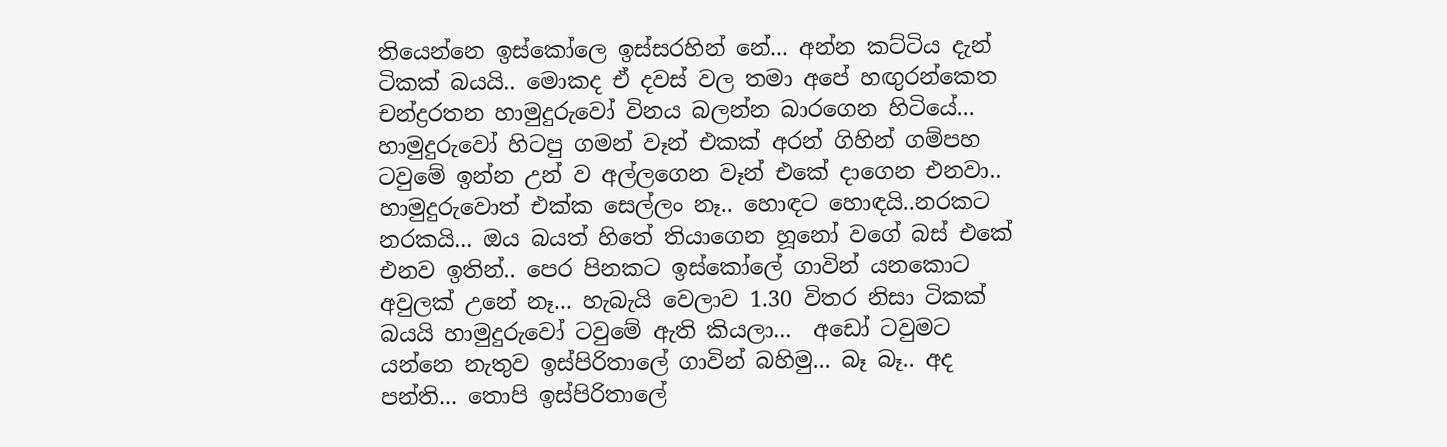තියෙන්නෙ ඉස්කෝලෙ ඉස්සරහින් නේ... අන්න කට්ටිය දැන් ටිකක් බයයි.. මොකද ඒ දවස් වල තමා අපේ හඟුරන්කෙත චන්ද්‍රරතන හාමුදුරුවෝ විනය බලන්න බාරගෙන හිටියේ... හාමුදුරුවෝ හිටපු ගමන් වෑන් එකක් අරන් ගිහින් ගම්පහ ටවුමේ ඉන්න උන් ව අල්ලගෙන වෑන් එකේ දාගෙන එනවා.. හාමුදුරුවොත් එක්ක සෙල්ලං නෑ.. හොඳට හොඳයි..නරකට නරකයි... ඔය බයත් හිතේ තියාගෙන හූනෝ වගේ බස් එකේ එනව ඉතින්.. පෙර පිනකට ඉස්කෝලේ ගාවින් යනකොට අවුලක් උනේ නෑ... හැබැයි වෙලාව 1.30 විතර නිසා ටිකක් බයයි හාමුදුරුවෝ ටවුමේ ඇති කියලා...  අඩෝ ටවුමට යන්නෙ නැතුව ඉස්පිරිතාලේ ගාවින් බහිමු... බෑ බෑ.. අද පන්ති... තොපි ඉස්පිරිතාලේ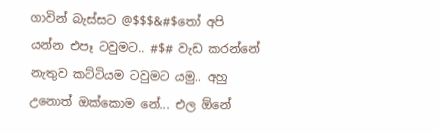ගාවින් බැස්සට @$$$&#$තෝ අපි යන්න එපෑ ටවුමට.. #$# වැඩ කරන්නේ නැතුව කට්ටියම ටවුමට යමු.. අහු උනොත් ඔක්කොම නේ... එල ඕනේ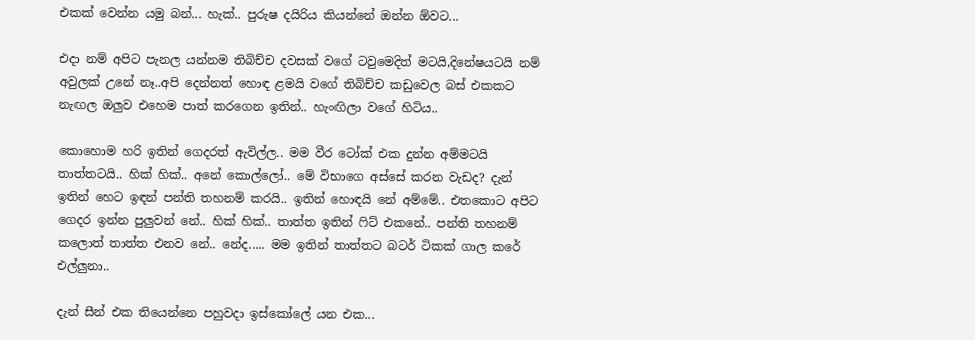එකක් වෙන්න යමු බන්... හැක්.. පුරුෂ දයිරිය කියන්නේ ඔන්න ඕවට...

එදා නම් අපිට පැනල යන්නම තිබිච්ච දවසක් වගේ ටවුමෙදිත් මටයි,දිනේෂයටයි නම් අවුලක් උනේ නෑ..අපි දෙන්නත් හොඳ ළමයි වගේ තිබිච්ච කඩුවෙල බස් එකකට නැඟල ඔලුව එහෙම පාත් කරගෙන ඉතින්.. හැංඟිලා වගේ හිටිය..

කොහොම හරි ඉතින් ගෙදරත් ඇවිල්ල.. මම වීර ටෝක් එක දුන්න අම්මටයි තාත්තටයි.. හික් හික්.. අනේ කොල්ලෝ.. මේ විභාගෙ අස්සේ කරන වැඩද? දැන් ඉතින් හෙට ඉඳන් පන්ති තහනම් කරයි.. ඉතින් හොඳයි නේ අම්මේ.. එතකොට අපිට ගෙදර ඉන්න පුලුවන් නේ.. හික් හික්.. තාත්ත ඉතින් ෆිට් එකනේ.. පන්ති තහනම් කලොත් තාත්ත එනව නේ.. නේද..... මම ඉතින් තාත්තට බටර් ටිකක් ගාල කරේ එල්ලුනා..

දැන් සීන් එක තියෙන්නෙ පහුවදා ඉස්කෝලේ යන එක...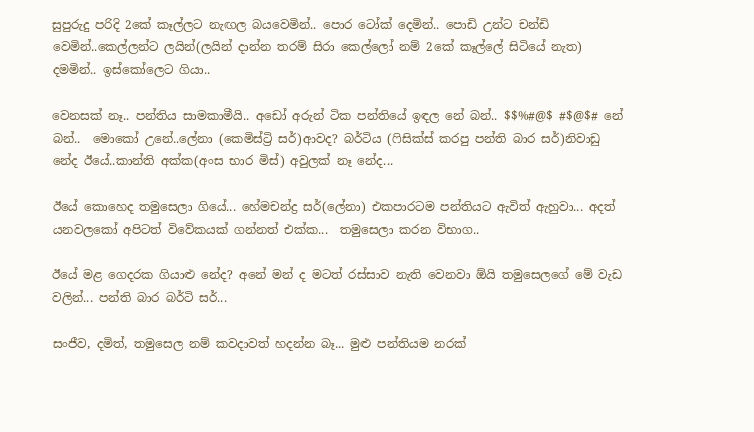සුපුරුදු පරිදි 2කේ කෑල්ලට නැඟල බයවෙමින්.. පොර ටෝක් දෙමින්.. පොඩි උන්ට චන්ඩි වෙමින්..කෙල්ලන්ට ලයින්(ලයින් දාන්න තරම් සිරා කෙල්ලෝ නම් 2කේ කෑල්ලේ සිටියේ නැත) දමමින්.. ඉස්කෝලෙට ගියා..

වෙනසක් නෑ.. පන්තිය සාමකාමීයි.. අඩෝ අරුන් ටික පන්තියේ ඉඳල නේ බන්.. $$%#@$ #$@$# නේ බන්..  මොකෝ උනේ..ලේනා (කෙමිස්ට්‍රි සර්)ආවද? බර්ටිය (ෆිසික්ස් කරපු පන්ති බාර සර්)නිවාඩු නේද ඊයේ..කාන්ති අක්ක(අංස භාර මිස්) අවුලක් නෑ නේද...

ඊයේ කොහෙද තමුසෙලා ගියේ... හේමචන්ද්‍ර සර්(ලේනා) එකපාරටම පන්තියට ඇවිත් ඇහුවා... අදත් යනවලකෝ අපිටත් විවේකයක් ගන්නත් එක්ක...  තමුසෙලා කරන විභාග..

ඊයේ මළ ගෙදරක ගියාළු නේද? අනේ මන් ද මටත් රස්සාව නැති වෙනවා ඕයි තමුසෙලගේ මේ වැඩ වලින්... පන්ති බාර බර්ටි සර්...

සංජීව, දමිත්, තමුසෙල නම් කවදාවත් හදන්න බෑ... මුළු පන්තියම නරක්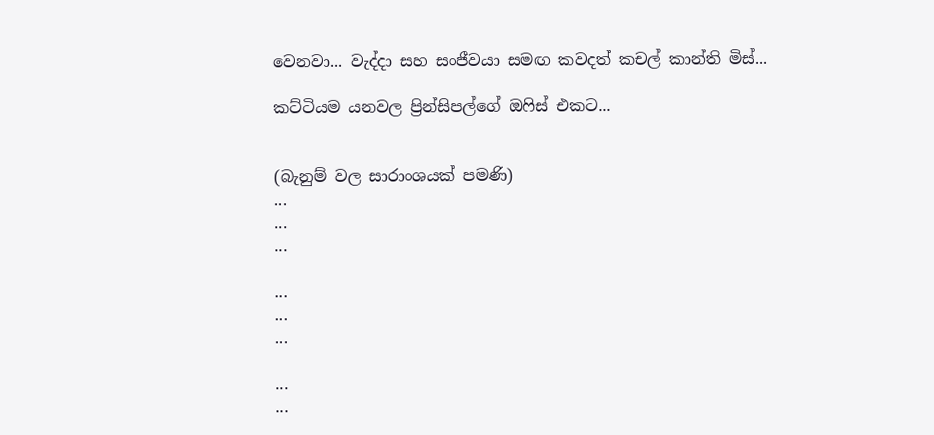වෙනවා... වැද්දා සහ සංජීවයා සමඟ කවදත් කචල් කාන්ති මිස්...

කට්ටියම යනවල ප්‍රින්සිපල්ගේ ඔෆිස් එකට...


(බැනුම් වල සාරාංශයක් පමණි)
...
...
...

...
...
...

...
...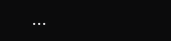...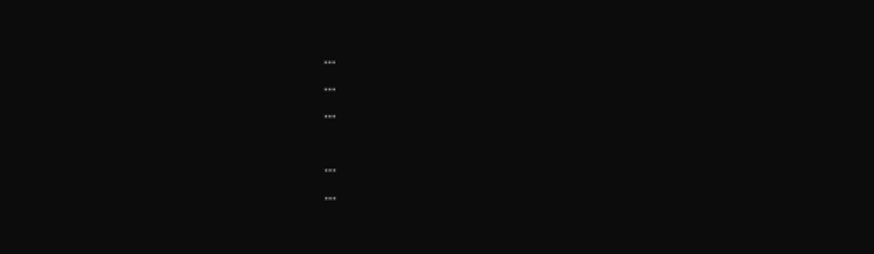...
...
...

...
...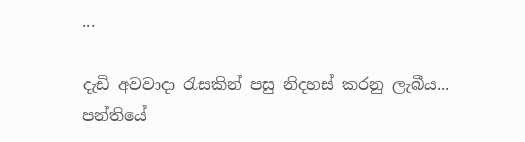...

දැඩි අවවාදා රැසකින් පසු නිදහස් කරනු ලැබීය... පන්තියේ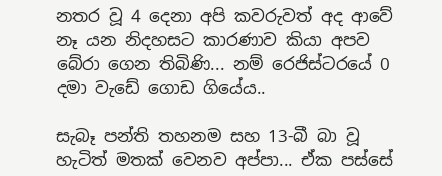නතර වූ 4 දෙනා අපි කවරුවත් අද ආවේ නෑ යන නිදහසට කාරණාව කියා අපව බේරා ගෙන තිබිණි... නම් රෙජිස්ටරයේ 0 දමා වැඩේ ගොඩ ගියේය..

සැබෑ පන්ති තහනම සහ 13-බී බා වූ හැටිත් මතක් වෙනව අප්පා... ඒක පස්සේ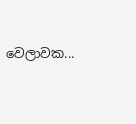වෙලාවක...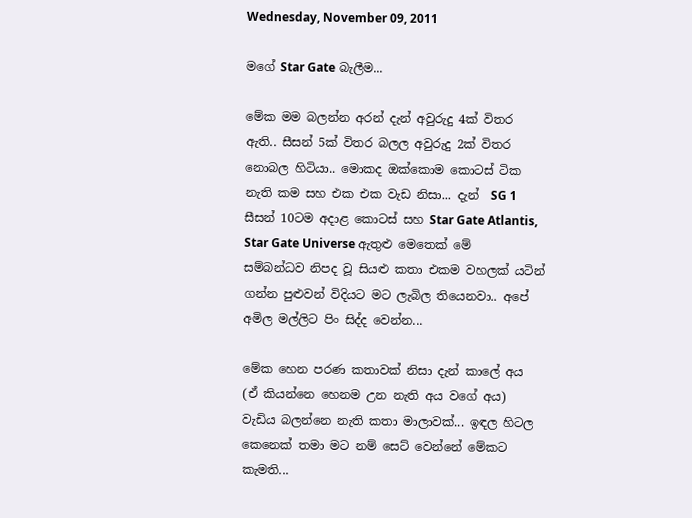Wednesday, November 09, 2011

මගේ Star Gate බැලීම...

මේක මම බලන්න අරන් දැන් අවුරුදු 4ක් විතර ඇති.. සීසන් 5ක් විතර බලල අවුරුදු 2ක් විතර නොබල හිටියා.. මොකද ඔක්කොම කොටස් ටික නැති කම සහ එක එක වැඩ නිසා... දැන්  SG 1 සීසන් 10ටම අදාළ කොටස් සහ Star Gate Atlantis, Star Gate Universe ඇතුළු මෙතෙක් මේ සම්බන්ධව නිපද වූ සියළු කතා එකම වහලක් යටින් ගන්න පුළුවන් විදියට මට ලැබිල තියෙනවා.. අපේ අමිල මල්ලිට පිං සිද්ද වෙන්න...

මේක හෙන පරණ කතාවක් නිසා දැන් කාලේ අය (ඒ කියන්නෙ හෙනම උන නැති අය වගේ අය) වැඩිය බලන්නෙ නැති කතා මාලාවක්... ඉඳල හිටල කෙනෙක් තමා මට නම් සෙට් වෙන්නේ මේකට කැමති...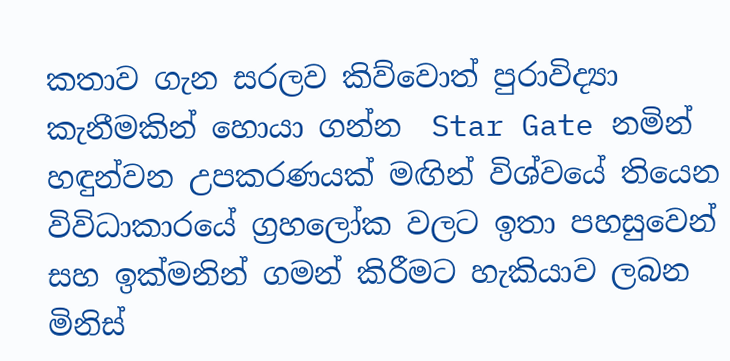කතාව ගැන සරලව කිව්වොත් පුරාවිද්‍යා කැනීමකින් හොයා ගන්න  Star Gate නමින් හඳුන්වන උපකරණයක් මඟින් විශ්වයේ තියෙන විවිධාකාරයේ ග්‍රහලෝක වලට ඉතා පහසුවෙන් සහ ඉක්මනින් ගමන් කිරීමට හැකියාව ලබන මිනිස්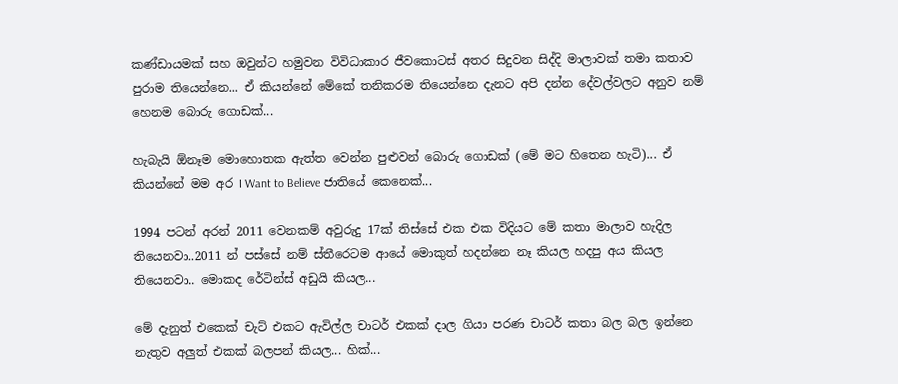කණ්ඩායමක් සහ ඔවුන්ට හමුවන විවිධාකාර ජීවකොටස් අතර සිදුවන සිද්දි මාලාවක් තමා කතාව පුරාම තියෙන්නෙ... ඒ කියන්නේ මේකේ තනිකරම තියෙන්නෙ දැනට අපි දන්න දේවල්වලට අනුව නම් හෙනම බොරු ගොඩක්...

හැබැයි ඕනෑම මොහොතක ඇත්ත වෙන්න පුළුවන් බොරු ගොඩක් (මේ මට හිතෙන හැටි)... ඒ කියන්නේ මම අර I Want to Believe ජාතියේ කෙනෙක්...

1994 පටන් අරන් 2011 වෙනකම් අවුරුදු 17ක් තිස්සේ එක එක විදියට මේ කතා මාලාව හැදිල තියෙනවා..2011 න් පස්සේ නම් ස්තීරෙටම ආයේ මොකුත් හදන්නෙ නෑ කියල හදපු අය කියල තියෙනවා.. මොකද රේටින්ස් අඩුයි කියල...

මේ දැනුත් එකෙක් චැට් එකට ඇවිල්ල චාටර් එකක් දාල ගියා පරණ චාටර් කතා බල බල ඉන්නෙ නැතුව අලුත් එකක් බලපන් කියල... හික්...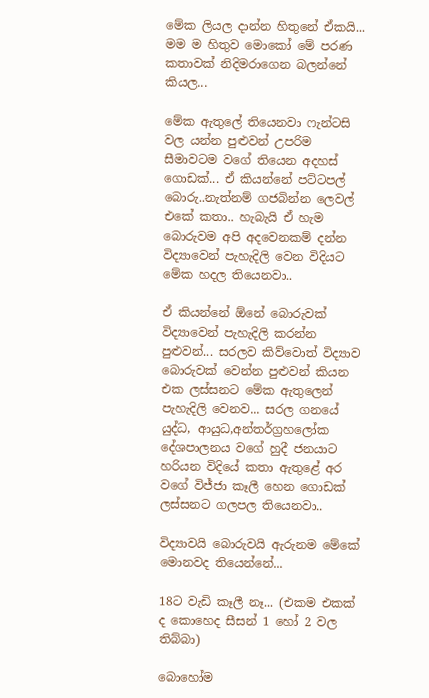මේක ලියල දාන්න හිතුනේ ඒකයි... මම ම හිතුව මොකෝ මේ පරණ කතාවක් නිදිමරාගෙන බලන්නේ කියල...

මේක ඇතුලේ තියෙනවා ෆැන්ටසි වල යන්න පුළුවන් උපරිම සීමාවටම වගේ තියෙන අදහස් ගොඩක්... ඒ කියන්නේ පට්ටපල් බොරු..නැත්නම් ගජබින්න ලෙවල් එකේ කතා.. හැබැයි ඒ හැම බොරුවම අපි අදවෙනකම් දන්න විද්‍යාවෙන් පැහැදිලි වෙන විදියට මේක හදල තියෙනවා..

ඒ කියන්නේ ඕනේ බොරුවක් විද්‍යාවෙන් පැහැදිලි කරන්න පුළුවන්... සරලව කිව්වොත් විද්‍යාව බොරුවක් වෙන්න පුළුවන් කියන එක ලස්සනට මේක ඇතුලෙන් පැහැදිලි වෙනව... සරල ගනයේ යුද්ධ, ආයුධ,අන්තර්ග්‍රහලෝක දේශපාලනය වගේ හුදී ජනයාට හරියන විදියේ කතා ඇතුළේ අර වගේ විජ්ජා කෑලී හෙන ගොඩක් ලස්සනට ගලපල තියෙනවා..

විද්‍යාවයි බොරුවයි ඇරුනම මේකේ මොනවද තියෙන්නේ...

18ට වැඩි කෑලී නෑ... (එකම එකක් ද කොහෙද සීසන් 1 හෝ 2 වල තිබ්බා)

බොහෝම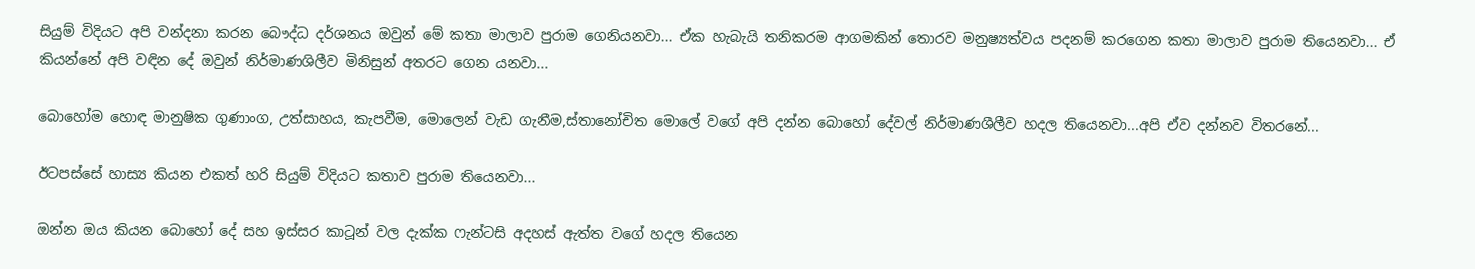සියුම් විදියට අපි වන්දනා කරන බෞද්ධ දර්ශනය ඔවුන් මේ කතා මාලාව පුරාම ගෙනියනවා... ඒක හැබැයි තනිකරම ආගමකින් තොරව මනුෂ්‍යත්වය පදනම් කරගෙන කතා මාලාව පුරාම තියෙනවා... ඒ කියන්නේ අපි වඳින දේ ඔවුන් නිර්මාණශිලීව මිනිසුන් අතරට ගෙන යනවා...

බොහෝම හොඳ මානුෂික ගුණාංග, උත්සාහය, කැපවීම, මොලෙන් වැඩ ගැනීම,ස්තානෝචිත මොලේ වගේ අපි දන්න බොහෝ දේවල් නිර්මාණශීලීව හදල තියෙනවා...අපි ඒව දන්නව විතරනේ...

ඊටපස්සේ හාස්‍ය කියන එකත් හරි සියුම් විදියට කතාව පුරාම තියෙනවා...

ඔන්න ඔය කියන බොහෝ දේ සහ ඉස්සර කාටූන් වල දැක්ක ෆැන්ටසි අදහස් ඇත්ත වගේ හදල තියෙන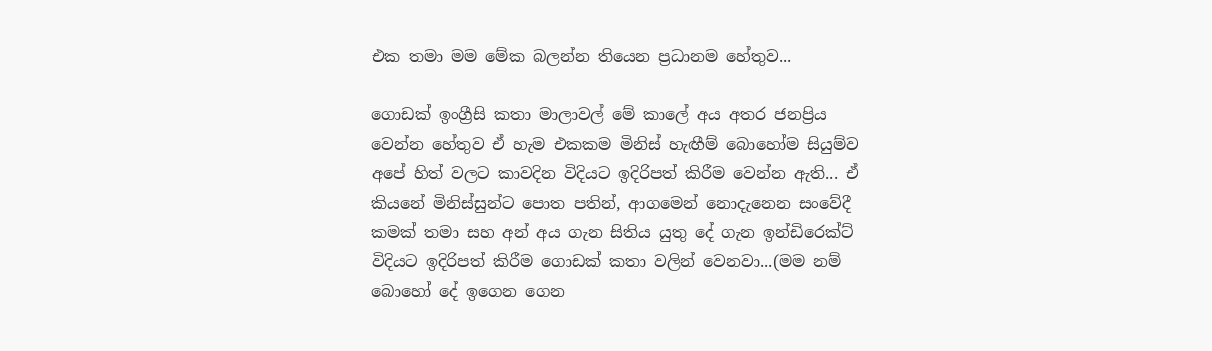එක තමා මම මේක බලන්න තියෙන ප්‍රධානම හේතුව...

ගොඩක් ඉංග්‍රීසි කතා මාලාවල් මේ කාලේ අය අතර ජනප්‍රිය වෙන්න හේතුව ඒ හැම එකකම මිනිස් හැඟීම් බොහෝම සියුම්ව  අපේ හිත් වලට කාවදින විදියට ඉදිරිපත් කිරීම වෙන්න ඇති... ඒ කියනේ මිනිස්සුන්ට පොත පතින්, ආගමෙන් නොදැනෙන සංවේදී කමක් තමා සහ අන් අය ගැන සිතිය යුතු දේ ගැන ඉන්ඩිරෙක්ට් විදියට ඉදිරිපත් කිරීම ගොඩක් කතා වලින් වෙනවා...(මම නම් බොහෝ දේ ඉගෙන ගෙන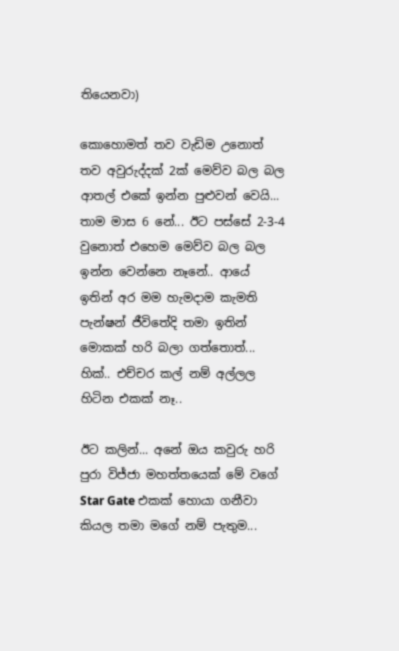තියෙනවා)

කොහොමත් තව වැඩිම උනොත් තව අවුරුද්දක් 2ක් මෙව්ව බල බල ආතල් එකේ ඉන්න පුළුවන් වෙයි... තාම මාස 6 නේ... ඊට පස්සේ 2-3-4 වුනොත් එහෙම මෙව්ව බල බල ඉන්න වෙන්නෙ නෑනේ.. ආයේ ඉතින් අර මම හැමදාම කැමති පැන්ෂන් ජීවිතේදි තමා ඉතින් මොකක් හරි බලා ගත්තොත්... හික්.. එච්චර කල් නම් අල්ලල හිටින එකක් නෑ..

ඊට කලින්... අනේ ඔය කවුරු හරි පුරා විජ්ජා මහත්තයෙක් මේ වගේ Star Gate එකක් හොයා ගනීවා කියල තමා මගේ නම් පැතුම...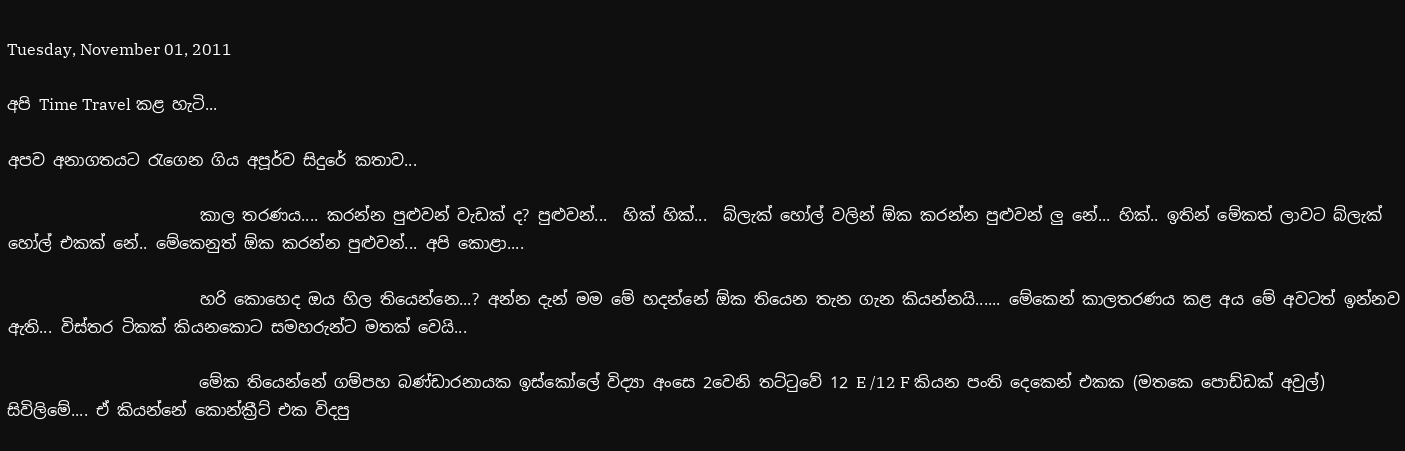Tuesday, November 01, 2011

අපි Time Travel කළ හැටි...

අපව අනාගතයට රැගෙන ගිය අපූර්ව සිදුරේ කතාව...

                        කාල තරණය.... කරන්න පුළුවන් වැඩක් ද? පුළුවන්...  හික් හික්...  බ්ලැක් හෝල් වලින් ඕක කරන්න පුළුවන් ලු නේ... හික්.. ඉතින් මේකත් ලාවට බ්ලැක් හෝල් එකක් නේ.. මේකෙනුත් ඕක කරන්න පුළුවන්... අපි කොළා....

                        හරි කොහෙද ඔය හිල තියෙන්නෙ...? අන්න දැන් මම මේ හදන්නේ ඕක තියෙන තැන ගැන කියන්නයි...... මේකෙන් කාලතරණය කළ අය මේ අවටත් ඉන්නව ඇති... විස්තර ටිකක් කියනකොට සමහරුන්ට මතක් වෙයි...

                        මේක තියෙන්නේ ගම්පහ බණ්ඩාරනායක ඉස්කෝලේ විද්‍යා අංසෙ 2වෙනි තට්ටුවේ 12 E /12 F කියන පංති දෙකෙන් එකක (මතකෙ පොඩ්ඩක් අවුල්) සිවිලිමේ.... ඒ කියන්නේ කොන්ක්‍රීට් එක විදපු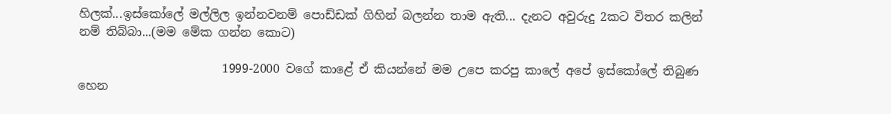හිලක්...ඉස්කෝලේ මල්ලිල ඉන්නවනම් පොඩ්ඩක් ගිහින් බලන්න තාම ඇති... දැනට අවුරුදු 2කට විතර කලින් නම් තිබ්බා...(මම මේක ගන්න කොට)

                        1999-2000 වගේ කාළේ ඒ කියන්නේ මම උපෙ කරපු කාලේ අපේ ඉස්කෝලේ තිබුණ හෙන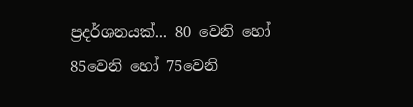ප්‍රදර්ශනයක්... 80 වෙනි හෝ 85වෙනි හෝ 75වෙනි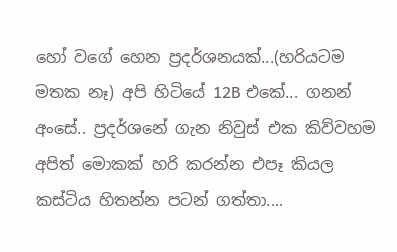හෝ වගේ හෙන ප්‍රදර්ශනයක්...(හරියටම මතක නෑ) අපි හිටියේ 12B එකේ... ගනන් අංසේ.. ප්‍රදර්ශනේ ගැන නිවුස් එක කිව්වහම අපිත් මොකක් හරි කරන්න එපෑ කියල කස්ටිය හිතන්න පටන් ගත්තා....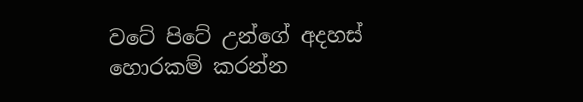වටේ පිටේ උන්ගේ අදහස් හොරකම් කරන්න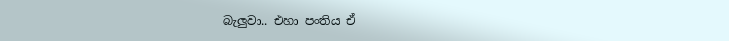බැලුවා.. එහා පංතිය ඒ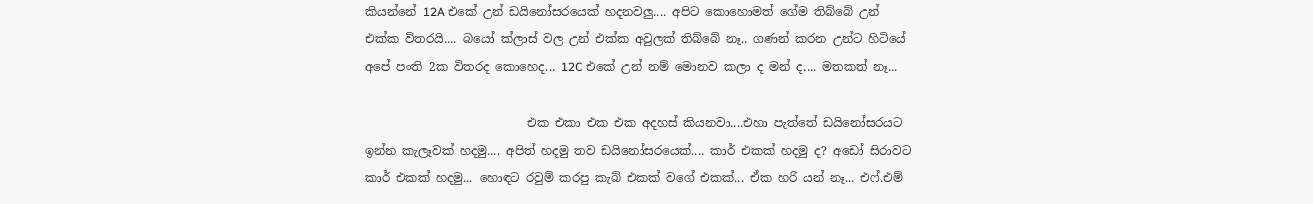කියන්නේ 12A එකේ උන් ඩයිනෝසරයෙක් හදනවලු.... අපිට කොහොමත් ගේම තිබ්බේ උන් එක්ක විතරයි.... බයෝ ක්ලාස් වල උන් එක්ක අවුලක් තිබ්බේ නෑ.. ගණන් කරන උන්ට හිටියේ අපේ පංති 2ක විතරද කොහෙද... 12C එකේ උන් නම් මොනව කලා ද මන් ද.... මතකත් නෑ...

                           එක එකා එක එක අදහස් කියනවා....එහා පැත්තේ ඩයිනෝසරයට ඉන්න කැලෑවක් හදමු.... අපිත් හදමු තව ඩයිනෝසරයෙක්.... කාර් එකක් හදමු ද? අඩෝ සිරාවට කාර් එකක් හදමු... හොඳට රවුම් කරපු කැබ් එකක් වගේ එකක්... ඒක හරි යන් නෑ... එෆ්.එම්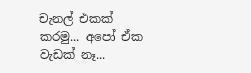චැනල් එකක් කරමු... අපෝ ඒක වැඩක් නෑ...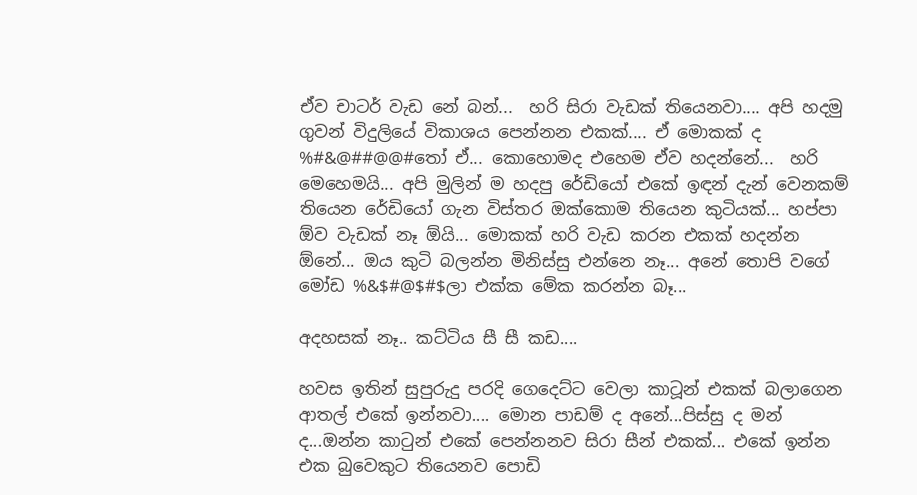ඒව චාටර් වැඩ නේ බන්...  හරි සිරා වැඩක් තියෙනවා.... අපි හදමු ගුවන් විදුලියේ විකාශය පෙන්නන එකක්.... ඒ මොකක් ද %#&@##@@#තෝ ඒ... කොහොමද එහෙම ඒව හදන්නේ...  හරි මෙහෙමයි... අපි මුලින් ම හදපු රේඩියෝ එකේ ඉඳන් දැන් වෙනකම් තියෙන රේඩියෝ ගැන විස්තර ඔක්කොම තියෙන කුටියක්... හප්පා ඕව වැඩක් නෑ ඕයි... මොකක් හරි වැඩ කරන එකක් හදන්න ඕනේ... ඔය කුටි බලන්න මිනිස්සු එන්නෙ නෑ... අනේ තොපි වගේ මෝඩ %&$#@$#$ලා එක්ක මේක කරන්න බෑ...

අදහසක් නෑ.. කට්ටිය සී සී කඩ....

හවස ඉතින් සුපුරුදු පරදි ගෙදෙට්ට වෙලා කාටූන් එකක් බලාගෙන ආතල් එකේ ඉන්නවා.... මොන පාඩම් ද අනේ...පිස්සු ද මන් ද...ඔන්න කාටුන් එකේ පෙන්නනව සිරා සීන් එකක්... එකේ ඉන්න එක බුවෙකුට තියෙනව පොඩි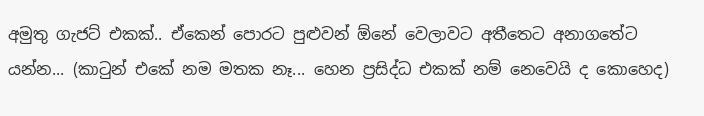අමුතු ගැජට් එකක්.. ඒකෙන් පොරට පුළුවන් ඕනේ වෙලාවට අතීතෙට අනාගතේට යන්න... (කාටුන් එකේ නම මතක නෑ... හෙන ප්‍රසිද්ධ එකක් නම් නෙවෙයි ද කොහෙද)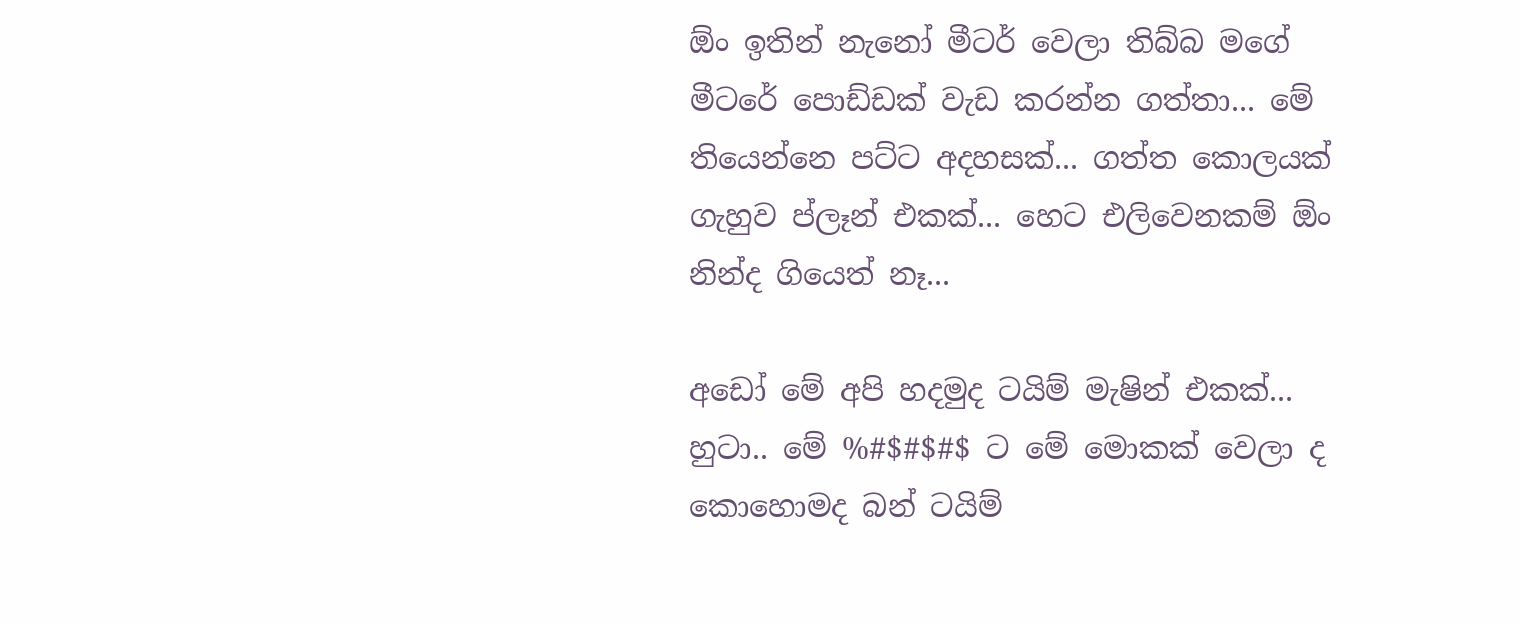ඕං ඉතින් නැනෝ මීටර් වෙලා තිබ්බ මගේ මීටරේ පොඩ්ඩක් වැඩ කරන්න ගත්තා... මේ තියෙන්නෙ පට්ට අදහසක්... ගත්ත කොලයක් ගැහුව ප්ලෑන් එකක්... හෙට එලිවෙනකම් ඕං නින්ද ගියෙත් නෑ...

අඩෝ මේ අපි හදමුද ටයිම් මැෂින් එකක්... හුටා.. මේ %#$#$#$ ට මේ මොකක් වෙලා ද කොහොමද බන් ටයිම්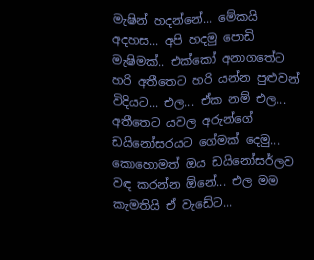මැෂින් හදන්නේ... මේකයි අදහස... අපි හදමු පොඩි මැෂිමක්.. එක්කෝ අනාගතේට හරි අතීතෙට හරි යන්න පුළුවන් විදියට... එල... ඒක නම් එල...  අතීතෙට යවල අරුන්ගේ ඩයිනෝසරයට ගේමක් දෙමු... කොහොමත් ඔය ඩයිනෝසර්ලව වඳ කරන්න ඕනේ... එල මම කැමතියි ඒ වැඩේට...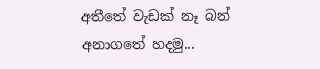අතීතේ වැඩක් නෑ බන් අනාගතේ හදමු...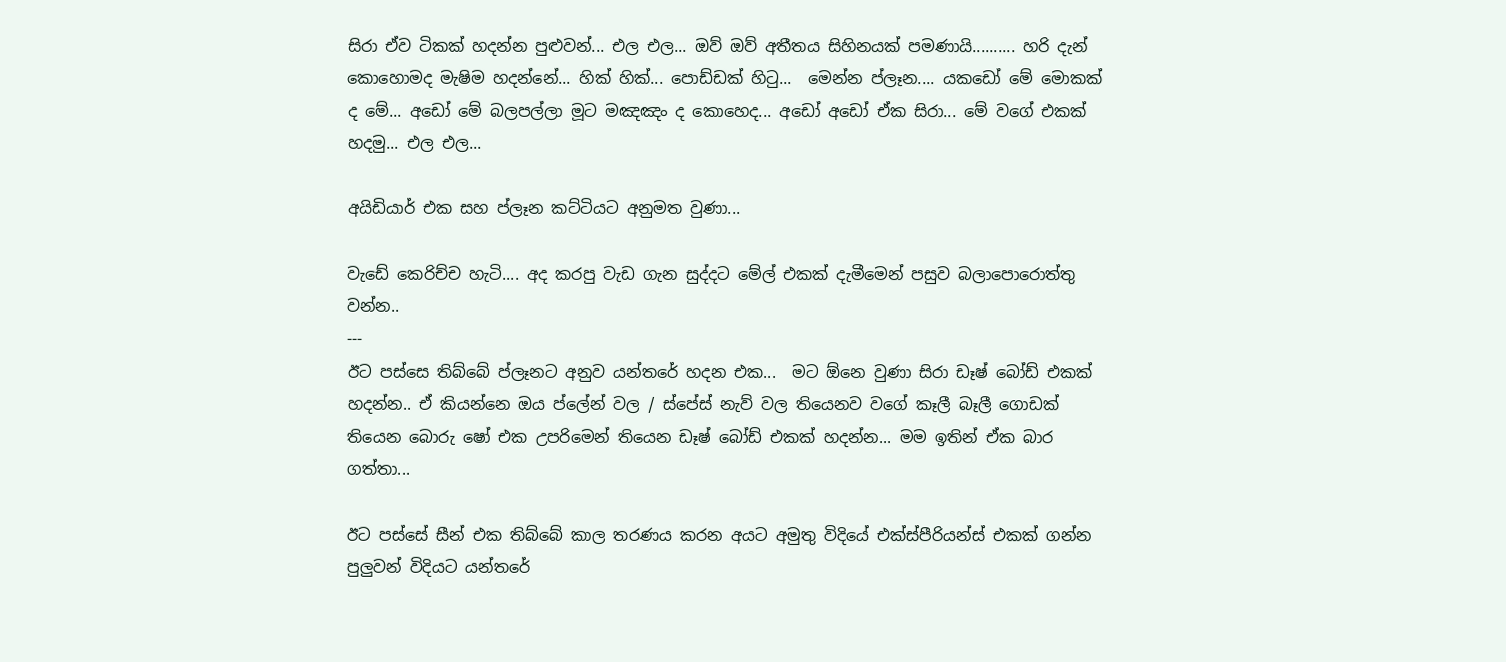සිරා ඒව ටිකක් හදන්න පුළුවන්... එල එල... ඔව් ඔව් අතීතය සිහිනයක් පමණායි.......... හරි දැන් කොහොමද මැෂිම හදන්නේ... හික් හික්... පොඩ්ඩක් හිටු...  මෙන්න ප්ලෑන.... යකඩෝ මේ මොකක් ද මේ... අඩෝ මේ බලපල්ලා මූට මඤඤං ද කොහෙද... අඩෝ අඩෝ ඒක සිරා... මේ වගේ එකක් හදමු... එල එල...

අයිඩියාර් එක සහ ප්ලෑන කට්ටියට අනුමත වුණා...

වැඩේ කෙරිච්ච හැටි.... අද කරපු වැඩ ගැන සුද්දට මේල් එකක් දැමීමෙන් පසුව බලාපොරොත්තු වන්න..
---
ඊට පස්සෙ තිබ්බේ ප්ලෑනට අනුව යන්තරේ හදන එක...  මට ඕනෙ වුණා සිරා ඩෑෂ් බෝඩ් එකක් හදන්න.. ඒ කියන්නෙ ඔය ප්ලේන් වල / ස්පේස් නැව් වල තියෙනව වගේ කෑලී බෑලී ගොඩක් තියෙන බොරු ෂෝ එක උපරිමෙන් තියෙන ඩෑෂ් බෝඩ් එකක් හදන්න... මම ඉතින් ඒක බාර ගත්තා...

ඊට පස්සේ සීන් එක තිබ්බේ කාල තරණය කරන අයට අමුතු විදියේ එක්ස්පීරියන්ස් එකක් ගන්න පුලුවන් විදියට යන්තරේ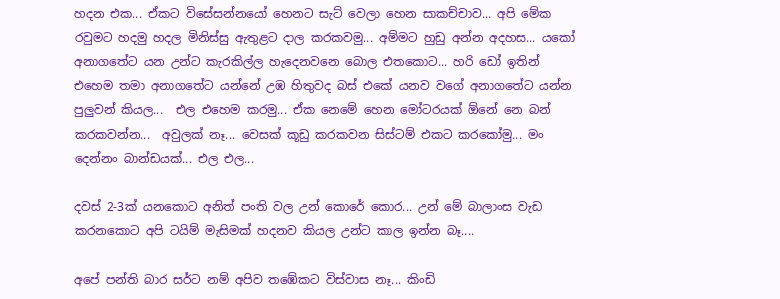හදන එක... ඒකට විසේසන්නයෝ හෙනට සැට් වෙලා හෙන සාකච්චාව... අපි මේක රවුමට හදමු හදල මිනිස්සු ඇතුළට දාල කරකවමු... අම්මට හුඩු අන්න අදහස... යකෝ අනාගතේට යන උන්ට කැරකිල්ල හැදෙනවනෙ බොල එතකොට... හරි ඩෝ ඉතින් එහෙම තමා අනාගතේට යන්නේ උඹ හිතුවද බස් එකේ යනව වගේ අනාගතේට යන්න පුලුවන් කියල...  එල එහෙම කරමු... ඒක නෙමේ හෙන මෝටරයක් ඕනේ නෙ බන් කරකවන්න...  අවුලක් නෑ... වෙසක් කූඩු කරකවන සිස්ටම් එකට කරකෝමු... මං දෙන්නං බාන්ඩයක්... එල එල...

දවස් 2-3ක් යනකොට අනිත් පංති වල උන් කොරේ කොර... උන් මේ බාලාංස වැඩ කරනකොට අපි ටයිම් මැසිමක් හදනව කියල උන්ට කාල ඉන්න බෑ....

අපේ පන්ති බාර සර්ට නම් අපිව තඹේකට විස්වාස නෑ... කිංඩි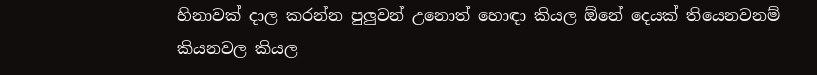හිනාවක් දාල කරන්න පුලුවන් උනොත් හොඳා කියල ඕනේ දෙයක් තියෙනවනම් කියනවල කියල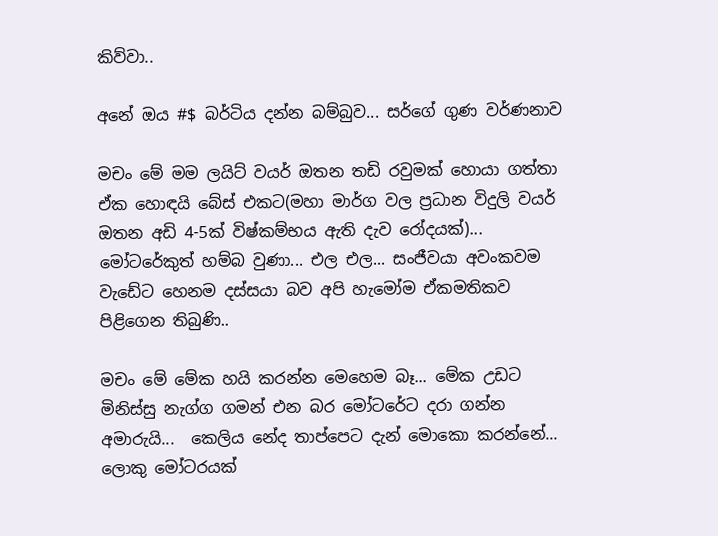කිව්වා..

අනේ ඔය #$ බර්ටිය දන්න බම්බුව... සර්ගේ ගුණ වර්ණනාව

මචං මේ මම ලයිට් වයර් ඔතන තඩි රවුමක් හොයා ගත්තා ඒක හොඳයි බේස් එකට(මහා මාර්ග වල ප්‍රධාන විදුලි වයර් ඔතන අඩි 4-5ක් විෂ්කම්භය ඇති දැව රෝදයක්)... මෝටරේකුත් හම්බ වුණා... එල එල... සංජීවයා අවංකවම වැඩේට හෙනම දස්සයා බව අපි හැමෝම ඒකමතිකව පිළිගෙන තිබුණි..

මචං මේ මේක හයි කරන්න මෙහෙම බෑ... මේක උඩට මිනිස්සු නැග්ග ගමන් එන බර මෝටරේට දරා ගන්න අමාරුයි...  කෙලිය නේද තාප්පෙට දැන් මොකො කරන්නේ... ලොකු මෝටරයක්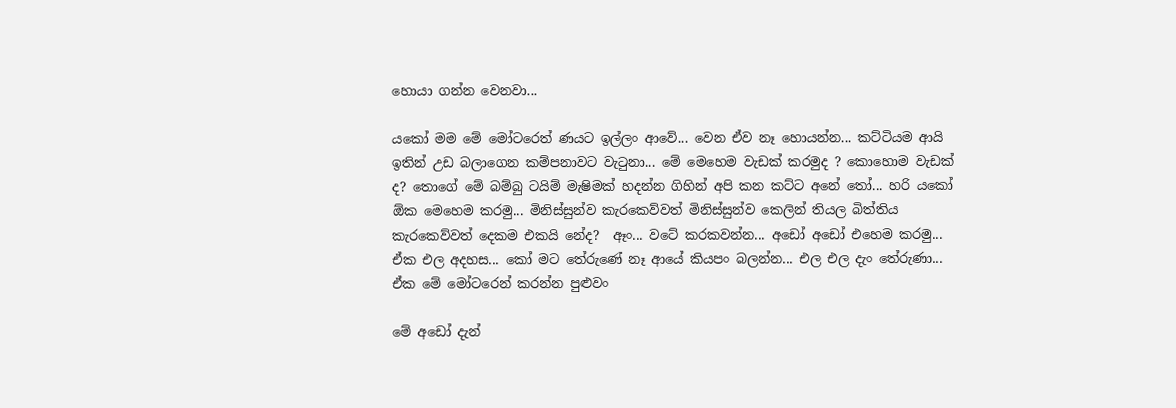හොයා ගන්න වෙනවා...

යකෝ මම මේ මෝටරෙත් ණයට ඉල්ලං ආවේ... වෙන ඒව නෑ හොයන්න... කට්ටියම ආයි ඉතින් උඩ බලාගෙන කම්පනාවට වැටුනා... මේ මෙහෙම වැඩක් කරමුද ? කොහොම වැඩක් ද? තොගේ මේ බම්බු ටයිම් මැෂිමක් හදන්න ගිහින් අපි කන කට්ට අනේ තෝ... හරි යකෝ ඕක මෙහෙම කරමු... මිනිස්සුන්ව කැරකෙව්වත් මිනිස්සුන්ව කෙලින් තියල බිත්තිය කැරකෙව්වත් දෙකම එකයි නේද?  ඈං... වටේ කරකවන්න... අඩෝ අඩෝ එහෙම කරමු... ඒක එල අදහස... කෝ මට තේරුණේ නෑ ආයේ කියපං බලන්න... එල එල දැං තේරුණා... ඒක මේ මෝටරෙන් කරන්න පුළුවං

මේ අඩෝ දැන්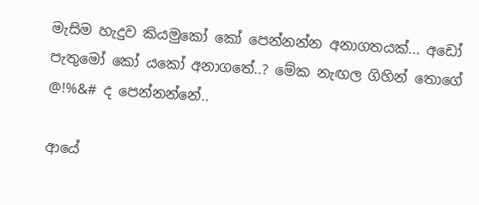මැසිම හැදුව කියමුකෝ කෝ පෙන්නන්න අනාගතයක්... අඩෝ පැතුමෝ කෝ යකෝ අනාගතේ..? මේක නැඟල ගිහින් තොගේ @!%&# ද පෙන්නන්නේ..

ආයේ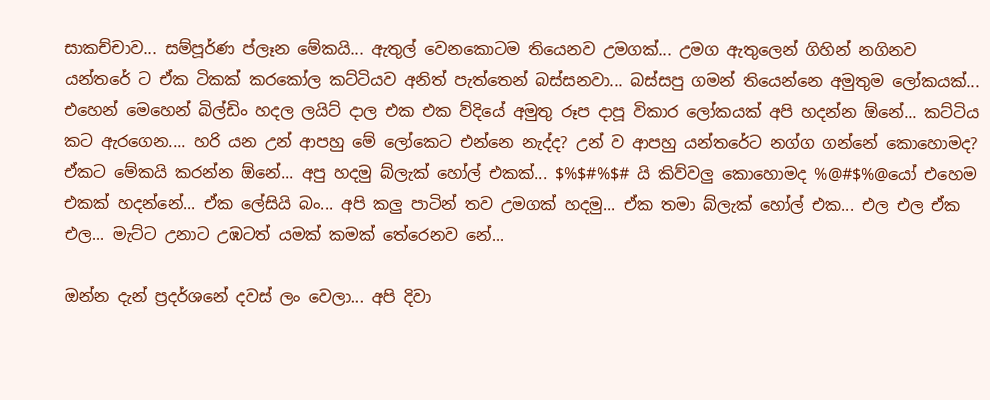සාකච්චාව... සම්පූර්ණ ප්ලෑන මේකයි... ඇතුල් වෙනකොටම තියෙනව උමගක්... උමග ඇතුලෙන් ගිහින් නගිනව යන්තරේ ට ඒක ටිකක් කරකෝල කට්ටියව අනිත් පැත්තෙන් බස්සනවා... බස්සපු ගමන් තියෙන්නෙ අමුතුම ලෝකයක්... එහෙන් මෙහෙන් බිල්ඩිං හදල ලයිට් දාල එක එක ව්දියේ අමුතු රූප දාපූ විකාර ලෝකයක් අපි හදන්න ඕනේ... කට්ටිය කට ඇරගෙන.... හරි යන උන් ආපහු මේ ලෝකෙට එන්නෙ නැද්ද? උන් ව ආපහු යන්තරේට නග්ග ගන්නේ කොහොමද? ඒකට මේකයි කරන්න ඕනේ... අපු හදමු බ්ලැක් හෝල් එකක්... $%$#%$# යි කිව්වලු කොහොමද %@#$%@යෝ එහෙම එකක් හදන්නේ... ඒක ලේසියි බං... අපි කලු පාටින් තව උමගක් හදමු... ඒක තමා බ්ලැක් හෝල් එක... එල එල ඒක එල... මැට්ට උනාට උඹටත් යමක් කමක් තේරෙනව නේ...

ඔන්න දැන් ප්‍රදර්ශනේ දවස් ලං වෙලා... අපි දිවා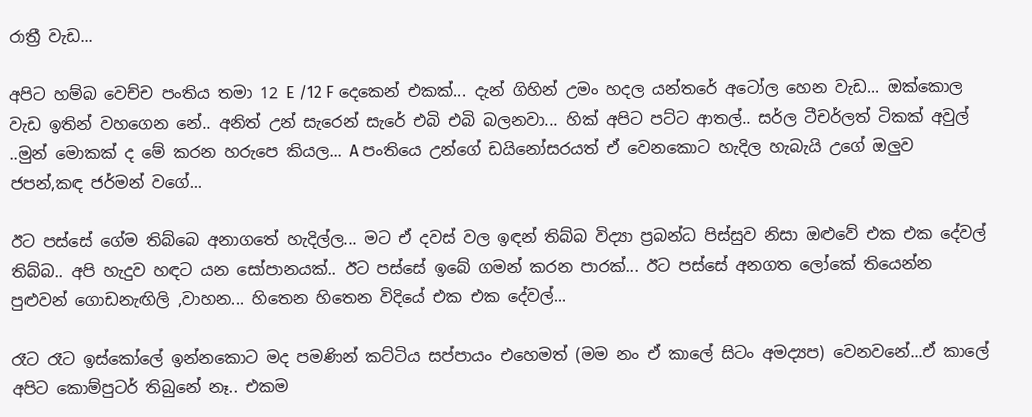රාත්‍රී වැඩ...

අපිට හම්බ වෙච්ච පංතිය තමා 12 E /12 F දෙකෙන් එකක්... දැන් ගිහින් උමං හදල යන්තරේ අටෝල හෙන වැඩ... ඔක්කොල වැඩ ඉතින් වහගෙන නේ.. අනිත් උන් සැරෙන් සැරේ එබි එබි බලනවා... හික් අපිට පට්ට ආතල්.. සර්ල ටීචර්ලත් ටිකක් අවුල් ..මුන් මොකක් ද මේ කරන හරුපෙ කියල... A පංතියෙ උන්ගේ ඩයිනෝසරයත් ඒ වෙනකොට හැදිල හැබැයි උගේ ඔලුව ජපන්,කඳ ජර්මන් වගේ...

ඊට පස්සේ ගේම තිබ්බෙ අනාගතේ හැදිල්ල... මට ඒ දවස් වල ඉඳන් තිබ්බ විද්‍යා ප්‍රබන්ධ පිස්සුව නිසා ඔළුවේ එක එක දේවල් තිබ්බ.. අපි හැදුව හඳට යන සෝපානයක්.. ඊට පස්සේ ඉබේ ගමන් කරන පාරක්... ඊට පස්සේ අනගත ලෝකේ තියෙන්න පුළුවන් ගොඩනැඟිලි ,වාහන... හිතෙන හිතෙන විදියේ එක එක දේවල්...

රෑට රෑට ඉස්කෝලේ ඉන්නකොට මද පමණින් කට්ටිය සප්පායං එහෙමත් (මම නං ඒ කාලේ සිටං අමද්‍යප) වෙනවනේ...ඒ කාලේ අපිට කොම්පුටර් තිබුනේ නෑ.. එකම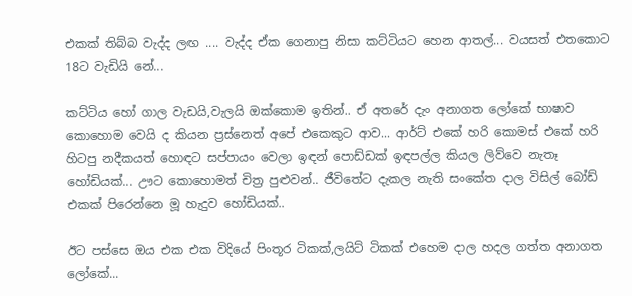එකක් තිබ්බ වැද්ද ලඟ .... වැද්ද ඒක ගෙනාපු නිසා කට්ටියට හෙන ආතල්... වයසත් එතකොට 18ට වැඩියි නේ...

කට්ටිය හෝ ගාල වැඩයි,වැලයි ඔක්කොම ඉතින්.. ඒ අතරේ දැං අනාගත ලෝකේ භාෂාව කොහොම වෙයි ද කියන ප්‍රස්නෙත් අපේ එකෙකුට ආව... ආර්ට් එකේ හරි කොමස් එකේ හරි හිටපු නදීකයත් හොඳට සප්පායං වෙලා ඉඳන් පොඩ්ඩක් ඉඳපල්ල කියල ලිව්වෙ නැතෑ හෝඩියක්... ඌට කොහොමත් චිත්‍ර පුළුවන්.. ජීවිතේට දැකල නැති සංකේත දාල විසිල් බෝඩ් එකක් පිරෙන්නෙ මූ හැදුව හෝඩියක්..

ඊට පස්සෙ ඔය එක එක විදියේ පිංතූර ටිකක්,ලයිට් ටිකක් එහෙම දාල හදල ගත්ත අනාගත ලෝකේ...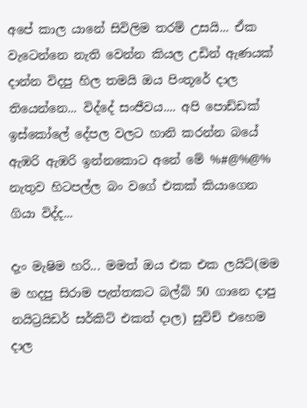අපේ කාල යානේ සිවිලිම තරම් උසයි... ඒක වැටෙන්නෙ නැති වෙන්න කියල උඩින් ඇණයක් දාන්න විදපු හිල තමයි ඔය පිංතූරේ දාල තියෙන්නෙ... විද්දේ සංජීවය.... අපි පොඩ්ඩක් ඉස්කෝලේ දේපල වලට හානි කරන්න බයේ ඇඹරි ඇඹරි ඉන්නකොට අනේ මේ %#@%@% නැතුව හිටපල්ල බං වගේ එකක් කියාගෙන ගියා විද්ද...

දැං මැෂිම හරි... මමත් ඔය එක එක ලයිට්(මම ම හදපු සිරාම පැත්තකට බල්බ් 50 ගානෙ දාපු නයිට්‍රයිඩර් සර්කිට් එකත් දාල) සුවිච් එහෙම දාල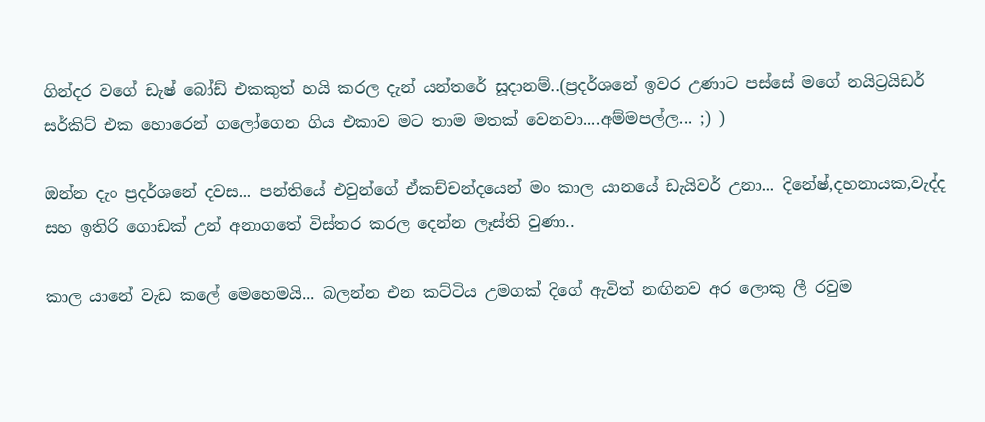ගින්දර වගේ ඩැෂ් බෝඩ් එකකුත් හයි කරල දැන් යන්තරේ සූදානම්..(ප්‍රදර්ශනේ ඉවර උණාට පස්සේ මගේ නයිට්‍රයිඩර් සර්කිට් එක හොරෙන් ගලෝගෙන ගිය එකාව මට තාම මතක් වෙනවා....අම්මපල්ල... ;) )

ඔන්න දැං ප්‍රදර්ශනේ දවස... පන්තියේ එවුන්ගේ ඒකච්චන්දයෙන් මං කාල යානයේ ඩැයිවර් උනා... දිනේෂ්,දහනායක,වැද්ද සහ ඉතිරි ගොඩක් උන් අනාගතේ විස්තර කරල දෙන්න ලෑස්ති වුණා..

කාල යානේ වැඩ කලේ මෙහෙමයි... බලන්න එන කට්ටිය උමගක් දිගේ ඇවිත් නඟිනව අර ලොකු ලී රවුම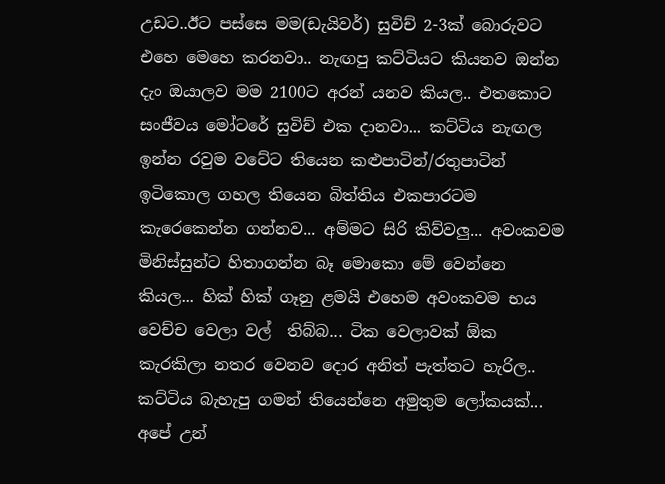උඩට..ඊට පස්සෙ මම(ඩැයිවර්) සුවිච් 2-3ක් බොරුවට එහෙ මෙහෙ කරනවා.. නැඟපු කට්ටියට කියනව ඔන්න දැං ඔයාලව මම 2100ට අරන් යනව කියල.. එතකොට සංජීවය මෝටරේ සුවිච් එක දානවා... කට්ටිය නැඟල ඉන්න රවුම වටේට තියෙන කළුපාටින්/රතුපාටින් ඉටිකොල ගහල තියෙන බිත්තිය එකපාරටම කැරෙකෙන්න ගන්නව... අම්මට සිරි කිව්වලු... අවංකවම මිනිස්සුන්ට හිතාගන්න බෑ මොකො මේ වෙන්නෙ කියල... හික් හික් ගෑනු ළමයි එහෙම අවංකවම භය වෙච්ච වෙලා වල්  තිබ්බ... ටික වෙලාවක් ඕක කැරකිලා නතර වෙනව දොර අනිත් පැත්තට හැරිල.. කට්ටිය බැහැපු ගමන් තියෙන්නෙ අමුතුම ලෝකයක්... අපේ උන්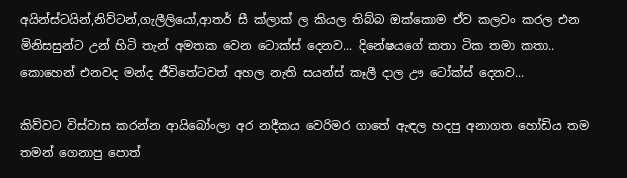අයින්ස්ටයින්,නිව්ටන්,ගැලීලියෝ,ආතර් සී ක්ලාක් ල කියල තිබ්බ ඔක්කොම ඒව කලවං කරල එන මිනිසසුන්ට උන් හිටි තැන් අමතක වෙන ටොක්ස් දෙනව... දිනේෂයගේ කතා ටික තමා කතා.. කොහෙන් එනවද මන්ද ජීවිතේටවත් අහල නැති සයන්ස් කෑලී දාල ඌ ටෝක්ස් දෙනව...

කිව්වට විස්වාස කරන්න ආයිබෝංලා අර නදීකය වෙරිමර ගාතේ ඇඳල හදපු අනාගත හෝඩිය තම තමන් ගෙනාපු පොත්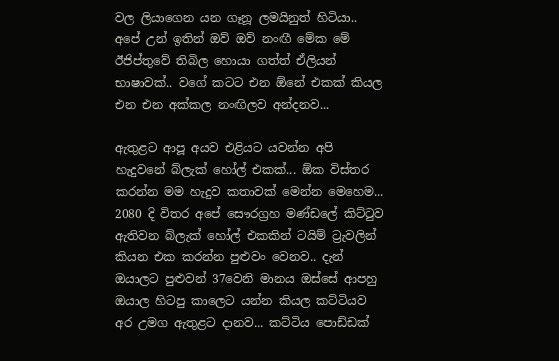වල ලියාගෙන යන ගෑනූ ලමයිනුත් හිටියා.. අපේ උන් ඉතින් ඔව් ඔව් නංඟී මේක මේ ඊජිප්තුවේ තිබිල හොයා ගත්ත් ඒලියන් භාෂාවක්.. වගේ කටට එන ඕනේ එකක් කියල එන එන අක්කල නංඟිලව අන්දනව...

ඇතුළට ආපූ අයව එළියට යවන්න අපි හැදුවනේ බ්ලැක් හෝල් එකක්... ඕක විස්තර කරන්න මම හැදුව කතාවක් මෙන්න මෙහෙම... 2080 දි විතර අපේ සෞරග්‍රහ මණ්ඩලේ කිට්ටුව ඇතිවන බ්ලැක් හෝල් එකකින් ටයිම් ට්‍රැවලින් කියන එක කරන්න පුළුවං වෙනව.. දැන් ඔයාලට පුළුවන් 37වෙනි මානය ඔස්සේ ආපහු ඔයාල හිටපු කාලෙට යන්න කියල කට්ටියව අර උමග ඇතුළට දානව... කට්ටිය පොඩ්ඩක්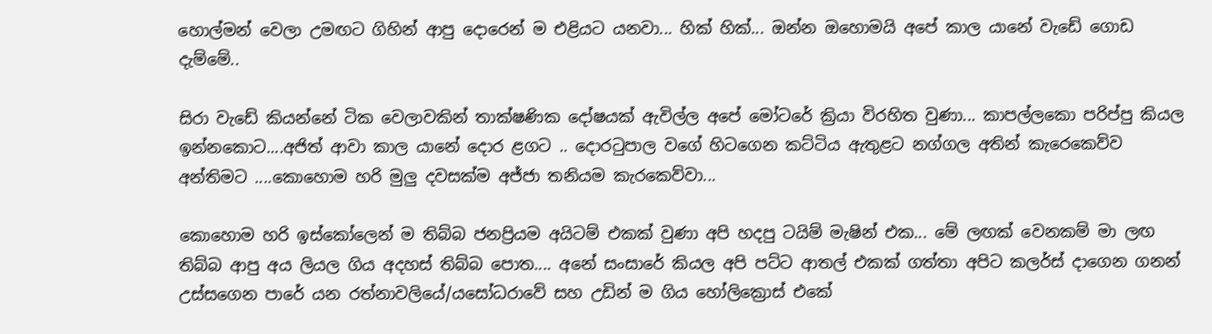හොල්මන් වෙලා උමඟට ගිහින් ආපු දොරෙන් ම එළියට යනවා... හික් හික්... ඔන්න ඔහොමයි අපේ කාල යානේ වැඩේ ගොඩ දැම්මේ..

සිරා වැඩේ කියන්නේ ටික වෙලාවකින් තාක්ෂණික දෝෂයක් ඇවිල්ල අපේ මෝටරේ ක්‍රියා විරහිත වුණා... කාපල්ලකො පරිප්පු කියල ඉන්නකොට....අජිත් ආවා කාල යානේ දොර ළගට .. දොරටුපාල වගේ හිටගෙන කට්ටිය ඇතුළට නග්ගල අතින් කැරෙකෙව්ව අන්තිමට ....කොහොම හරි මුලු දවසක්ම අජ්ජා තනියම කැරකෙව්වා...

කොහොම හරි ඉස්කෝලෙන් ම තිබ්බ ජනප්‍රියම අයිටම් එකක් වුණා අපි හදපු ටයිම් මැෂින් එක... මේ ලඟක් වෙනකම් මා ලඟ තිබ්බ ආපු අය ලියල ගිය අදහස් තිබ්බ පොත.... අනේ සංසාරේ කියල අපි පට්ට ආතල් එකක් ගත්තා අපිට කලර්ස් දාගෙන ගනන් උස්සගෙන පාරේ යන රත්නාවලියේ/යසෝධරාවේ සහ උඩින් ම ගිය හෝලික්‍රොස් එකේ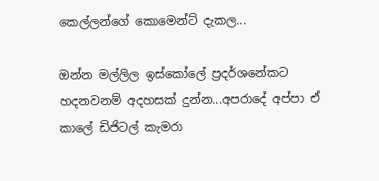කෙල්ලන්ගේ කොමෙන්ට් දැකල...

ඔන්න මල්ලිල ඉස්කෝලේ ප්‍රදර්ශනේකට හදනවනම් අදහසක් දුන්න...අපරාදේ අප්පා ඒ කාලේ ඩිජිටල් කැමරා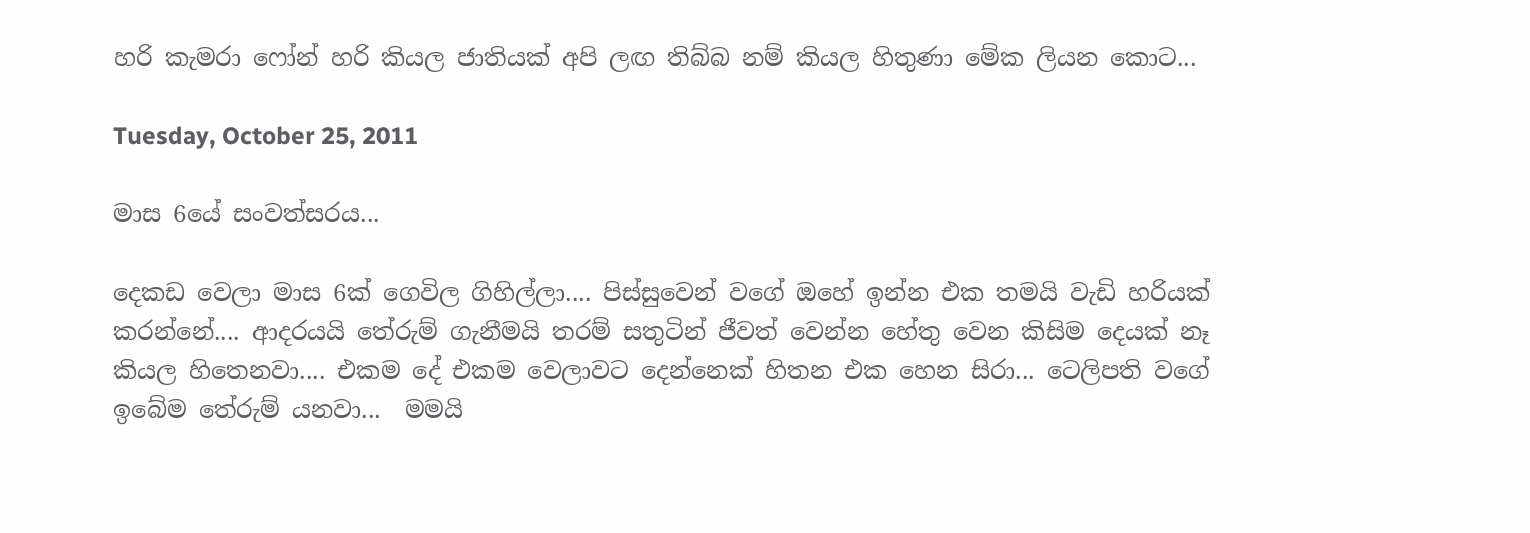හරි කැමරා ෆෝන් හරි කියල ජාතියක් අපි ලඟ තිබ්බ නම් කියල හිතුණා මේක ලියන කොට...

Tuesday, October 25, 2011

මාස 6යේ සංවත්සරය...

දෙකඩ වෙලා මාස 6ක් ගෙවිල ගිහිල්ලා.... පිස්සුවෙන් වගේ ඔහේ ඉන්න එක තමයි වැඩි හරියක් කරන්නේ.... ආදරයයි තේරුම් ගැනීමයි තරම් සතුටින් ජීවත් වෙන්න හේතු වෙන කිසිම දෙයක් නෑ කියල හිතෙනවා.... එකම දේ එකම වෙලාවට දෙන්නෙක් හිතන එක හෙන සිරා... ටෙලිපති වගේ ඉබේම තේරුම් යනවා...  මමයි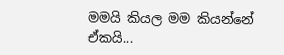මමයි කියල මම කියන්නේ ඒකයි...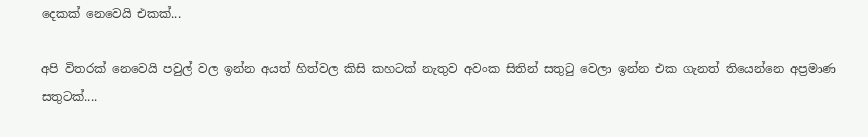දෙකක් නෙවෙයි එකක්...

අපි විතරක් නෙවෙයි පවුල් වල ඉන්න අයත් හිත්වල කිසි කහටක් නැතුව අවංක සිතින් සතුටු වෙලා ඉන්න එක ගැනත් තියෙන්නෙ අප්‍රමාණ සතුටක්....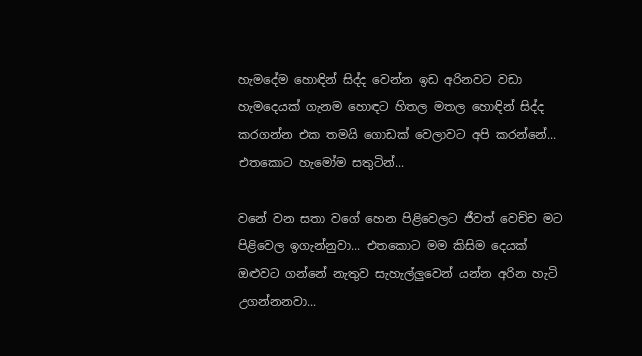හැමදේම හොඳින් සිද්ද වෙන්න ඉඩ අරිනවට වඩා හැමදෙයක් ගැනම හොඳට හිතල මතල හොඳින් සිද්ද කරගන්න එක තමයි ගොඩක් වෙලාවට අපි කරන්නේ... එතකොට හැමෝම සතුටින්...

වනේ වන සතා වගේ හෙන පිළිවෙලට ජීවත් වෙච්ච මට පිළිවෙල ඉගැන්නුවා... එතකොට මම කිසිම දෙයක් ඔළුවට ගන්නේ නැතුව සැහැල්ලුවෙන් යන්න අරින හැටි උගන්නනවා...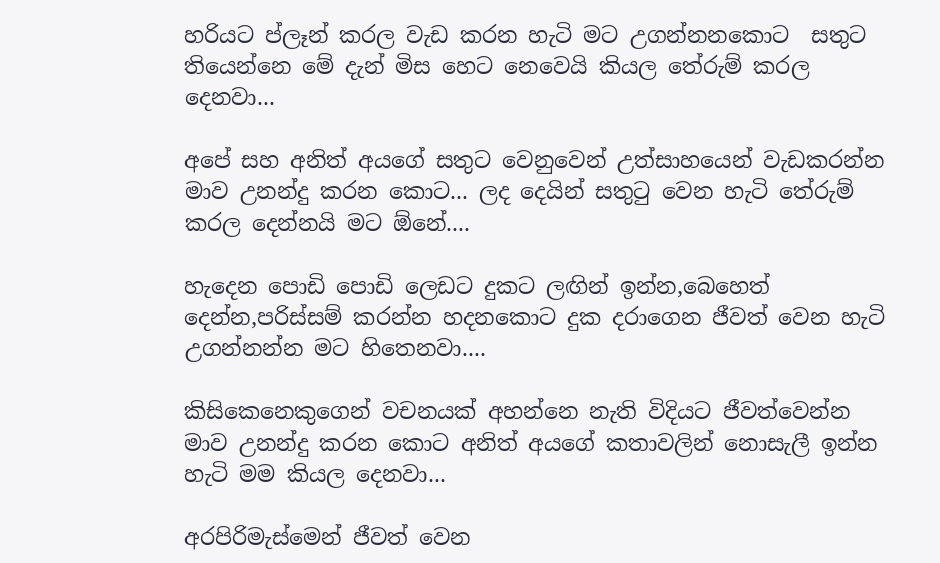හරියට ප්ලෑන් කරල වැඩ කරන හැටි මට උගන්නනකොට  සතුට තියෙන්නෙ මේ දැන් මිස හෙට නෙවෙයි කියල තේරුම් කරල දෙනවා...

අපේ සහ අනිත් අයගේ සතුට වෙනුවෙන් උත්සාහයෙන් වැඩකරන්න මාව උනන්දු කරන කොට... ලද දෙයින් සතුටු වෙන හැටි තේරුම් කරල දෙන්නයි මට ඕනේ....

හැදෙන පොඩි පොඩි ලෙඩට දුකට ලඟින් ඉන්න,බෙහෙත් දෙන්න,පරිස්සම් කරන්න හදනකොට දුක දරාගෙන ජීවත් වෙන හැටි උගන්නන්න මට හිතෙනවා....

කිසිකෙනෙකුගෙන් වචනයක් අහන්නෙ නැති විදියට ජීවත්වෙන්න මාව උනන්දු කරන කොට අනිත් අයගේ කතාවලින් නොසැලී ඉන්න හැටි මම කියල දෙනවා...

අරපිරිමැස්මෙන් ජීවත් වෙන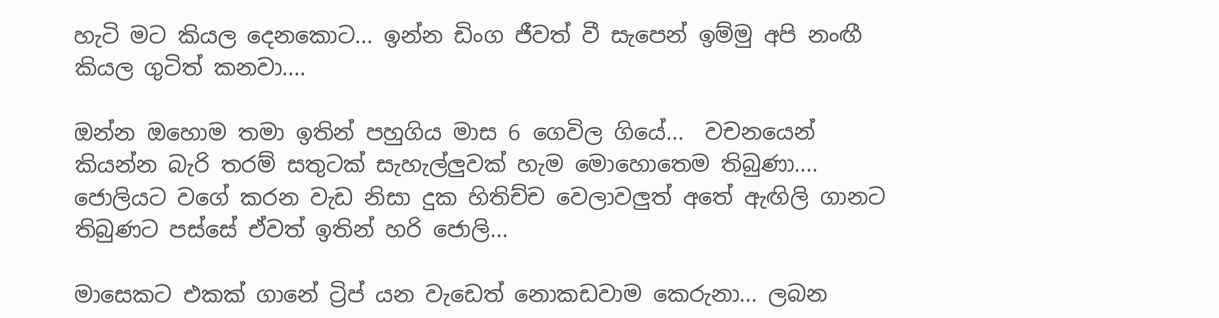හැටි මට කියල දෙනකොට... ඉන්න ඩිංග ජීවත් වී සැපෙන් ඉම්මු අපි නංඟී කියල ගුටිත් කනවා....

ඔන්න ඔහොම තමා ඉතින් පහුගිය මාස 6 ගෙවිල ගියේ...  වචනයෙන් කියන්න බැරි තරම් සතුටක් සැහැල්ලුවක් හැම මොහොතෙම තිබුණා.... ජොලියට වගේ කරන වැඩ නිසා දුක හිතිච්ච වෙලාවලුත් අතේ ඇඟිලි ගානට තිබුණට පස්සේ ඒවත් ඉතින් හරි ජොලි...

මාසෙකට එකක් ගානේ ට්‍රිප් යන වැඩෙත් නොකඩවාම කෙරුනා... ලබන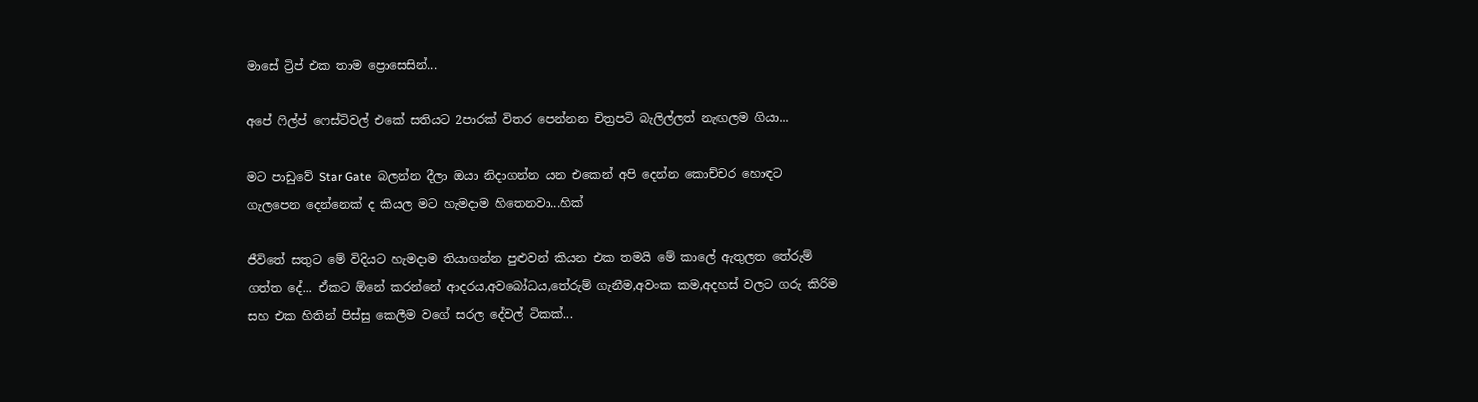මාසේ ට්‍රිප් එක තාම ප්‍රොසෙසින්...

අපේ ෆිල්ප් ෆෙස්ටිවල් එකේ සතියට 2පාරක් විතර පෙන්නන චිත්‍රපටි බැලිල්ලත් නැඟලම ගියා...

මට පාඩුවේ Star Gate  බලන්න දීලා ඔයා නිදාගන්න යන එකෙන් අපි දෙන්න කොච්චර හොඳට ගැලපෙන දෙන්නෙක් ද කියල මට හැමදාම හිතෙනවා...හික්

ජීවිතේ සතුට මේ විදියට හැමදාම තියාගන්න පුළුවන් කියන එක තමයි මේ කාලේ ඇතුලත තේරුම් ගත්ත දේ... ඒකට ඕනේ කරන්නේ ආදරය,අවබෝධය,තේරුම් ගැනීම,අවංක කම,අදහස් වලට ගරු කිරිම සහ එක හිතින් පිස්සු කෙලීම වගේ සරල දේවල් ටිකක්...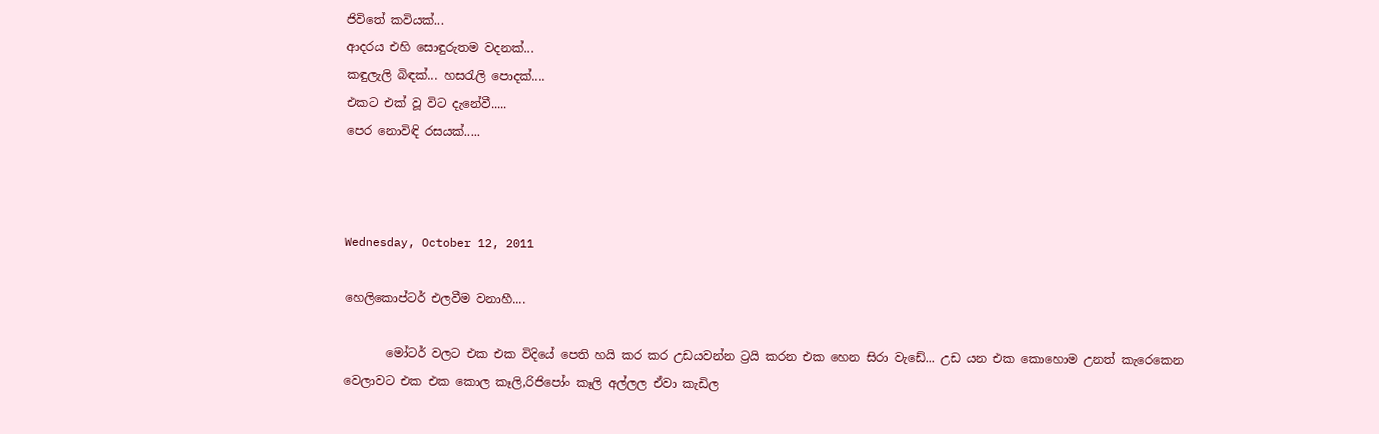ජිවිතේ කවියක්...
ආදරය එහි සොඳුරුතම වදනක්...
කඳුලැලි බිඳක්... හසරැලි පොදක්....
එකට එක් වූ විට දැනේවී.....
පෙර නොවිඳි රසයක්.....



Wednesday, October 12, 2011

හෙලිකොප්ටර් එලවීම වනාහී....

       මෝටර් වලට එක එක විදියේ පෙති හයි කර කර උඩයවන්න ට්‍රයි කරන එක හෙන සිරා වැඩේ... උඩ යන එක කොහොම උනත් කැරෙකෙන වෙලාවට එක එක කොල කෑලි,රිජිපෝං කෑලි අල්ලල ඒවා කැඩිල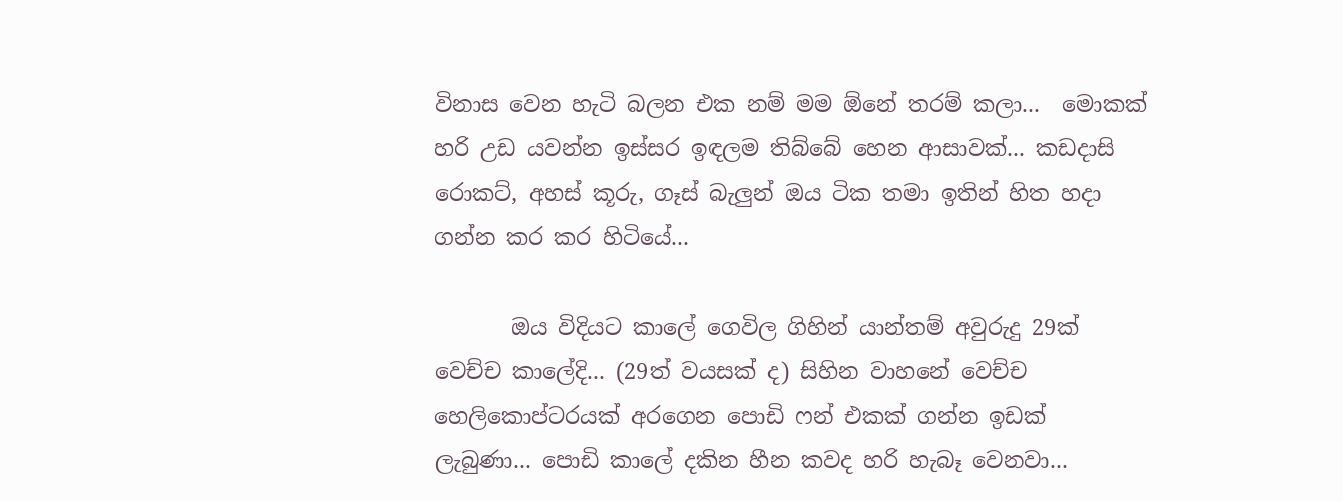විනාස වෙන හැටි බලන එක නම් මම ඕනේ තරම් කලා...  මොකක් හරි උඩ යවන්න ඉස්සර ඉඳලම තිබ්බේ හෙන ආසාවක්... කඩදාසි රොකට්, අහස් කූරු, ගෑස් බැලුන් ඔය ටික තමා ඉතින් හිත හදා ගන්න කර කර හිටියේ...

       ඔය විදියට කාලේ ගෙවිල ගිහින් යාන්තම් අවුරුදු 29ක් වෙච්ච කාලේදි... (29ත් වයසක් ද) සිහින වාහනේ වෙච්ච හෙලිකොප්ටරයක් අරගෙන පොඩි ෆන් එකක් ගන්න ඉඩක් ලැබුණා... පොඩි කාලේ දකින හීන කවද හරි හැබෑ වෙනවා...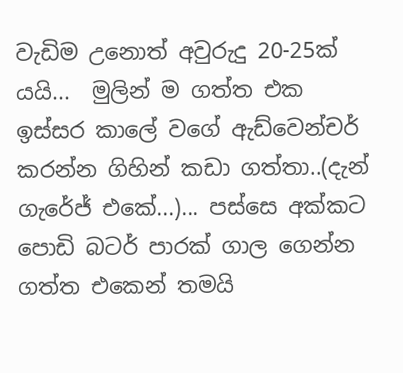වැඩිම උනොත් අවුරුදු 20-25ක් යයි...  මුලින් ම ගත්ත එක ඉස්සර කාලේ වගේ ඇඩ්වෙන්චර් කරන්න ගිහින් කඩා ගත්තා..(දැන් ගැරේජ් එකේ...)... පස්සෙ අක්කට පොඩි බටර් පාරක් ගාල ගෙන්න ගත්ත එකෙන් තමයි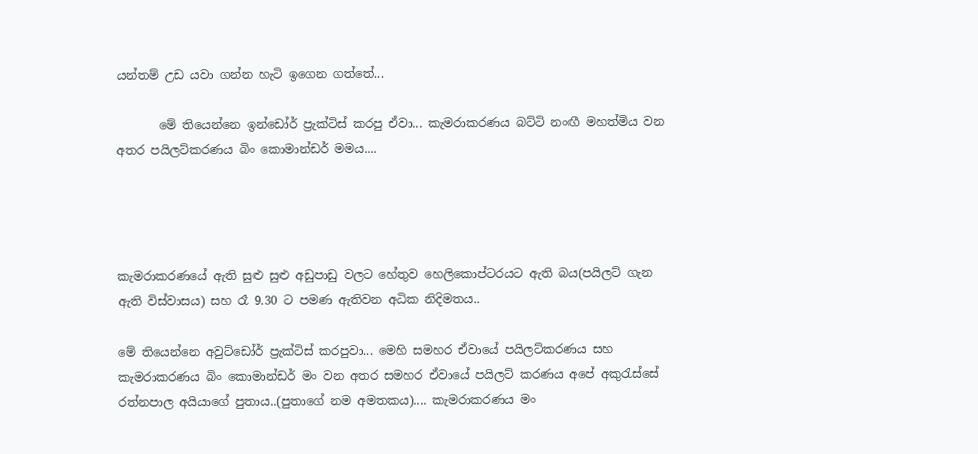යන්තම් උඩ යවා ගන්න හැටි ඉගෙන ගත්තේ...

       මේ තියෙන්නෙ ඉන්ඩෝර් ප්‍රැක්ටිස් කරපු ඒවා... කැමරාකරණය බට්ටි නංඟී මහත්මිය වන අතර පයිලට්කරණය බිං කොමාන්ඩර් මමය....




කැමරාකරණයේ ඇති සුළු සුළු අඩුපාඩු වලට හේතුව හෙලිකොප්ටරයට ඇති බය(පයිලට් ගැන ඇති විස්වාසය) සහ රෑ 9.30 ට පමණ ඇතිවන අධික නිදිමතය..

මේ තියෙන්නෙ අවුට්ඩෝර් ප්‍රැක්ටිස් කරපුවා... මෙහි සමහර ඒවායේ පයිලට්කරණය සහ කැමරාකරණය බිං කොමාන්ඩර් මං වන අතර සමහර ඒවායේ පයිලට් කරණය අපේ අකුරැස්සේ රත්නපාල අයියාගේ පුතාය..(පුතාගේ නම අමතකය).... කැමරාකරණය මං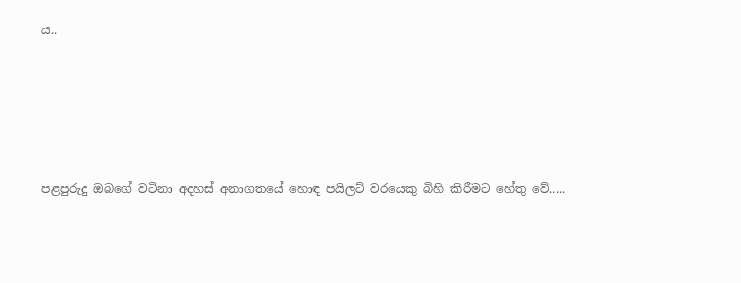ය..





පළපුරුදු ඔබගේ වටිනා අදහස් අනාගතයේ හොඳ පයිලට් වරයෙකු බිහි කිරීමට හේතු වේ.....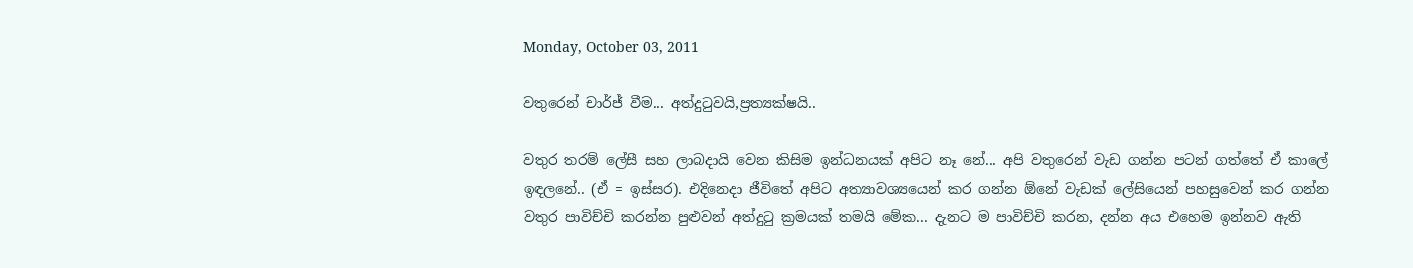Monday, October 03, 2011

වතුරෙන් චාර්ජ් වීම... අත්දුටුවයි,ප්‍රත්‍යක්ෂයි..

වතුර තරම් ලේසී සහ ලාබදායි වෙන කිසිම ඉන්ධනයක් අපිට නෑ නේ... අපි වතුරෙන් වැඩ ගන්න පටන් ගත්තේ ඒ කාලේ ඉඳලනේ.. (ඒ = ඉස්සර). එදිනෙදා ජීවිතේ අපිට අත්‍යාවශ්‍යයෙන් කර ගන්න ඕනේ වැඩක් ලේසියෙන් පහසුවෙන් කර ගන්න වතුර පාවිච්චි කරන්න පුළුවන් අත්දුටු ක්‍රමයක් තමයි මේක... දැනට ම පාවිච්චි කරන, දන්න අය එහෙම ඉන්නව ඇති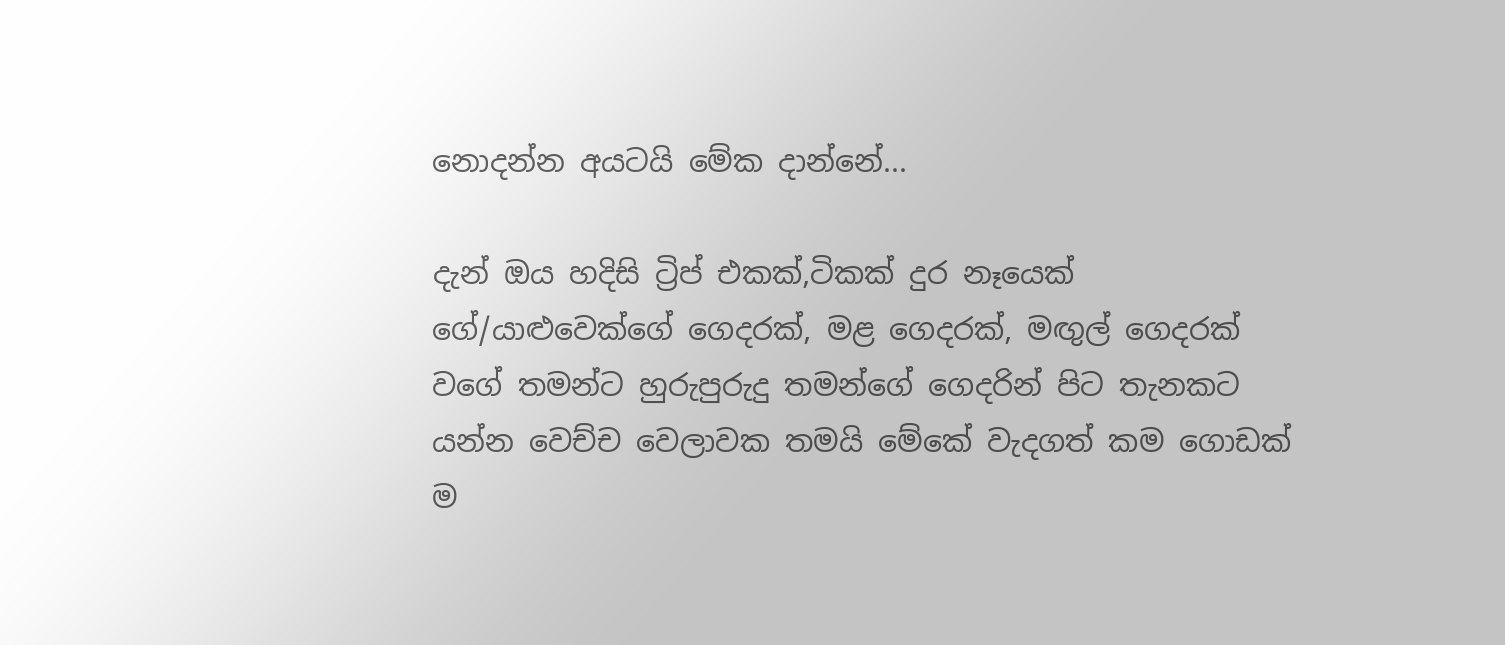නොදන්න අයටයි මේක දාන්නේ...

දැන් ඔය හදිසි ට්‍රිප් එකක්,ටිකක් දුර නෑයෙක් ගේ/යාළුවෙක්ගේ ගෙදරක්, මළ ගෙදරක්, මඟුල් ගෙදරක් වගේ තමන්ට හුරුපුරුදු තමන්ගේ ගෙදරින් පිට තැනකට යන්න වෙච්ච වෙලාවක තමයි මේකේ වැදගත් කම ගොඩක් ම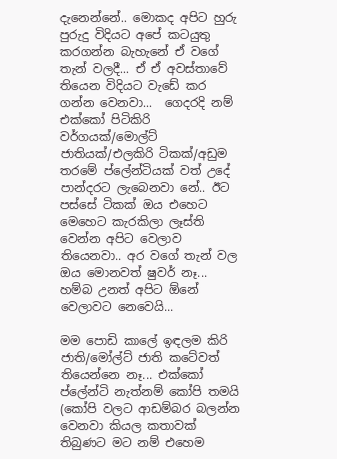දැනෙන්නේ.. මොකද අපිට හුරු පුරුදු විදියට අපේ කටයුතු කරගන්න බැහැනේ ඒ වගේ තැන් වලදී... ඒ ඒ අවස්තාවේ තියෙන විදියට වැඩේ කර ගන්න වෙනවා...  ගෙදරදි නම් එක්කෝ පිටිකිරි වර්ගයක්/මොල්ට් ජාතියක්/එලකිරි ටිකක්/අඩුම තරමේ ප්ලේන්ටියක් වත් උදේ පාන්දරට ලැබෙනවා නේ.. ඊට පස්සේ ටිකක් ඔය එහෙට මෙහෙට කැරකිලා ලෑස්ති වෙන්න අපිට වෙලාව තියෙනවා.. අර වගේ තැන් වල ඔය මොනවත් ෂුවර් නෑ... හම්බ උනත් අපිට ඕනේ වෙලාවට නෙවෙයි...

මම පොඩි කාලේ ඉඳලම කිරි ජාති/මෝල්ට් ජාති කටේවත් තියෙන්නෙ නෑ... එක්කෝ ප්ලේන්ටි නැත්නම් කෝපි තමයි (කෝපි වලට ආඩම්බර බලන්න වෙනවා කියල කතාවක් තිබුණට මට නම් එහෙම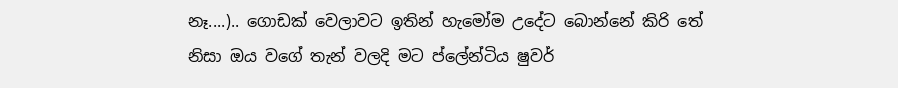නෑ....).. ගොඩක් වෙලාවට ඉතින් හැමෝම උදේට බොන්නේ කිරි තේ නිසා ඔය වගේ තැන් වලදි මට ප්ලේන්ටිය ෂුවර්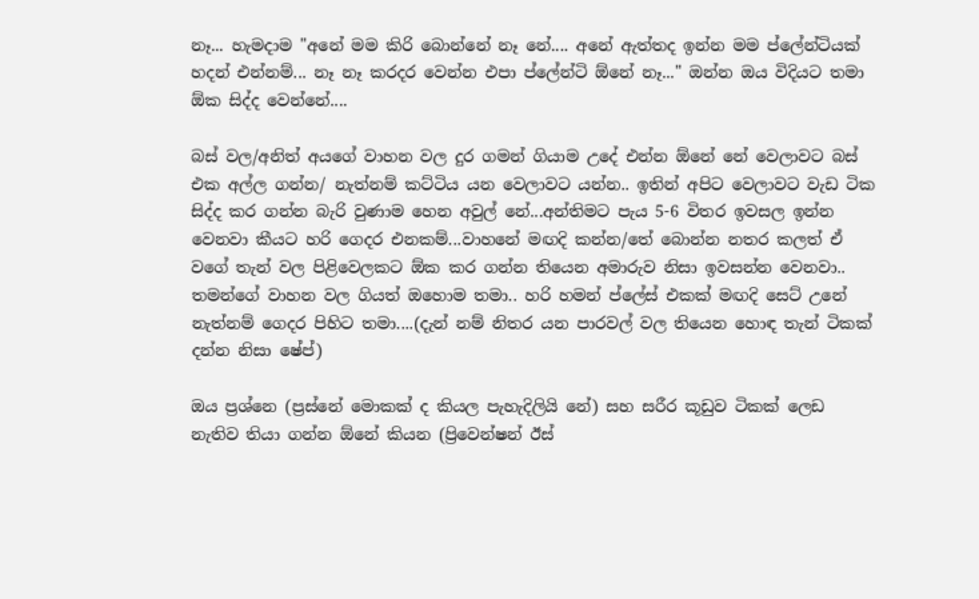නෑ... හැමදාම "අනේ මම කිරි බොන්නේ නෑ නේ.... අනේ ඇත්තද ඉන්න මම ප්ලේන්ටියක් හදන් එන්නම්... නෑ නෑ කරදර වෙන්න එපා ප්ලේන්ටි ඕනේ නෑ..." ඔන්න ඔය විදියට තමා ඕක සිද්ද වෙන්නේ....

බස් වල/අනිත් අයගේ වාහන වල දුර ගමන් ගියාම උදේ එන්න ඕනේ නේ වෙලාවට බස් එක අල්ල ගන්න/ නැත්නම් කට්ටිය යන වෙලාවට යන්න.. ඉතින් අපිට වෙලාවට වැඩ ටික සිද්ද කර ගන්න බැරි වුණාම හෙන අවුල් නේ...අන්තිමට පැය 5-6 විතර ඉවසල ඉන්න වෙනවා කීයට හරි ගෙදර එනකම්...වාහනේ මඟදි කන්න/තේ බොන්න නතර කලත් ඒ වගේ තැන් වල පිළිවෙලකට ඕක කර ගන්න තියෙන අමාරුව නිසා ඉවසන්න වෙනවා.. තමන්ගේ වාහන වල ගියත් ඔහොම තමා.. හරි හමන් ප්ලේස් එකක් මඟදි සෙට් උනේ නැත්නම් ගෙදර පිහිට තමා....(දැන් නම් නිතර යන පාරවල් වල තියෙන හොඳ තැන් ටිකක් දන්න නිසා ෂේප්)

ඔය ප්‍රශ්නෙ (ප්‍රස්නේ මොකක් ද කියල පැහැදිලියි නේ) සහ සරීර කූඩුව ටිකක් ලෙඩ නැතිව තියා ගන්න ඕනේ කියන (ප්‍රිවෙන්ෂන් ඊස්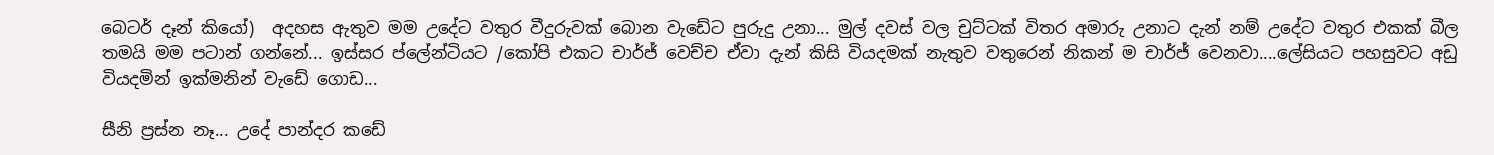බෙටර් දෑන් කියෝ)  අදහස ඇතුව මම උදේට වතුර වීදුරුවක් බොන වැඩේට පුරුදු උනා... මුල් දවස් වල චුට්ටක් විතර අමාරු උනාට දැන් නම් උදේට වතුර එකක් බීල තමයි මම පටාන් ගන්නේ... ඉස්සර ප්ලේන්ටියට /කෝපි එකට චාර්ජ් වෙච්ච ඒවා දැන් කිසි වියදමක් නැතුව වතුරෙන් නිකන් ම චාර්ජ් වෙනවා....ලේසියට පහසුවට අඩු වියදමින් ඉක්මනින් වැඩේ ගොඩ...

සීනි ප්‍රස්න නෑ... උදේ පාන්දර කඩේ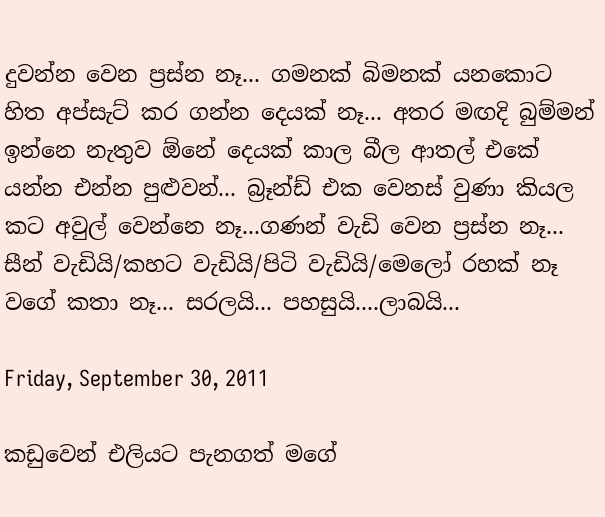දුවන්න වෙන ප්‍රස්න නෑ... ගමනක් බිමනක් යනකොට හිත අප්සැට් කර ගන්න දෙයක් නෑ... අතර මඟදි බුම්මන් ඉන්නෙ නැතුව ඕනේ දෙයක් කාල බීල ආතල් එකේ යන්න එන්න පුළුවන්... බ්‍රෑන්ඩ් එක වෙනස් වුණා කියල කට අවුල් වෙන්නෙ නෑ...ගණන් වැඩි වෙන ප්‍රස්න නෑ... සීන් වැඩියි/කහට වැඩියි/පිටි වැඩියි/මෙලෝ රහක් නෑ වගේ කතා නෑ... සරලයි... පහසුයි....ලාබයි...

Friday, September 30, 2011

කඩුවෙන් එලියට පැනගත් මගේ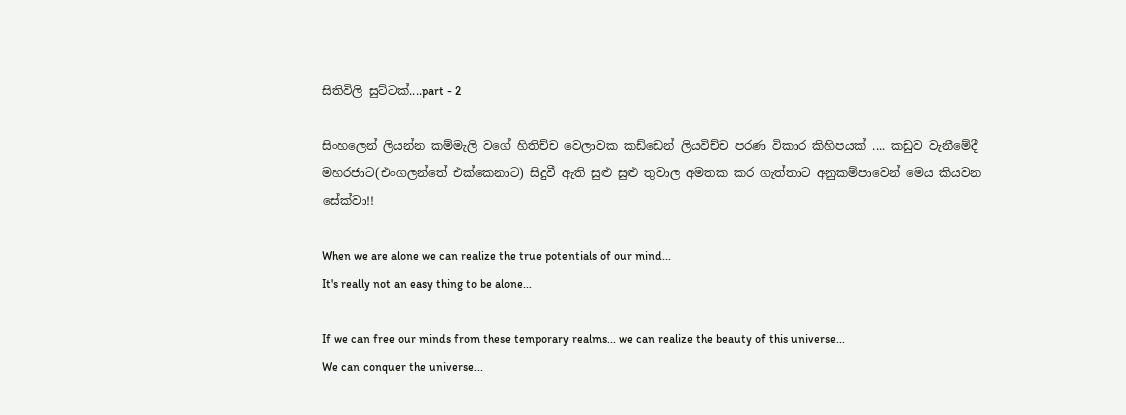සිතිවිලි සුට්ටක්....part - 2

සිංහලෙන් ලියන්න කම්මැලි වගේ හිතිච්ච වෙලාවක කඩ්ඩෙන් ලියවිච්ච පරණ විකාර කිහිපයක් .... කඩුව වැනීමේදී මහරජාට(එංගලන්තේ එක්කෙනාට) සිදුවී ඇති සුළු සුළු තුවාල අමතක කර ගැත්තාට අනුකම්පාවෙන් මෙය කියවන සේක්වා!!

When we are alone we can realize the true potentials of our mind...
It's really not an easy thing to be alone...

If we can free our minds from these temporary realms... we can realize the beauty of this universe...
We can conquer the universe...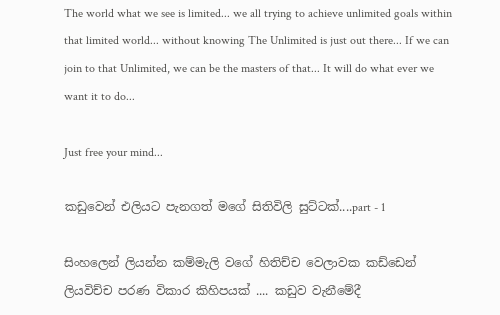The world what we see is limited... we all trying to achieve unlimited goals within that limited world... without knowing The Unlimited is just out there... If we can join to that Unlimited, we can be the masters of that... It will do what ever we want it to do...

Just free your mind...

කඩුවෙන් එලියට පැනගත් මගේ සිතිවිලි සුට්ටක්....part - 1

සිංහලෙන් ලියන්න කම්මැලි වගේ හිතිච්ච වෙලාවක කඩ්ඩෙන් ලියවිච්ච පරණ විකාර කිහිපයක් .... කඩුව වැනීමේදී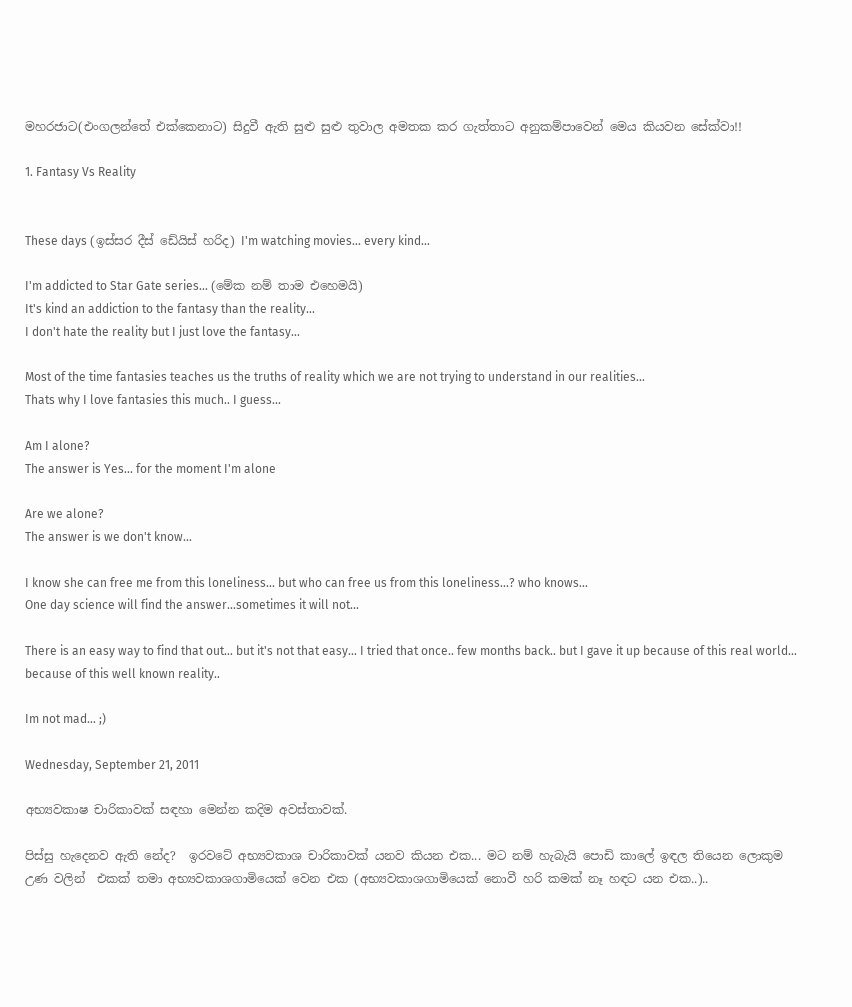මහරජාට(එංගලන්තේ එක්කෙනාට) සිදුවී ඇති සුළු සුළු තුවාල අමතක කර ගැත්තාට අනුකම්පාවෙන් මෙය කියවන සේක්වා!!

1. Fantasy Vs Reality


These days (ඉස්සර දීස් ඩේයිස් හරිද) I'm watching movies... every kind...

I'm addicted to Star Gate series... (මේක නම් තාම එහෙමයි)
It's kind an addiction to the fantasy than the reality...
I don't hate the reality but I just love the fantasy...

Most of the time fantasies teaches us the truths of reality which we are not trying to understand in our realities...
Thats why I love fantasies this much.. I guess...

Am I alone?
The answer is Yes... for the moment I'm alone

Are we alone?
The answer is we don't know...

I know she can free me from this loneliness... but who can free us from this loneliness...? who knows...
One day science will find the answer...sometimes it will not...

There is an easy way to find that out... but it's not that easy... I tried that once.. few months back.. but I gave it up because of this real world... because of this well known reality..

Im not mad... ;)

Wednesday, September 21, 2011

අභ්‍යවකාෂ චාරිකාවක් සඳහා මෙන්න කදිම අවස්තාවක්.

පිස්සු හැදෙනව ඇති නේද?  ඉරවටේ අභ්‍යවකාශ චාරිකාවක් යනව කියන එක... මට නම් හැබැයි පොඩි කාලේ ඉඳල තියෙන ලොකුම උණ වලින්  එකක් තමා අභ්‍යවකාශගාමියෙක් වෙන එක (අභ්‍යවකාශගාමියෙක් නොවී හරි කමක් නෑ හඳට යන එක..)..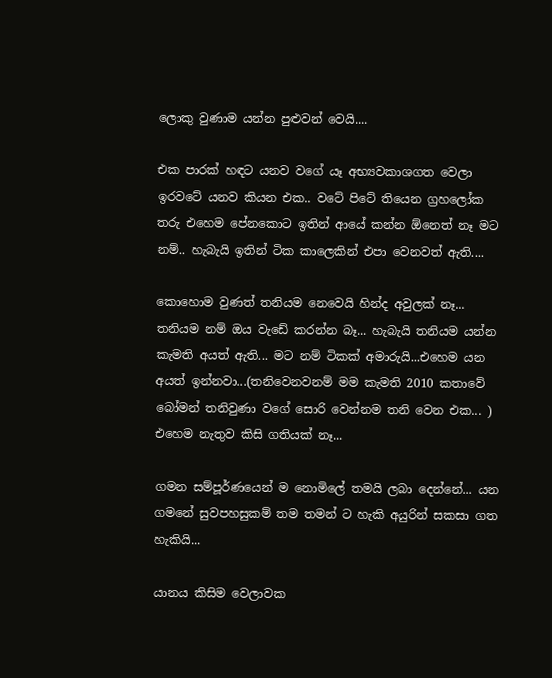ලොකු වුණාම යන්න පුළුවන් වෙයි....

එක පාරක් හඳට යනව වගේ යෑ අභ්‍යවකාශගත වෙලා ඉරවටේ යනව කියන එක.. වටේ පිටේ තියෙන ග්‍රහලෝක තරු එහෙම පේනකොට ඉතින් ආයේ කන්න ඕනෙත් නෑ මට නම්.. හැබැයි ඉතින් ටික කාලෙකින් එපා වෙනවත් ඇති....

කොහොම වුණත් තනියම නෙවෙයි හින්ද අවුලක් නෑ...  තනියම නම් ඔය වැඩේ කරන්න බෑ... හැබැයි තනියම යන්න කැමති අයත් ඇති... මට නම් ටිකක් අමාරුයි...එහෙම යන අයත් ඉන්නවා...(තනිවෙනවනම් මම කැමති 2010 කතාවේ බෝමන් තනිවුණා වගේ සොරි වෙන්නම තනි වෙන එක... ) එහෙම නැතුව කිසි ගතියක් නෑ...

ගමන සම්පූර්ණයෙන් ම නොමිලේ තමයි ලබා දෙන්නේ... යන ගමනේ සුවපහසුකම් තම තමන් ට හැකි අයුරින් සකසා ගත හැකියි...

යානය කිසිම වෙලාවක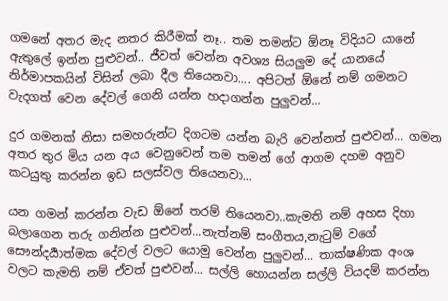ගමනේ අතර මැද නතර කිරීමක් නෑ.. තම තමන්ට ඕනෑ විදියට යානේ ඇතුලේ ඉන්න පුළුවන්.. ජීවත් වෙන්න අවශ්‍ය සියලුම දේ යානයේ නිර්මාපකයින් විසින් ලබා දීල තියෙනවා.... අපිටත් ඕනේ නම් ගමනට වැදගත් වෙන දේවල් ගෙනි යන්න හදාගන්න පුලුවන්...

දුර ගමනක් නිසා සමහරුන්ට දිගටම යන්න බැරි වෙන්නත් පුළුවන්... ගමන අතර තුර මිය යන අය වෙනුවෙන් තම තමන් ගේ ආගම දහම අනුව කටයුතු කරන්න ඉඩ සලස්වල තියෙනවා...

යන ගමන් කරන්න වැඩ ඕනේ තරම් තියෙනවා..කැමති නම් අහස දිහා බලාගෙන තරු ගනින්න පුළුවන්...නැත්නම් සංගීතය,නැටුම් වගේ සෞන්දර්‍යාත්මක දේවල් වලට යොමු වෙන්න පුලුවන්... තාක්ෂණික අංශ වලට කැමති නම් ඒවත් පුළුවන්... සල්ලි හොයන්න සල්ලි වියදම් කරන්න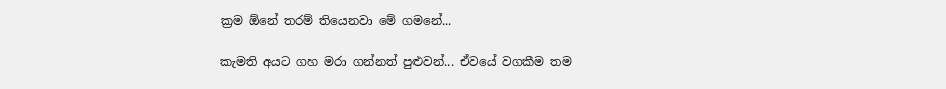ක්‍රම ඕනේ තරම් තියෙනවා මේ ගමනේ...

කැමති අයට ගහ මරා ගන්නත් පුළුවන්... ඒවයේ වගකීම තම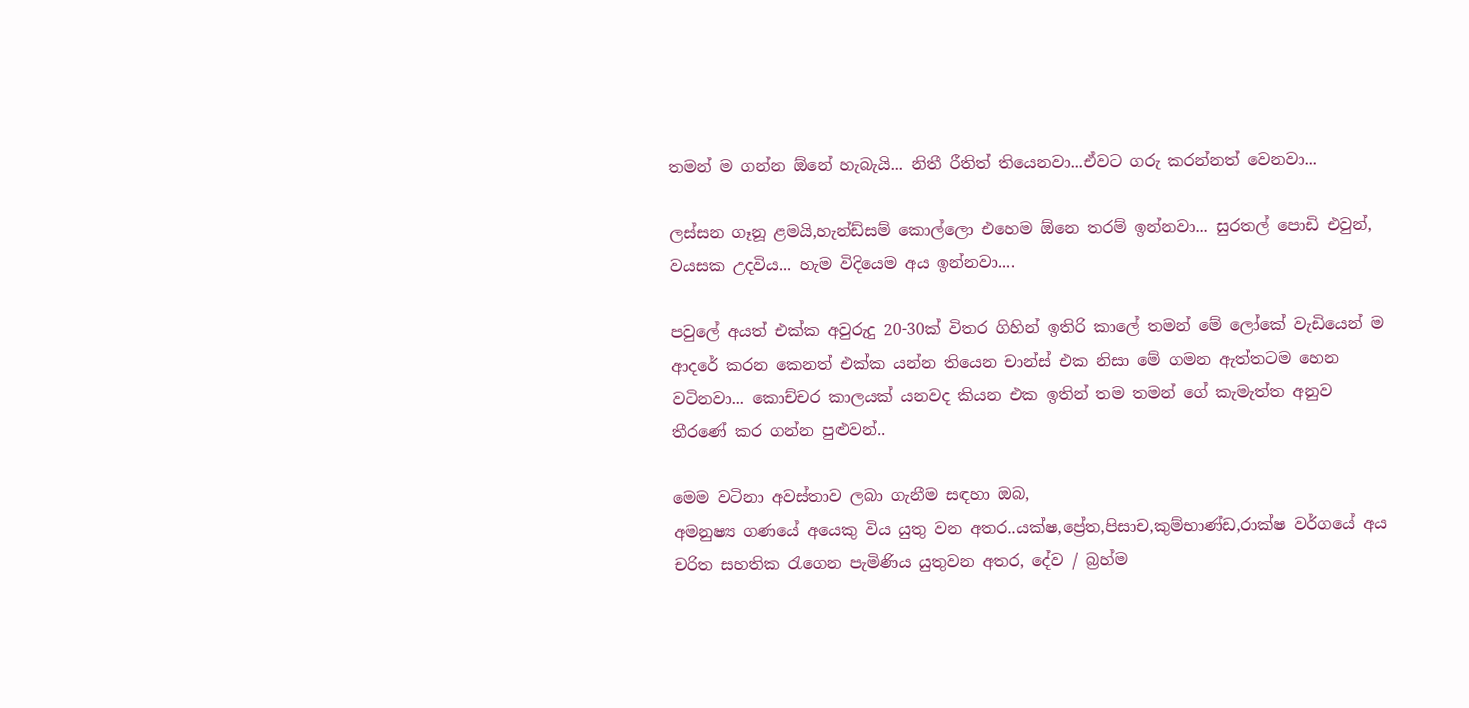තමන් ම ගන්න ඕනේ හැබැයි... නිතී රීතිත් තියෙනවා...ඒවට ගරු කරන්නත් වෙනවා...

ලස්සන ගෑනූ ළමයි,හැන්ඩ්සම් කොල්ලො එහෙම ඕනෙ තරම් ඉන්නවා... සුරතල් පොඩි එවුන්, වයසක උදවිය... හැම විදියෙම අය ඉන්නවා....

පවුලේ අයත් එක්ක අවුරුදු 20-30ක් විතර ගිහින් ඉතිරි කාලේ තමන් මේ ලෝකේ වැඩියෙන් ම ආදරේ කරන කෙනත් එක්ක යන්න තියෙන චාන්ස් එක නිසා මේ ගමන ඇත්තටම හෙන වටිනවා... කොච්චර කාලයක් යනවද කියන එක ඉතින් තම තමන් ගේ කැමැත්ත අනුව තීරණේ කර ගන්න පුළුවන්..

මෙම වටිනා අවස්තාව ලබා ගැනීම සඳහා ඔබ,
අමනුෂ්‍ය ගණයේ අයෙකු විය යුතු වන අතර..යක්ෂ,ප්‍රේත,පිසාච,කුම්භාණ්ඩ,රාක්ෂ වර්ගයේ අය චරිත සහතික රැගෙන පැමිණිය යුතුවන අතර, දේව / බ්‍රහ්ම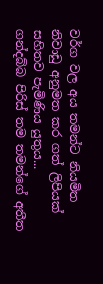වර්ග වල අය තමන්ට නියමිත නිවාඩු අනුමත කර ගත් ලිපියක් සහිතව පැමිණිය යුතුය...
ගන්දබ්බ පිරිස් තම තමන්ගේ අතීත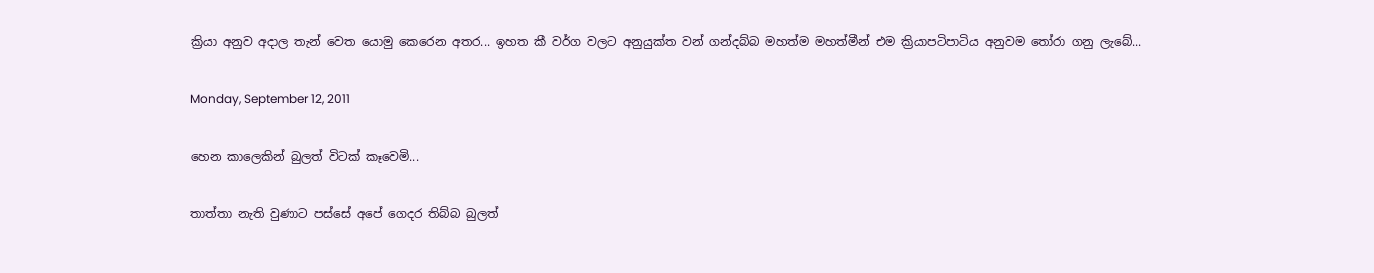ක්‍රියා අනුව අදාල තැන් වෙත යොමු කෙරෙන අතර... ඉහත කී වර්ග වලට අනුයුක්ත වන් ගන්දබ්බ මහත්ම මහත්මීන් එම ක්‍රියාපටිපාටිය අනුවම තෝරා ගනු ලැබේ...

Monday, September 12, 2011

හෙන කාලෙකින් බුලත් විටක් කෑවෙමි...

තාත්තා නැති වුණාට පස්සේ අපේ ගෙදර තිබ්බ බුලත්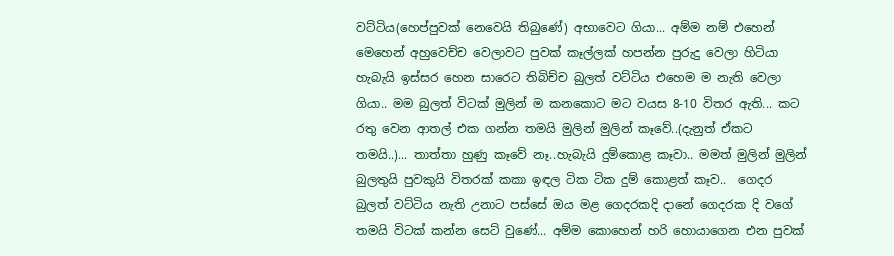වට්ටිය(හෙප්පුවක් නෙවෙයි තිබුණේ) අභාවෙට ගියා... අම්ම නම් එහෙන් මෙහෙන් අහුවෙච්ච වෙලාවට පුවක් කෑල්ලක් හපන්න පුරුදු වෙලා හිටියා හැබැයි ඉස්සර හෙන සාරෙට තිබිච්ච බුලත් වට්ටිය එහෙම ම නැති වෙලා ගියා.. මම බුලත් විටක් මුලින් ම කනකොට මට වයස 8-10 විතර ඇති... කට රතු වෙන ආතල් එක ගන්න තමයි මුලින් මුලින් කෑවේ..(දැනුත් ඒකට තමයි..)... තාත්තා හුණු කෑවේ නෑ..හැබැයි දුම්කොළ කෑවා.. මමත් මුලින් මුලින් බුලතුයි පුවකුයි විතරක් කකා ඉඳල ටික ටික දුම් කොළත් කෑව..  ගෙදර බුලත් වට්ටිය නැති උනාට පස්සේ ඔය මළ ගෙදරකදි දානේ ගෙදරක දි වගේ තමයි විටක් කන්න සෙට් වුණේ... අම්ම කොහෙන් හරි හොයාගෙන එන පුවක්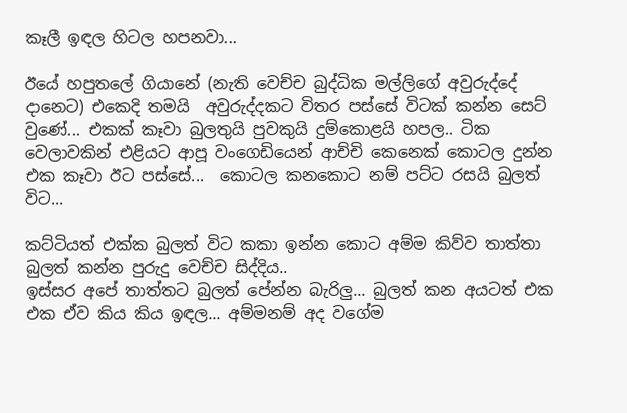කෑලී ඉඳල හිටල හපනවා...

ඊයේ හපුතලේ ගියානේ (නැති වෙච්ච බුද්ධික මල්ලිගේ අවුරුද්දේ දානෙට) එකෙදි තමයි  අවුරුද්දකට විතර පස්සේ විටක් කන්න සෙට් වුණේ... එකක් කෑවා බුලතුයි පුවකුයි දුම්කොළයි හපල.. ටික වෙලාවකින් එළියට ආපූ වංගෙඩියෙන් ආච්චි කෙනෙක් කොටල දුන්න එක කෑවා ඊට පස්සේ...  කොටල කනකොට නම් පට්ට රසයි බුලත් විට...

කට්ටියත් එක්ක බුලත් විට කකා ඉන්න කොට අම්ම කිව්ව තාත්තා බුලත් කන්න පුරුදු වෙච්ච සිද්දිය..
ඉස්සර අපේ තාත්තට බුලත් පේන්න බැරිලු... බුලත් කන අයටත් එක එක ඒව කිය කිය ඉඳල... අම්මනම් අද වගේම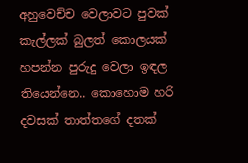අහුවෙච්ච වෙලාවට පුවක් කැල්ලක් බුලත් කොලයක් හපන්න පුරුදු වෙලා ඉඳල තියෙන්නෙ.. කොහොම හරි දවසක් තාත්තගේ දතක්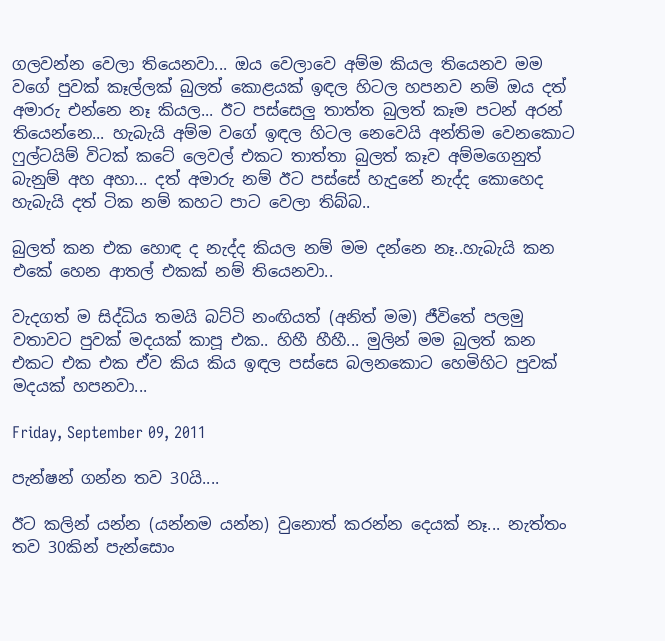ගලවන්න වෙලා තියෙනවා... ඔය වෙලාවෙ අම්ම කියල තියෙනව මම වගේ පුවක් කෑල්ලක් බුලත් කොළයක් ඉඳල හිටල හපනව නම් ඔය දත් අමාරු එන්නෙ නෑ කියල... ඊට පස්සෙලු තාත්ත බුලත් කෑම පටන් අරන් තියෙන්නෙ... හැබැයි අම්ම වගේ ඉඳල හිටල නෙවෙයි අන්තිම වෙනකොට ෆුල්ටයිම් විටක් කටේ ලෙවල් එකට තාත්තා බුලත් කෑව අම්මගෙනුත් බැනුම් අහ අහා... දත් අමාරු නම් ඊට පස්සේ හැදුනේ නැද්ද කොහෙද හැබැයි දත් ටික නම් කහට පාට වෙලා තිබ්බ..

බුලත් කන එක හොඳ ද නැද්ද කියල නම් මම දන්නෙ නෑ..හැබැයි කන එකේ හෙන ආතල් එකක් නම් තියෙනවා..

වැදගත් ම සිද්ධිය තමයි බට්ටි නංඟියත් (අනිත් මම) ජීවිතේ පලමු වතාවට පුවක් මදයක් කාපූ එක.. හිහී හීහී... මුලින් මම බුලත් කන එකට එක එක ඒව කිය කිය ඉඳල පස්සෙ බලනකොට හෙමිහිට පුවක් මදයක් හපනවා...

Friday, September 09, 2011

පැන්ෂන් ගන්න තව 30යි....

ඊට කලින් යන්න (යන්නම යන්න) වුනොත් කරන්න දෙයක් නෑ... නැත්තං තව 30කින් පැන්සොං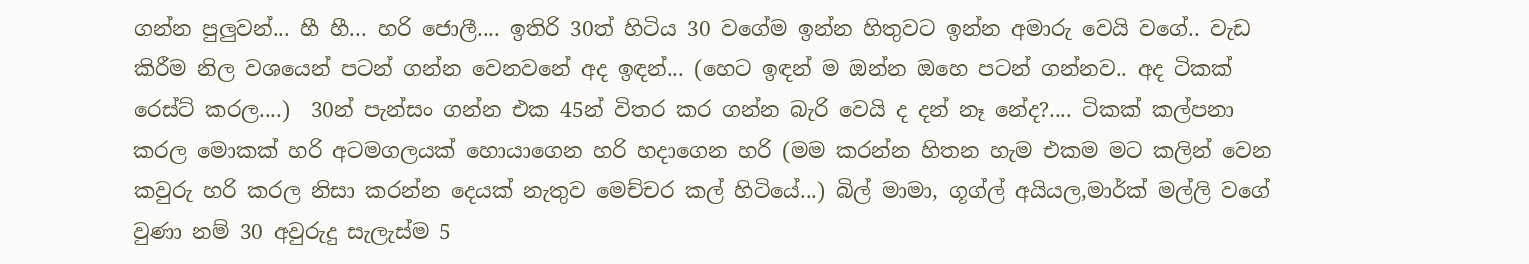ගන්න පුලුවන්... හී හී... හරි ජොලී.... ඉතිරි 30ත් හිටිය 30 වගේම ඉන්න හිතුවට ඉන්න අමාරු වෙයි වගේ.. වැඩ කිරීම නිල වශයෙන් පටන් ගන්න වෙනවනේ අද ඉඳන්... (හෙට ඉඳන් ම ඔන්න ඔහෙ පටන් ගන්නව.. අද ටිකක් රෙස්ට් කරල....)  30න් පැන්සං ගන්න එක 45න් විතර කර ගන්න බැරි වෙයි ද දන් නෑ නේද?.... ටිකක් කල්පනා කරල මොකක් හරි අටමගලයක් හොයාගෙන හරි හදාගෙන හරි (මම කරන්න හිතන හැම එකම මට කලින් වෙන කවුරු හරි කරල නිසා කරන්න දෙයක් නැතුව මෙච්චර කල් හිටියේ...) බිල් මාමා, ගූග්ල් අයියල,මාර්ක් මල්ලි වගේ වුණා නම් 30 අවුරුදු සැලැස්ම 5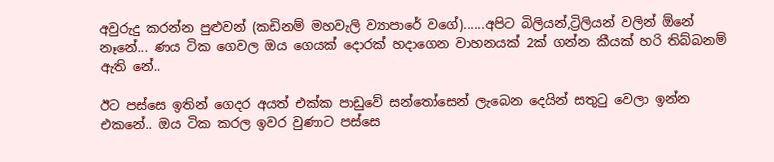අවුරුදු කරන්න පුළුවන් (කඩිනම් මහවැලි ව්‍යාපාරේ වගේ)......අපිට බිලියන්,ට්‍රිලියන් වලින් ඕනේ නෑනේ... ණය ටික ගෙවල ඔය ගෙයක් දොරක් හදාගෙන වාහනයක් 2ක් ගන්න කීයක් හරි තිබ්බනම් ඇති නේ..

ඊට පස්සෙ ඉතින් ගෙදර අයත් එක්ක පාඩුවේ සන්තෝසෙන් ලැබෙන දෙයින් සතුටු වෙලා ඉන්න එකනේ.. ඔය ටික කරල ඉවර වුණාට පස්සෙ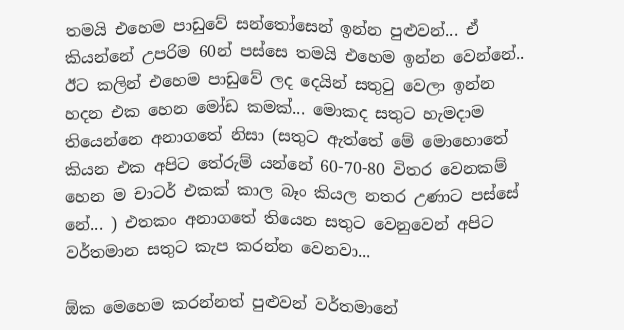තමයි එහෙම පාඩුවේ සන්තෝසෙන් ඉන්න පුළුවන්... ඒ කියන්නේ උපරිම 60න් පස්සෙ තමයි එහෙම ඉන්න වෙන්නේ.. ඊට කලින් එහෙම පාඩුවේ ලද දෙයින් සතුටු වෙලා ඉන්න හදන එක හෙන මෝඩ කමක්... මොකද සතුට හැමදාම තියෙන්නෙ අනාගතේ නිසා (සතුට ඇත්තේ මේ මොහොතේ කියන එක අපිට තේරුම් යන්නේ 60-70-80 විතර වෙනකම් හෙන ම චාටර් එකක් කාල බෑං කියල නතර උණාට පස්සේ නේ... ) එතකං අනාගතේ තියෙන සතුට වෙනුවෙන් අපිට වර්තමාන සතුට කැප කරන්න වෙනවා...

ඕක මෙහෙම කරන්නත් පුළුවන් වර්තමානේ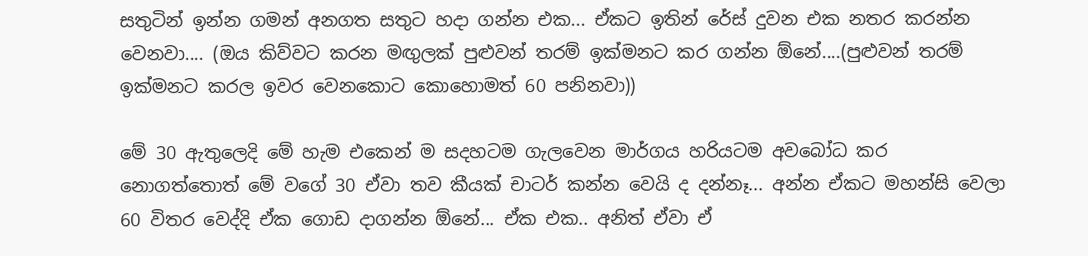සතුටින් ඉන්න ගමන් අනගත සතුට හදා ගන්න එක... ඒකට ඉතින් රේස් දුවන එක නතර කරන්න වෙනවා.... (ඔය කිව්වට කරන මඟුලක් පුළුවන් තරම් ඉක්මනට කර ගන්න ඕනේ....(පුළුවන් තරම් ඉක්මනට කරල ඉවර වෙනකොට කොහොමත් 60 පනිනවා))

මේ 30 ඇතුලෙදි මේ හැම එකෙන් ම සදහටම ගැලවෙන මාර්ගය හරියටම අවබෝධ කර නොගත්තොත් මේ වගේ 30 ඒවා තව කීයක් චාටර් කන්න වෙයි ද දන්නෑ... අන්න ඒකට මහන්සි වෙලා 60 විතර වෙද්දි ඒක ගොඩ දාගන්න ඕනේ... ඒක එක.. අනිත් ඒවා ඒ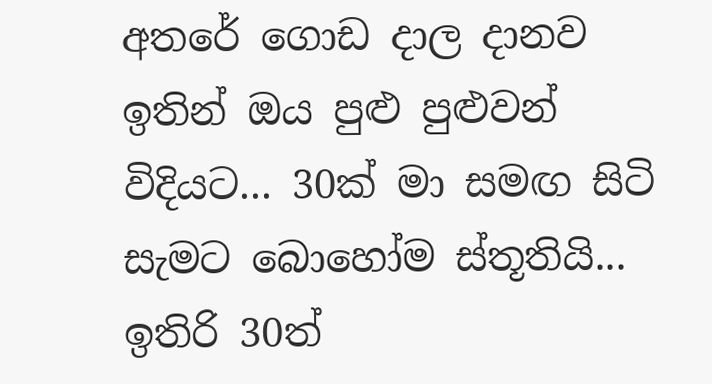අතරේ ගොඩ දාල දානව ඉතින් ඔය පුළු පුළුවන් විදියට... 30ක් මා සමඟ සිටි සැමට බොහෝම ස්තූතියි... ඉතිරි 30ත්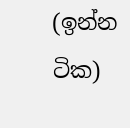(ඉන්න ටික)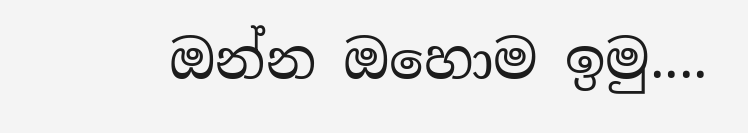ඔන්න ඔහොම ඉමු....